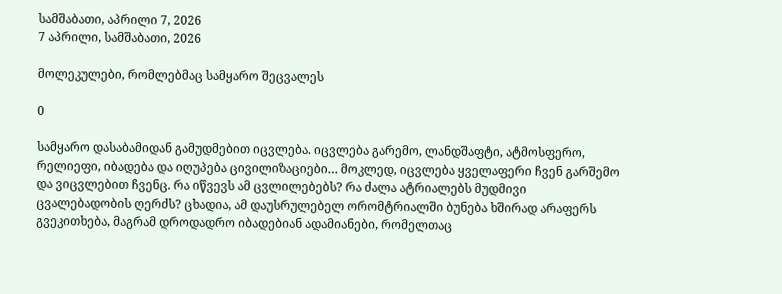სამშაბათი, აპრილი 7, 2026
7 აპრილი, სამშაბათი, 2026

მოლეკულები, რომლებმაც სამყარო შეცვალეს

0

სამყარო დასაბამიდან გამუდმებით იცვლება. იცვლება გარემო, ლანდშაფტი, ატმოსფერო, რელიეფი, იბადება და იღუპება ცივილიზაციები… მოკლედ, იცვლება ყველაფერი ჩვენ გარშემო და ვიცვლებით ჩვენც. რა იწვევს ამ ცვლილებებს? რა ძალა ატრიალებს მუდმივი ცვალებადობის ღერძს? ცხადია, ამ დაუსრულებელ ორომტრიალში ბუნება ხშირად არაფერს გვეკითხება, მაგრამ დროდადრო იბადებიან ადამიანები, რომელთაც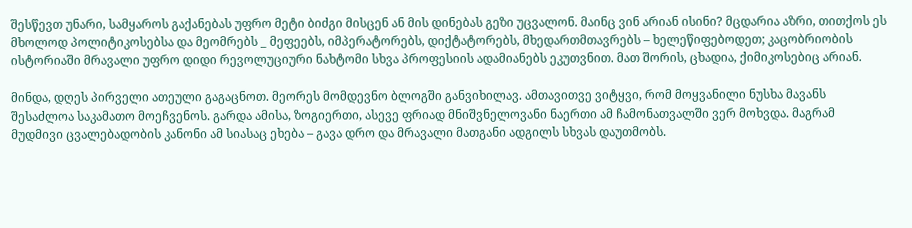შესწევთ უნარი, სამყაროს გაქანებას უფრო მეტი ბიძგი მისცენ ან მის დინებას გეზი უცვალონ. მაინც ვინ არიან ისინი? მცდარია აზრი, თითქოს ეს მხოლოდ პოლიტიკოსებსა და მეომრებს _ მეფეებს, იმპერატორებს, დიქტატორებს, მხედართმთავრებს – ხელეწიფებოდეთ; კაცობრიობის ისტორიაში მრავალი უფრო დიდი რევოლუციური ნახტომი სხვა პროფესიის ადამიანებს ეკუთვნით. მათ შორის, ცხადია, ქიმიკოსებიც არიან.

მინდა, დღეს პირველი ათეული გაგაცნოთ. მეორეს მომდევნო ბლოგში განვიხილავ. ამთავითვე ვიტყვი, რომ მოყვანილი ნუსხა მავანს შესაძლოა საკამათო მოეჩვენოს. გარდა ამისა, ზოგიერთი, ასევე ფრიად მნიშვნელოვანი ნაერთი ამ ჩამონათვალში ვერ მოხვდა. მაგრამ მუდმივი ცვალებადობის კანონი ამ სიასაც ეხება – გავა დრო და მრავალი მათგანი ადგილს სხვას დაუთმობს.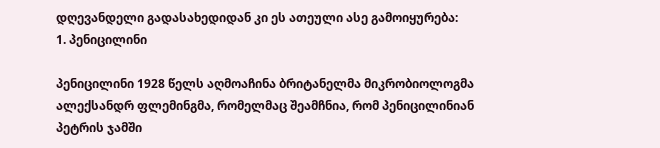დღევანდელი გადასახედიდან კი ეს ათეული ასე გამოიყურება:
1. პენიცილინი

პენიცილინი 1928 წელს აღმოაჩინა ბრიტანელმა მიკრობიოლოგმა ალექსანდრ ფლემინგმა, რომელმაც შეამჩნია, რომ პენიცილინიან პეტრის ჯამში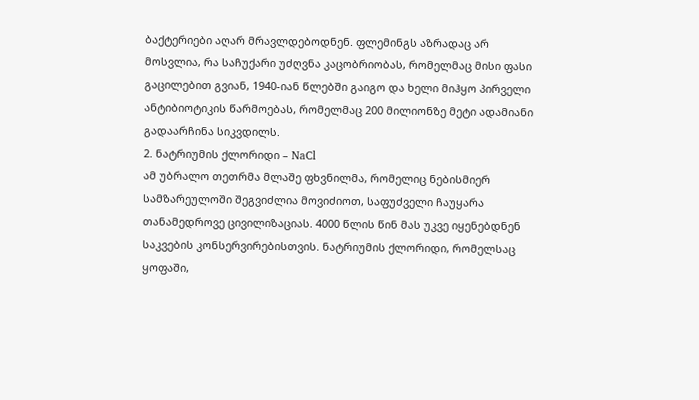ბაქტერიები აღარ მრავლდებოდნენ. ფლემინგს აზრადაც არ მოსვლია, რა საჩუქარი უძღვნა კაცობრიობას, რომელმაც მისი ფასი გაცილებით გვიან, 1940-იან წლებში გაიგო და ხელი მიჰყო პირველი ანტიბიოტიკის წარმოებას, რომელმაც 200 მილიონზე მეტი ადამიანი გადაარჩინა სიკვდილს.
2. ნატრიუმის ქლორიდი – NaCl
ამ უბრალო თეთრმა მლაშე ფხვნილმა, რომელიც ნებისმიერ სამზარეულოში შეგვიძლია მოვიძიოთ, საფუძველი ჩაუყარა თანამედროვე ცივილიზაციას. 4000 წლის წინ მას უკვე იყენებდნენ საკვების კონსერვირებისთვის. ნატრიუმის ქლორიდი, რომელსაც ყოფაში,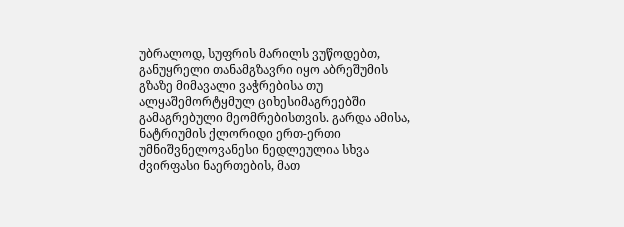უბრალოდ, სუფრის მარილს ვუწოდებთ, განუყრელი თანამგზავრი იყო აბრეშუმის გზაზე მიმავალი ვაჭრებისა თუ ალყაშემორტყმულ ციხესიმაგრეებში გამაგრებული მეომრებისთვის. გარდა ამისა, ნატრიუმის ქლორიდი ერთ-ერთი უმნიშვნელოვანესი ნედლეულია სხვა ძვირფასი ნაერთების, მათ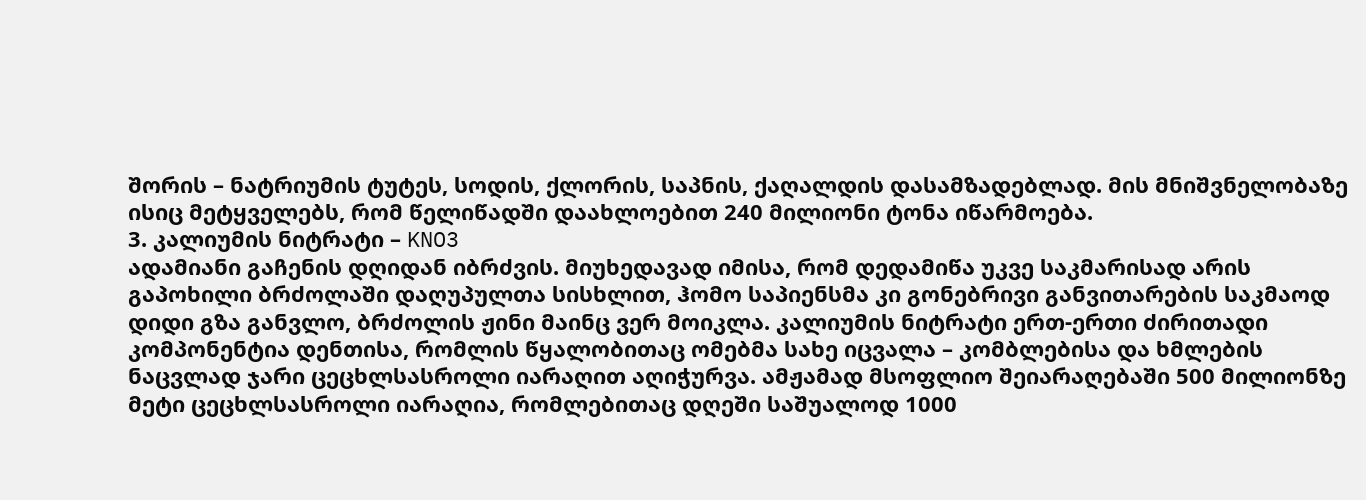შორის – ნატრიუმის ტუტეს, სოდის, ქლორის, საპნის, ქაღალდის დასამზადებლად. მის მნიშვნელობაზე ისიც მეტყველებს, რომ წელიწადში დაახლოებით 240 მილიონი ტონა იწარმოება.
3. კალიუმის ნიტრატი – KNO3
ადამიანი გაჩენის დღიდან იბრძვის. მიუხედავად იმისა, რომ დედამიწა უკვე საკმარისად არის გაპოხილი ბრძოლაში დაღუპულთა სისხლით, ჰომო საპიენსმა კი გონებრივი განვითარების საკმაოდ დიდი გზა განვლო, ბრძოლის ჟინი მაინც ვერ მოიკლა. კალიუმის ნიტრატი ერთ-ერთი ძირითადი კომპონენტია დენთისა, რომლის წყალობითაც ომებმა სახე იცვალა – კომბლებისა და ხმლების ნაცვლად ჯარი ცეცხლსასროლი იარაღით აღიჭურვა. ამჟამად მსოფლიო შეიარაღებაში 500 მილიონზე მეტი ცეცხლსასროლი იარაღია, რომლებითაც დღეში საშუალოდ 1000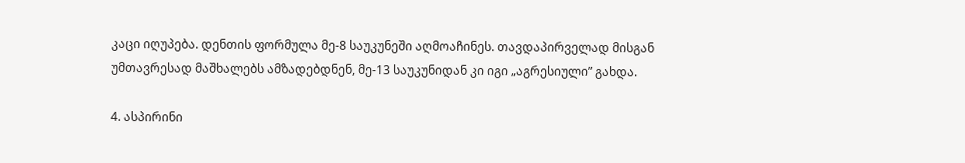კაცი იღუპება. დენთის ფორმულა მე-8 საუკუნეში აღმოაჩინეს. თავდაპირველად მისგან უმთავრესად მაშხალებს ამზადებდნენ, მე-13 საუკუნიდან კი იგი „აგრესიული” გახდა.

4. ასპირინი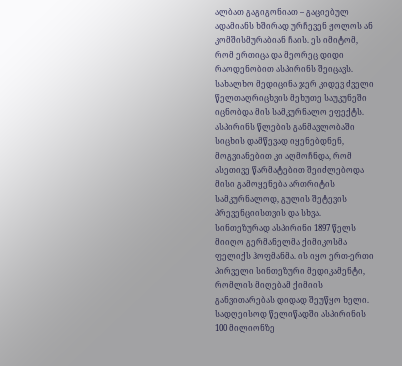ალბათ გაგიგონიათ – გაციებულ ადამიანს ხშირად ურჩევენ ჟოლოს ან კომშისმურაბიან ჩაის. ეს იმიტომ, რომ ერთიცა და მეორეც დიდი რაოდენობით ასპირინს შეიცავს. სახალხო მედიცინა ჯერ კიდევ ძველი წელთაღრიცხვის მეხუთე საუკუნეში იცნობდა მის სამკურნალო ეფექტს. ასპირინს წლების განმავლობაში სიცხის დამწევად იყენებდნენ, მოგვიანებით კი აღმოჩნდა, რომ ასეთივე წარმატებით შეიძლებოდა მისი გამოყენება ართრიტის სამკურნალოდ, გულის შეტევის პრევენციისთვის და სხვა. სინთეზურად ასპირინი 1897 წელს მიიღო გერმანელმა ქიმიკოსმა ფელიქს ჰოფმანმა. ის იყო ერთ-ერთი პირველი სინთეზური მედიკამენტი, რომლის მიღებამ ქიმიის განვითარებას დიდად შეუწყო ხელი. სადღეისოდ წელიწადში ასპირინის 100 მილიონზე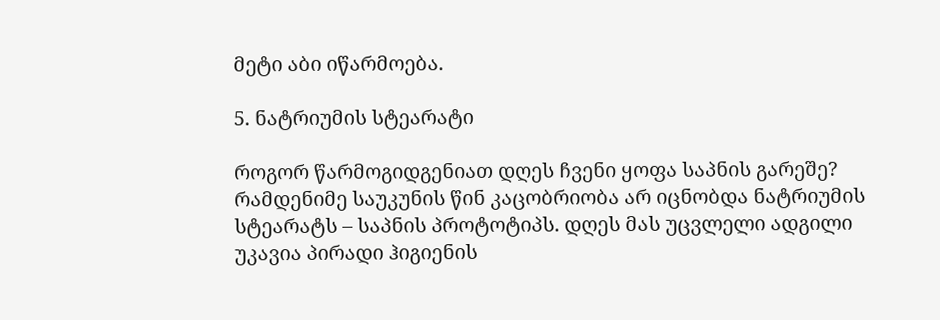მეტი აბი იწარმოება.

5. ნატრიუმის სტეარატი

როგორ წარმოგიდგენიათ დღეს ჩვენი ყოფა საპნის გარეშე? რამდენიმე საუკუნის წინ კაცობრიობა არ იცნობდა ნატრიუმის სტეარატს – საპნის პროტოტიპს. დღეს მას უცვლელი ადგილი უკავია პირადი ჰიგიენის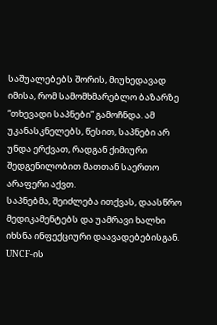საშუალებებს შორის, მიუხედავად იმისა, რომ სამომხმარებლო ბაზარზე “თხევადი საპნები” გამოჩნდა. ამ უკანასკნელებს, წესით, საპნები არ უნდა ერქვათ, რადგან ქიმიური შედგენილობით მათთან საერთო არაფერი აქვთ.
საპნებმა, შეიძლება ითქვას, დაასწრო მედიკამენტებს და უამრავი ხალხი იხსნა ინფექციური დაავადებებისგან. UNCF-ის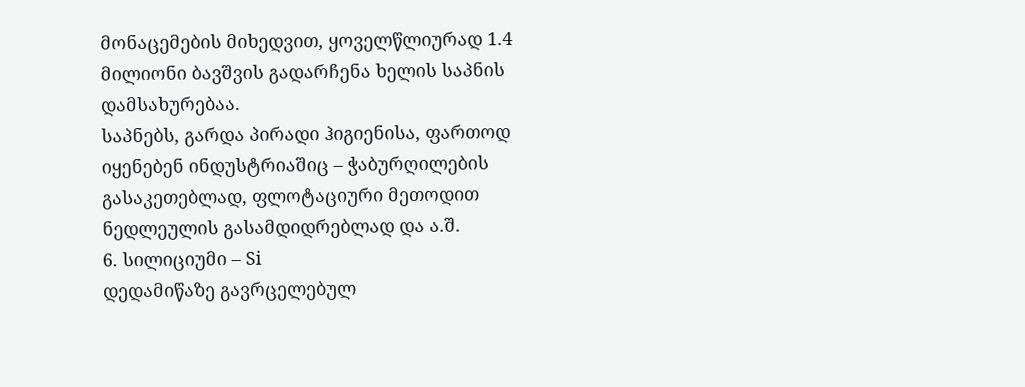მონაცემების მიხედვით, ყოველწლიურად 1.4 მილიონი ბავშვის გადარჩენა ხელის საპნის დამსახურებაა.
საპნებს, გარდა პირადი ჰიგიენისა, ფართოდ იყენებენ ინდუსტრიაშიც – ჭაბურღილების გასაკეთებლად, ფლოტაციური მეთოდით ნედლეულის გასამდიდრებლად და ა.შ.
6. სილიციუმი – Si
დედამიწაზე გავრცელებულ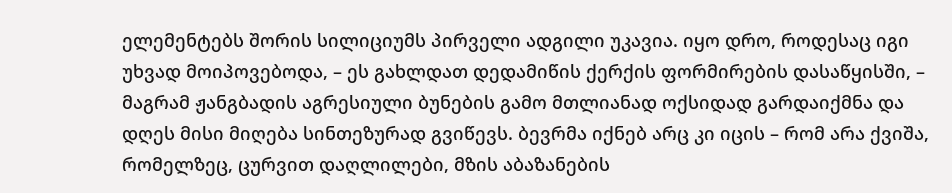ელემენტებს შორის სილიციუმს პირველი ადგილი უკავია. იყო დრო, როდესაც იგი უხვად მოიპოვებოდა, – ეს გახლდათ დედამიწის ქერქის ფორმირების დასაწყისში, – მაგრამ ჟანგბადის აგრესიული ბუნების გამო მთლიანად ოქსიდად გარდაიქმნა და დღეს მისი მიღება სინთეზურად გვიწევს. ბევრმა იქნებ არც კი იცის – რომ არა ქვიშა, რომელზეც, ცურვით დაღლილები, მზის აბაზანების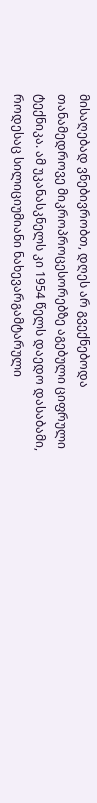მისაღებად ვნებივრობთ, დღეს არ გვექნებოდა თანამედროვე მიკროპროცესორებზე აგებული ციფრული ტექნიკა. ამ უკანასკნელს კი 1954 წელს დაედო დასაბამი, როდესაც სილიციუმიანი ნახევარგამტარული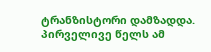ტრანზისტორი დამზადდა. პირველივე წელს ამ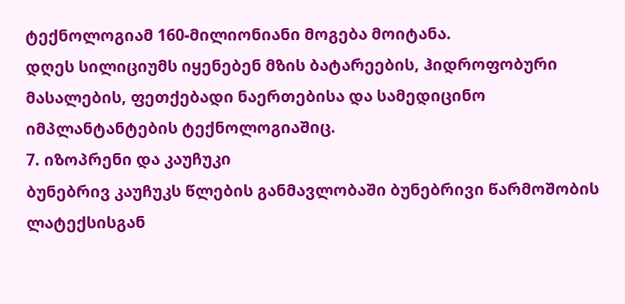ტექნოლოგიამ 160-მილიონიანი მოგება მოიტანა.
დღეს სილიციუმს იყენებენ მზის ბატარეების, ჰიდროფობური მასალების, ფეთქებადი ნაერთებისა და სამედიცინო იმპლანტანტების ტექნოლოგიაშიც.
7. იზოპრენი და კაუჩუკი
ბუნებრივ კაუჩუკს წლების განმავლობაში ბუნებრივი წარმოშობის ლატექსისგან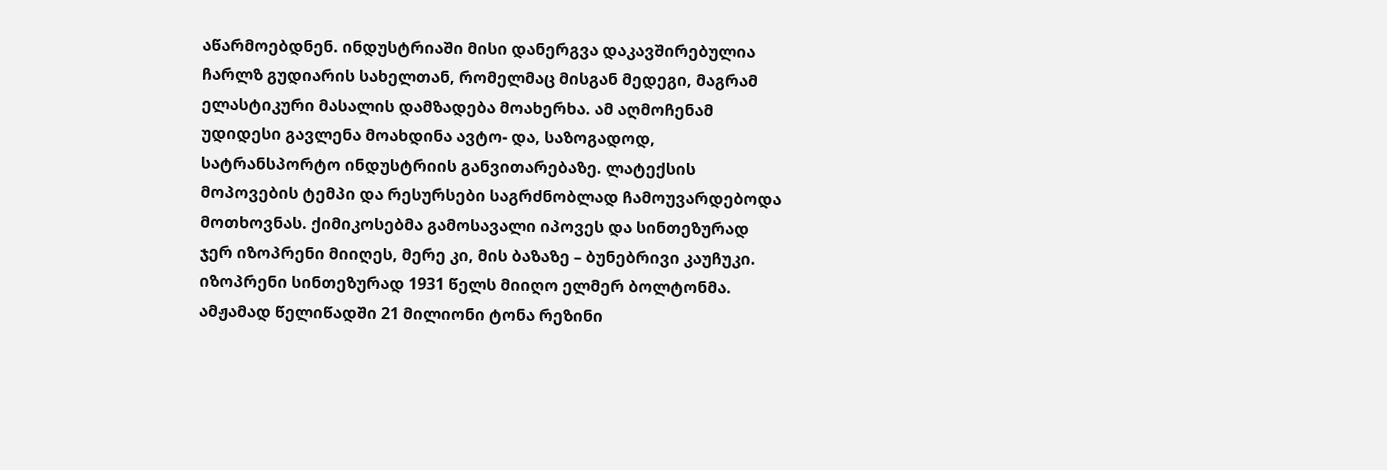აწარმოებდნენ. ინდუსტრიაში მისი დანერგვა დაკავშირებულია ჩარლზ გუდიარის სახელთან, რომელმაც მისგან მედეგი, მაგრამ ელასტიკური მასალის დამზადება მოახერხა. ამ აღმოჩენამ უდიდესი გავლენა მოახდინა ავტო- და, საზოგადოდ, სატრანსპორტო ინდუსტრიის განვითარებაზე. ლატექსის მოპოვების ტემპი და რესურსები საგრძნობლად ჩამოუვარდებოდა მოთხოვნას. ქიმიკოსებმა გამოსავალი იპოვეს და სინთეზურად ჯერ იზოპრენი მიიღეს, მერე კი, მის ბაზაზე – ბუნებრივი კაუჩუკი. იზოპრენი სინთეზურად 1931 წელს მიიღო ელმერ ბოლტონმა. ამჟამად წელიწადში 21 მილიონი ტონა რეზინი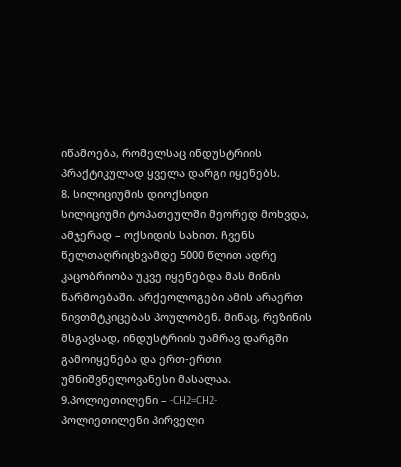იწამოება, რომელსაც ინდუსტრიის პრაქტიკულად ყველა დარგი იყენებს.
8. სილიციუმის დიოქსიდი
სილიციუმი ტოპათეულში მეორედ მოხვდა, ამჯერად – ოქსიდის სახით. ჩვენს წელთაღრიცხვამდე 5000 წლით ადრე კაცობრიობა უკვე იყენებდა მას მინის წარმოებაში. არქეოლოგები ამის არაერთ ნივთმტკიცებას პოულობენ. მინაც, რეზინის მსგავსად, ინდუსტრიის უამრავ დარგში გამოიყენება და ერთ-ერთი უმნიშვნელოვანესი მასალაა.
9.პოლიეთილენი – -CH2=CH2-
პოლიეთილენი პირველი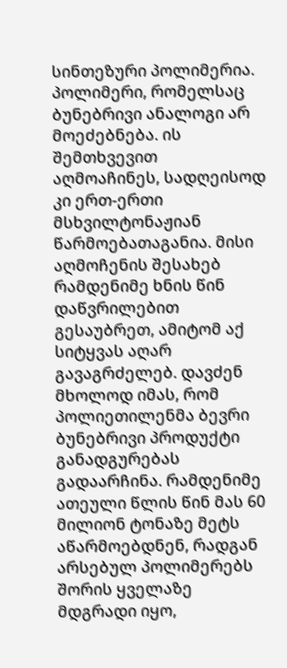სინთეზური პოლიმერია. პოლიმერი, რომელსაც ბუნებრივი ანალოგი არ მოეძებნება. ის შემთხვევით აღმოაჩინეს, სადღეისოდ კი ერთ-ერთი მსხვილტონაჟიან წარმოებათაგანია. მისი აღმოჩენის შესახებ რამდენიმე ხნის წინ დაწვრილებით გესაუბრეთ, ამიტომ აქ სიტყვას აღარ გავაგრძელებ. დავძენ მხოლოდ იმას, რომ პოლიეთილენმა ბევრი ბუნებრივი პროდუქტი განადგურებას გადაარჩინა. რამდენიმე ათეული წლის წინ მას 60 მილიონ ტონაზე მეტს აწარმოებდნენ, რადგან არსებულ პოლიმერებს შორის ყველაზე მდგრადი იყო,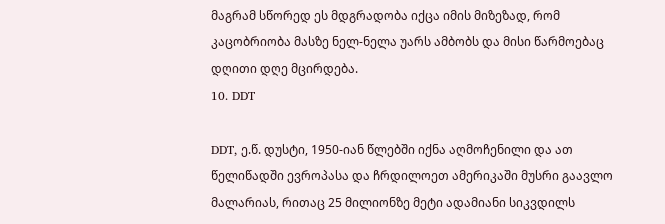მაგრამ სწორედ ეს მდგრადობა იქცა იმის მიზეზად, რომ კაცობრიობა მასზე ნელ-ნელა უარს ამბობს და მისი წარმოებაც დღითი დღე მცირდება.
10. DDT

DDT, ე.წ. დუსტი, 1950-იან წლებში იქნა აღმოჩენილი და ათ წელიწადში ევროპასა და ჩრდილოეთ ამერიკაში მუსრი გაავლო მალარიას, რითაც 25 მილიონზე მეტი ადამიანი სიკვდილს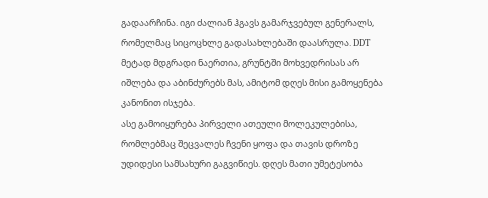გადაარჩინა. იგი ძალიან ჰგავს გამარჯვებულ გენერალს, რომელმაც სიცოცხლე გადასახლებაში დაასრულა. DDT მეტად მდგრადი ნაერთია, გრუნტში მოხვედრისას არ იშლება და აბინძურებს მას, ამიტომ დღეს მისი გამოყენება კანონით ისჯება.
ასე გამოიყურება პირველი ათეული მოლეკულებისა, რომლებმაც შეცვალეს ჩვენი ყოფა და თავის დროზე უდიდესი სამსახური გაგვიწიეს. დღეს მათი უმეტესობა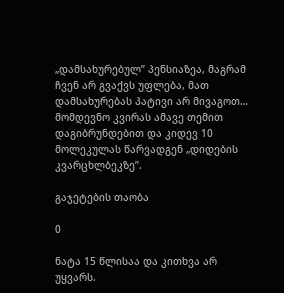„დამსახურებულ” პენსიაზეა, მაგრამ ჩვენ არ გვაქვს უფლება, მათ დამსახურებას პატივი არ მივაგოთ…
მომდევნო კვირას ამავე თემით დაგიბრუნდებით და კიდევ 10 მოლეკულას წარვადგენ „დიდების კვარცხლბეკზე”.

გაჯეტების თაობა

0

ნატა 15 წლისაა და კითხვა არ უყვარს.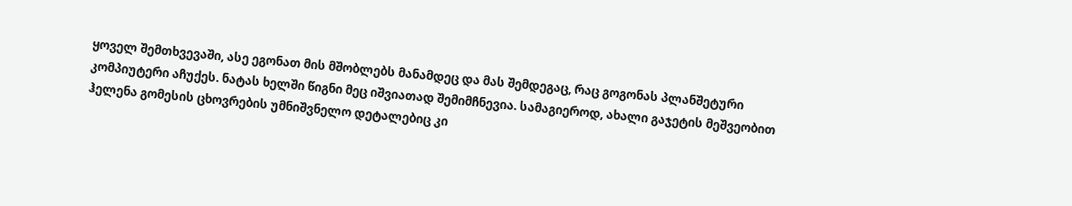ყოველ შემთხვევაში, ასე ეგონათ მის მშობლებს მანამდეც და მას შემდეგაც, რაც გოგონას პლანშეტური კომპიუტერი აჩუქეს. ნატას ხელში წიგნი მეც იშვიათად შემიმჩნევია. სამაგიეროდ, ახალი გაჯეტის მეშვეობით ჰელენა გომესის ცხოვრების უმნიშვნელო დეტალებიც კი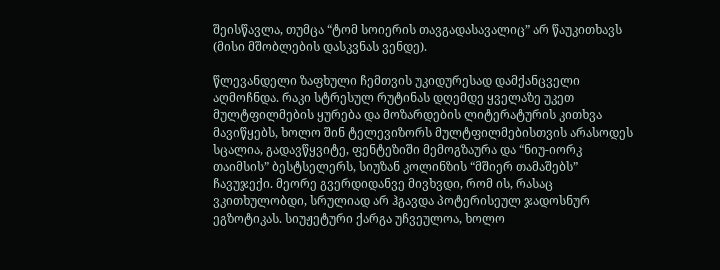შეისწავლა, თუმცა “ტომ სოიერის თავგადასავალიც” არ წაუკითხავს (მისი მშობლების დასკვნას ვენდე).

წლევანდელი ზაფხული ჩემთვის უკიდურესად დამქანცველი აღმოჩნდა. რაკი სტრესულ რუტინას დღემდე ყველაზე უკეთ მულტფილმების ყურება და მოზარდების ლიტერატურის კითხვა მავიწყებს, ხოლო შინ ტელევიზორს მულტფილმებისთვის არასოდეს სცალია, გადავწყვიტე, ფენტეზიში მემოგზაურა და “ნიუ-იორკ თაიმსის” ბესტსელერს, სიუზან კოლინზის “მშიერ თამაშებს” ჩავუჯექი. მეორე გვერდიდანვე მივხვდი, რომ ის, რასაც ვკითხულობდი, სრულიად არ ჰგავდა პოტერისეულ ჯადოსნურ ეგზოტიკას. სიუჟეტური ქარგა უჩვეულოა, ხოლო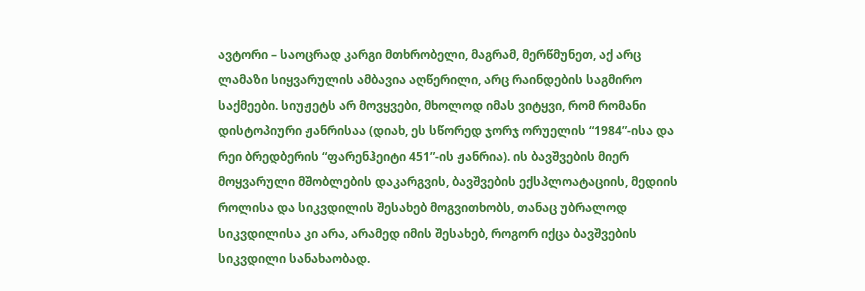ავტორი – საოცრად კარგი მთხრობელი, მაგრამ, მერწმუნეთ, აქ არც ლამაზი სიყვარულის ამბავია აღწერილი, არც რაინდების საგმირო საქმეები. სიუჟეტს არ მოვყვები, მხოლოდ იმას ვიტყვი, რომ რომანი დისტოპიური ჟანრისაა (დიახ, ეს სწორედ ჯორჯ ორუელის “1984”-ისა და რეი ბრედბერის “ფარენჰეიტი 451”-ის ჟანრია). ის ბავშვების მიერ მოყვარული მშობლების დაკარგვის, ბავშვების ექსპლოატაციის, მედიის როლისა და სიკვდილის შესახებ მოგვითხობს, თანაც უბრალოდ სიკვდილისა კი არა, არამედ იმის შესახებ, როგორ იქცა ბავშვების სიკვდილი სანახაობად.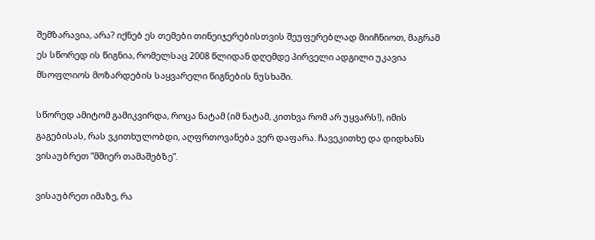შემზარავია, არა? იქნებ ეს თემები თინეიჯერებისთვის შეუფერებლად მიიჩნიოთ, მაგრამ ეს სწორედ ის წიგნია, რომელსაც 2008 წლიდან დღემდე პირველი ადგილი უკავია მსოფლიოს მოზარდების საყვარელი წიგნების ნუსხაში.

სწორედ ამიტომ გამიკვირდა, როცა ნატამ (იმ ნატამ, კითხვა რომ არ უყვარს!), იმის გაგებისას, რას ვკითხულობდი, აღფრთოვანება ვერ დაფარა. ჩავეკითხე და დიდხანს ვისაუბრეთ “მშიერ თამაშებზე”.

ვისაუბრეთ იმაზე, რა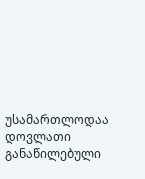უსამართლოდაა დოვლათი განაწილებული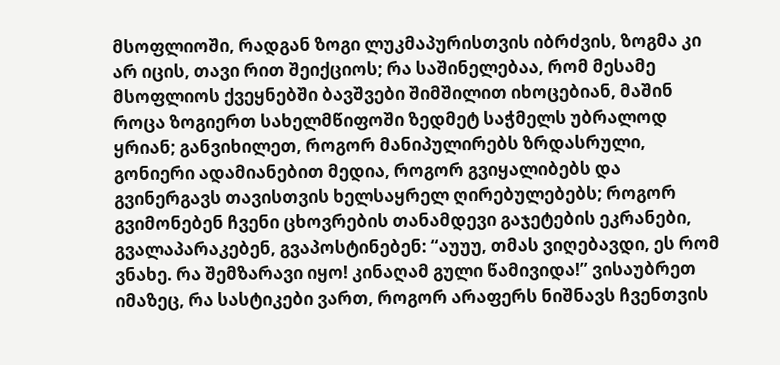მსოფლიოში, რადგან ზოგი ლუკმაპურისთვის იბრძვის, ზოგმა კი არ იცის, თავი რით შეიქციოს; რა საშინელებაა, რომ მესამე მსოფლიოს ქვეყნებში ბავშვები შიმშილით იხოცებიან, მაშინ როცა ზოგიერთ სახელმწიფოში ზედმეტ საჭმელს უბრალოდ ყრიან; განვიხილეთ, როგორ მანიპულირებს ზრდასრული, გონიერი ადამიანებით მედია, როგორ გვიყალიბებს და გვინერგავს თავისთვის ხელსაყრელ ღირებულებებს; როგორ გვიმონებენ ჩვენი ცხოვრების თანამდევი გაჯეტების ეკრანები, გვალაპარაკებენ, გვაპოსტინებენ: “აუუუ, თმას ვიღებავდი, ეს რომ ვნახე. რა შემზარავი იყო! კინაღამ გული წამივიდა!” ვისაუბრეთ იმაზეც, რა სასტიკები ვართ, როგორ არაფერს ნიშნავს ჩვენთვის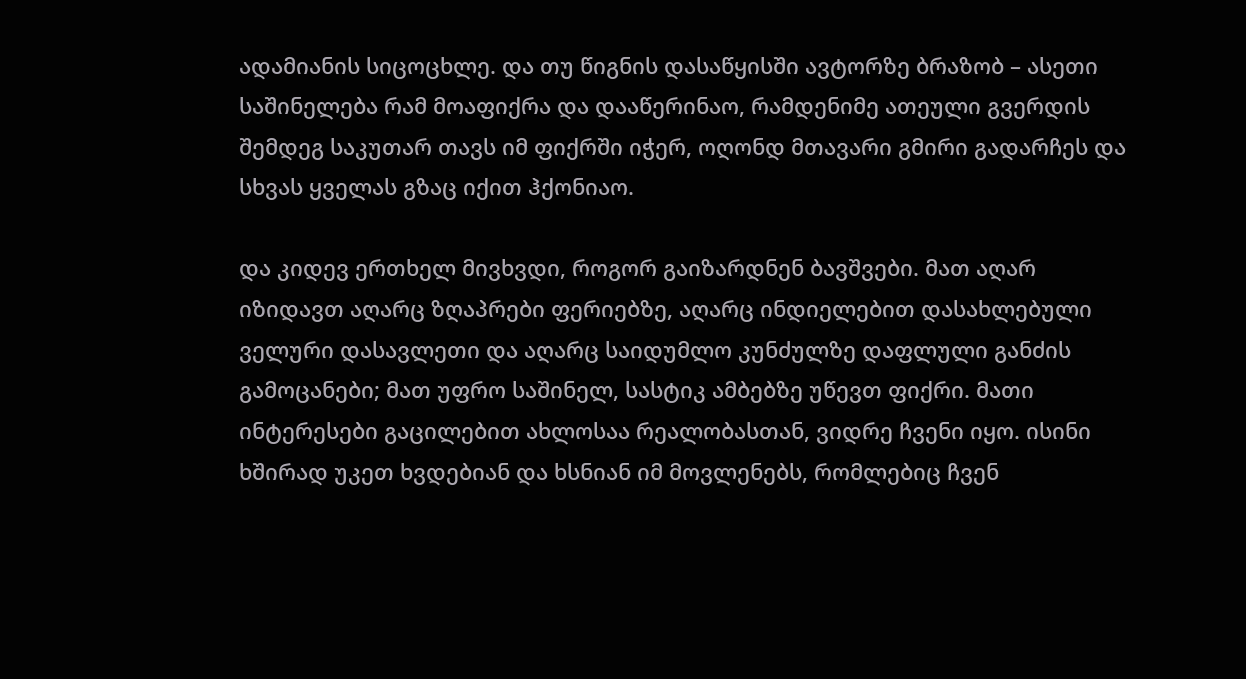ადამიანის სიცოცხლე. და თუ წიგნის დასაწყისში ავტორზე ბრაზობ – ასეთი საშინელება რამ მოაფიქრა და დააწერინაო, რამდენიმე ათეული გვერდის შემდეგ საკუთარ თავს იმ ფიქრში იჭერ, ოღონდ მთავარი გმირი გადარჩეს და სხვას ყველას გზაც იქით ჰქონიაო.

და კიდევ ერთხელ მივხვდი, როგორ გაიზარდნენ ბავშვები. მათ აღარ იზიდავთ აღარც ზღაპრები ფერიებზე, აღარც ინდიელებით დასახლებული ველური დასავლეთი და აღარც საიდუმლო კუნძულზე დაფლული განძის გამოცანები; მათ უფრო საშინელ, სასტიკ ამბებზე უწევთ ფიქრი. მათი ინტერესები გაცილებით ახლოსაა რეალობასთან, ვიდრე ჩვენი იყო. ისინი ხშირად უკეთ ხვდებიან და ხსნიან იმ მოვლენებს, რომლებიც ჩვენ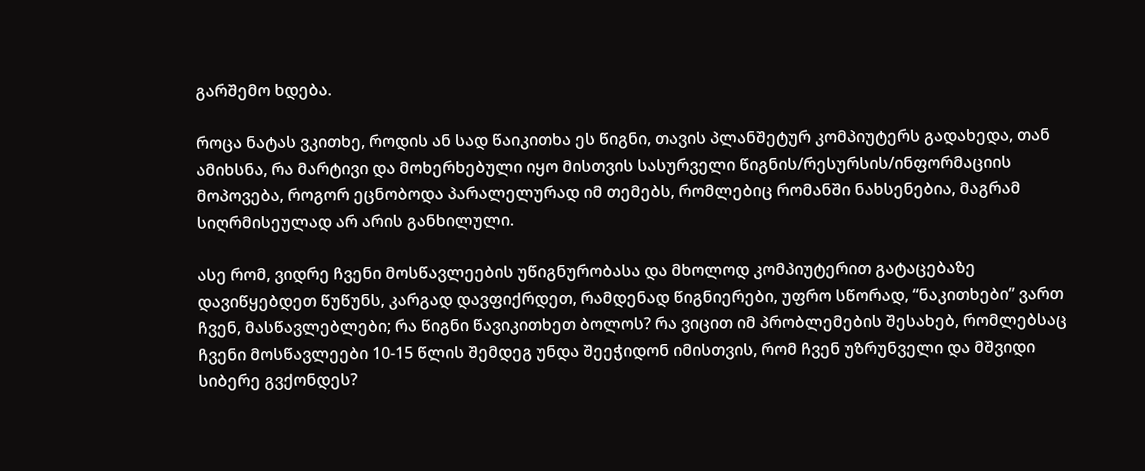გარშემო ხდება.

როცა ნატას ვკითხე, როდის ან სად წაიკითხა ეს წიგნი, თავის პლანშეტურ კომპიუტერს გადახედა, თან ამიხსნა, რა მარტივი და მოხერხებული იყო მისთვის სასურველი წიგნის/რესურსის/ინფორმაციის მოპოვება, როგორ ეცნობოდა პარალელურად იმ თემებს, რომლებიც რომანში ნახსენებია, მაგრამ სიღრმისეულად არ არის განხილული.

ასე რომ, ვიდრე ჩვენი მოსწავლეების უწიგნურობასა და მხოლოდ კომპიუტერით გატაცებაზე დავიწყებდეთ წუწუნს, კარგად დავფიქრდეთ, რამდენად წიგნიერები, უფრო სწორად, “ნაკითხები” ვართ ჩვენ, მასწავლებლები; რა წიგნი წავიკითხეთ ბოლოს? რა ვიცით იმ პრობლემების შესახებ, რომლებსაც ჩვენი მოსწავლეები 10-15 წლის შემდეგ უნდა შეეჭიდონ იმისთვის, რომ ჩვენ უზრუნველი და მშვიდი სიბერე გვქონდეს?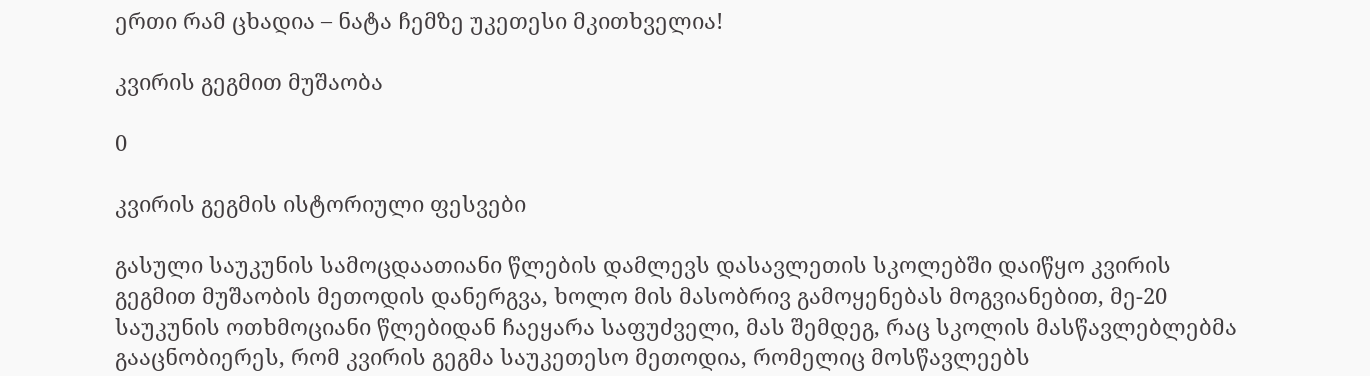ერთი რამ ცხადია – ნატა ჩემზე უკეთესი მკითხველია!

კვირის გეგმით მუშაობა

0

კვირის გეგმის ისტორიული ფესვები

გასული საუკუნის სამოცდაათიანი წლების დამლევს დასავლეთის სკოლებში დაიწყო კვირის გეგმით მუშაობის მეთოდის დანერგვა, ხოლო მის მასობრივ გამოყენებას მოგვიანებით, მე-20 საუკუნის ოთხმოციანი წლებიდან ჩაეყარა საფუძველი, მას შემდეგ, რაც სკოლის მასწავლებლებმა გააცნობიერეს, რომ კვირის გეგმა საუკეთესო მეთოდია, რომელიც მოსწავლეებს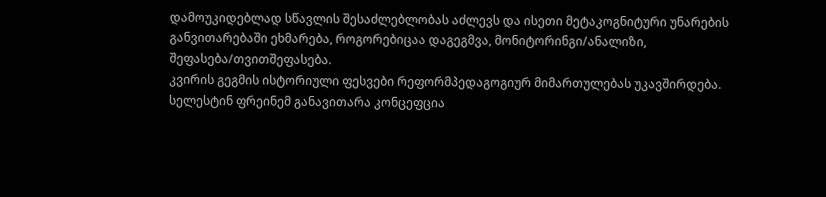დამოუკიდებლად სწავლის შესაძლებლობას აძლევს და ისეთი მეტაკოგნიტური უნარების განვითარებაში ეხმარება, როგორებიცაა დაგეგმვა, მონიტორინგი/ანალიზი, შეფასება/თვითშეფასება.
კვირის გეგმის ისტორიული ფესვები რეფორმპედაგოგიურ მიმართულებას უკავშირდება. სელესტინ ფრეინემ განავითარა კონცეფცია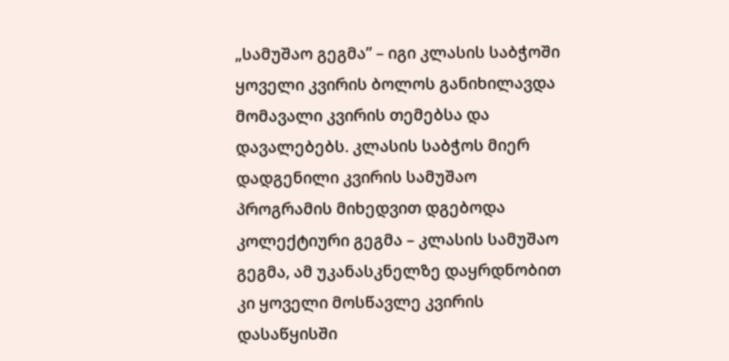„სამუშაო გეგმა” – იგი კლასის საბჭოში ყოველი კვირის ბოლოს განიხილავდა მომავალი კვირის თემებსა და დავალებებს. კლასის საბჭოს მიერ დადგენილი კვირის სამუშაო პროგრამის მიხედვით დგებოდა კოლექტიური გეგმა – კლასის სამუშაო გეგმა, ამ უკანასკნელზე დაყრდნობით კი ყოველი მოსწავლე კვირის დასაწყისში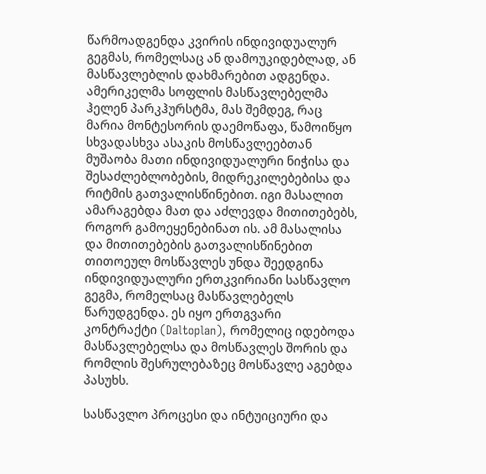წარმოადგენდა კვირის ინდივიდუალურ გეგმას, რომელსაც ან დამოუკიდებლად, ან მასწავლებლის დახმარებით ადგენდა.
ამერიკელმა სოფლის მასწავლებელმა ჰელენ პარკჰურსტმა, მას შემდეგ, რაც მარია მონტესორის დაემოწაფა, წამოიწყო სხვადასხვა ასაკის მოსწავლეებთან მუშაობა მათი ინდივიდუალური ნიჭისა და შესაძლებლობების, მიდრეკილებებისა და რიტმის გათვალისწინებით. იგი მასალით ამარაგებდა მათ და აძლევდა მითითებებს, როგორ გამოეყენებინათ ის. ამ მასალისა და მითითებების გათვალისწინებით თითოეულ მოსწავლეს უნდა შეედგინა ინდივიდუალური ერთკვირიანი სასწავლო გეგმა, რომელსაც მასწავლებელს წარუდგენდა. ეს იყო ერთგვარი კონტრაქტი (Daltoplan), რომელიც იდებოდა მასწავლებელსა და მოსწავლეს შორის და რომლის შესრულებაზეც მოსწავლე აგებდა პასუხს.

სასწავლო პროცესი და ინტუიციური და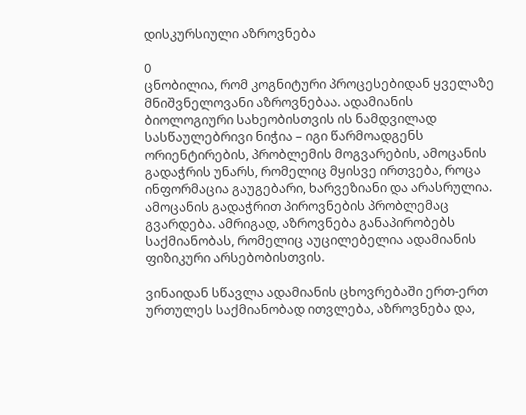დისკურსიული აზროვნება

0
ცნობილია, რომ კოგნიტური პროცესებიდან ყველაზე მნიშვნელოვანი აზროვნებაა. ადამიანის ბიოლოგიური სახეობისთვის ის ნამდვილად სასწაულებრივი ნიჭია – იგი წარმოადგენს ორიენტირების, პრობლემის მოგვარების, ამოცანის გადაჭრის უნარს, რომელიც მყისვე ირთვება, როცა ინფორმაცია გაუგებარი, ხარვეზიანი და არასრულია. ამოცანის გადაჭრით პიროვნების პრობლემაც გვარდება. ამრიგად, აზროვნება განაპირობებს საქმიანობას, რომელიც აუცილებელია ადამიანის ფიზიკური არსებობისთვის.

ვინაიდან სწავლა ადამიანის ცხოვრებაში ერთ-ერთ ურთულეს საქმიანობად ითვლება, აზროვნება და,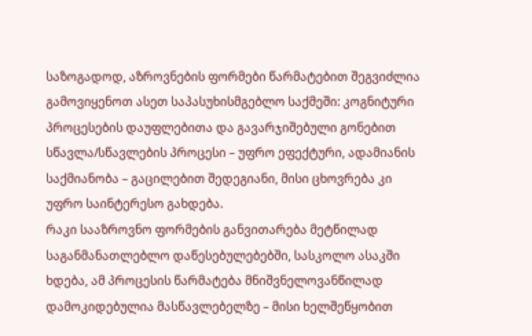საზოგადოდ, აზროვნების ფორმები წარმატებით შეგვიძლია გამოვიყენოთ ასეთ საპასუხისმგებლო საქმეში: კოგნიტური პროცესების დაუფლებითა და გავარჯიშებული გონებით სწავლა/სწავლების პროცესი – უფრო ეფექტური, ადამიანის საქმიანობა – გაცილებით შედეგიანი, მისი ცხოვრება კი უფრო საინტერესო გახდება.
რაკი სააზროვნო ფორმების განვითარება მეტწილად საგანმანათლებლო დაწესებულებებში, სასკოლო ასაკში ხდება, ამ პროცესის წარმატება მნიშვნელოვანწილად დამოკიდებულია მასწავლებელზე – მისი ხელშეწყობით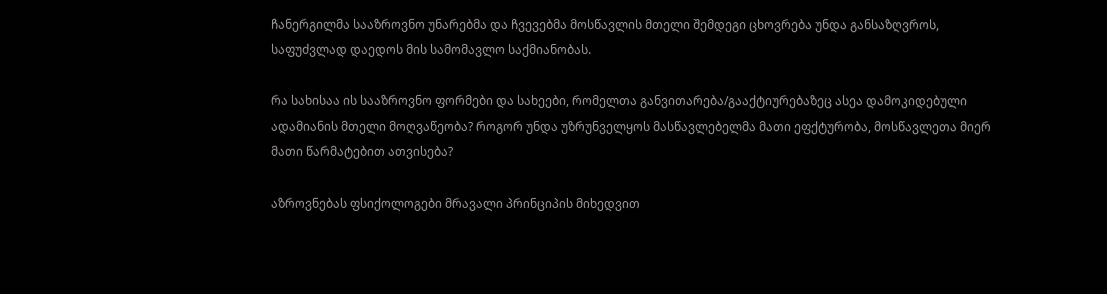ჩანერგილმა სააზროვნო უნარებმა და ჩვევებმა მოსწავლის მთელი შემდეგი ცხოვრება უნდა განსაზღვროს, საფუძვლად დაედოს მის სამომავლო საქმიანობას.

რა სახისაა ის სააზროვნო ფორმები და სახეები, რომელთა განვითარება/გააქტიურებაზეც ასეა დამოკიდებული ადამიანის მთელი მოღვაწეობა? როგორ უნდა უზრუნველყოს მასწავლებელმა მათი ეფქტურობა, მოსწავლეთა მიერ მათი წარმატებით ათვისება?

აზროვნებას ფსიქოლოგები მრავალი პრინციპის მიხედვით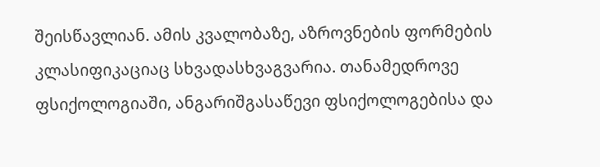შეისწავლიან. ამის კვალობაზე, აზროვნების ფორმების კლასიფიკაციაც სხვადასხვაგვარია. თანამედროვე ფსიქოლოგიაში, ანგარიშგასაწევი ფსიქოლოგებისა და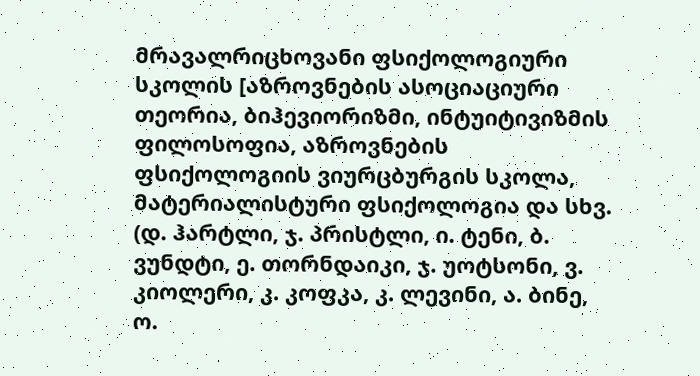მრავალრიცხოვანი ფსიქოლოგიური სკოლის [აზროვნების ასოციაციური თეორია, ბიჰევიორიზმი, ინტუიტივიზმის ფილოსოფია, აზროვნების ფსიქოლოგიის ვიურცბურგის სკოლა, მატერიალისტური ფსიქოლოგია და სხვ. (დ. ჰარტლი, ჯ. პრისტლი, ი. ტენი, ბ. ვუნდტი, ე. თორნდაიკი, ჯ. უოტსონი, ვ. კიოლერი, კ. კოფკა, კ. ლევინი, ა. ბინე, ო.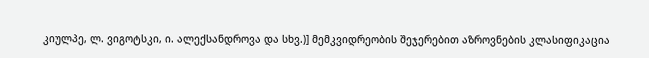კიულპე, ლ. ვიგოტსკი, ი. ალექსანდროვა და სხვ.)] მემკვიდრეობის შეჯერებით აზროვნების კლასიფიკაცია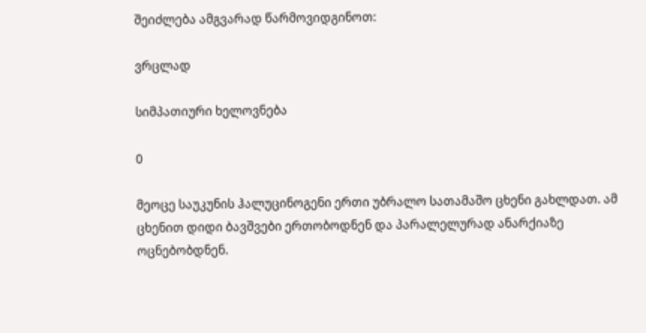შეიძლება ამგვარად წარმოვიდგინოთ:

ვრცლად

სიმპათიური ხელოვნება

0

მეოცე საუკუნის ჰალუცინოგენი ერთი უბრალო სათამაშო ცხენი გახლდათ. ამ ცხენით დიდი ბავშვები ერთობოდნენ და პარალელურად ანარქიაზე ოცნებობდნენ.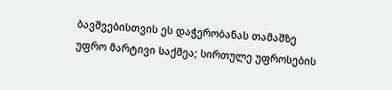ბავშვებისთვის ეს დაჭერობანას თამაშზე უფრო მარტივი საქმეა; სირთულე უფროსების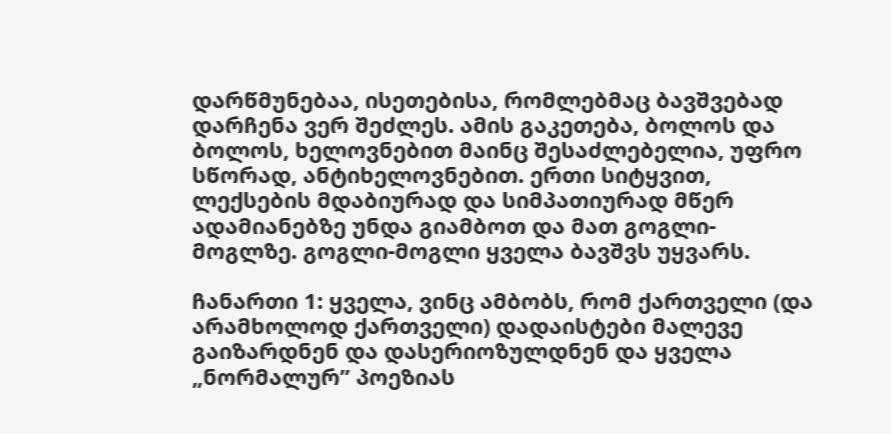დარწმუნებაა, ისეთებისა, რომლებმაც ბავშვებად დარჩენა ვერ შეძლეს. ამის გაკეთება, ბოლოს და ბოლოს, ხელოვნებით მაინც შესაძლებელია, უფრო სწორად, ანტიხელოვნებით. ერთი სიტყვით, ლექსების მდაბიურად და სიმპათიურად მწერ ადამიანებზე უნდა გიამბოთ და მათ გოგლი- მოგლზე. გოგლი-მოგლი ყველა ბავშვს უყვარს.

ჩანართი 1: ყველა, ვინც ამბობს, რომ ქართველი (და არამხოლოდ ქართველი) დადაისტები მალევე გაიზარდნენ და დასერიოზულდნენ და ყველა „ნორმალურ” პოეზიას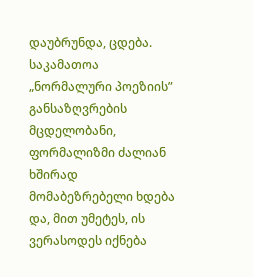დაუბრუნდა, ცდება. საკამათოა „ნორმალური პოეზიის” განსაზღვრების მცდელობანი, ფორმალიზმი ძალიან ხშირად მომაბეზრებელი ხდება და, მით უმეტეს, ის ვერასოდეს იქნება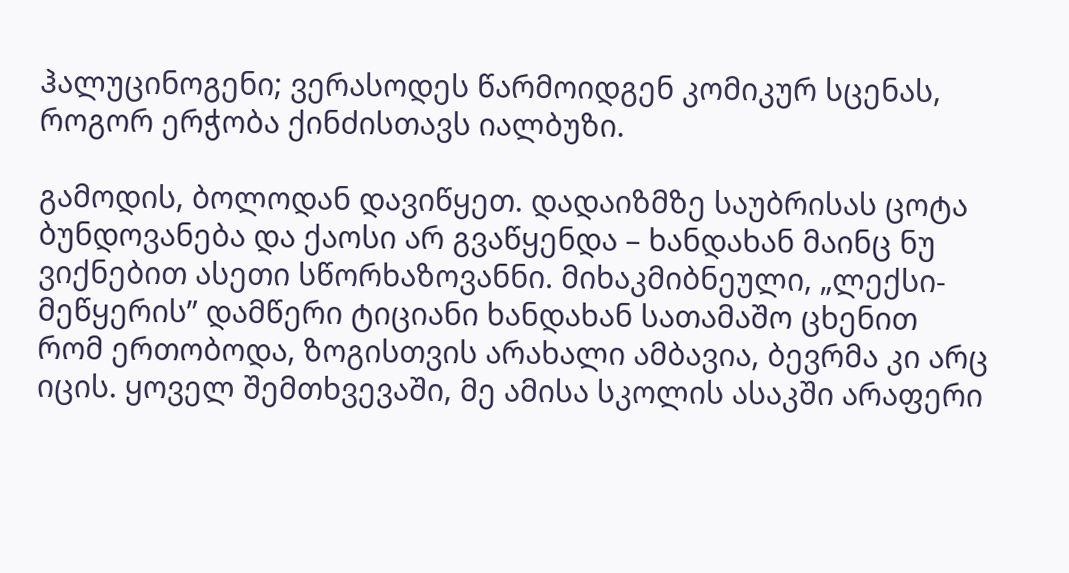ჰალუცინოგენი; ვერასოდეს წარმოიდგენ კომიკურ სცენას, როგორ ერჭობა ქინძისთავს იალბუზი.

გამოდის, ბოლოდან დავიწყეთ. დადაიზმზე საუბრისას ცოტა ბუნდოვანება და ქაოსი არ გვაწყენდა – ხანდახან მაინც ნუ ვიქნებით ასეთი სწორხაზოვანნი. მიხაკმიბნეული, „ლექსი-მეწყერის” დამწერი ტიციანი ხანდახან სათამაშო ცხენით რომ ერთობოდა, ზოგისთვის არახალი ამბავია, ბევრმა კი არც იცის. ყოველ შემთხვევაში, მე ამისა სკოლის ასაკში არაფერი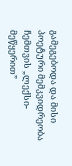გამეგებოდა და მისი პოეტური მემკვიდრეობა ჩემთვის „ლექსი-მეწყერით”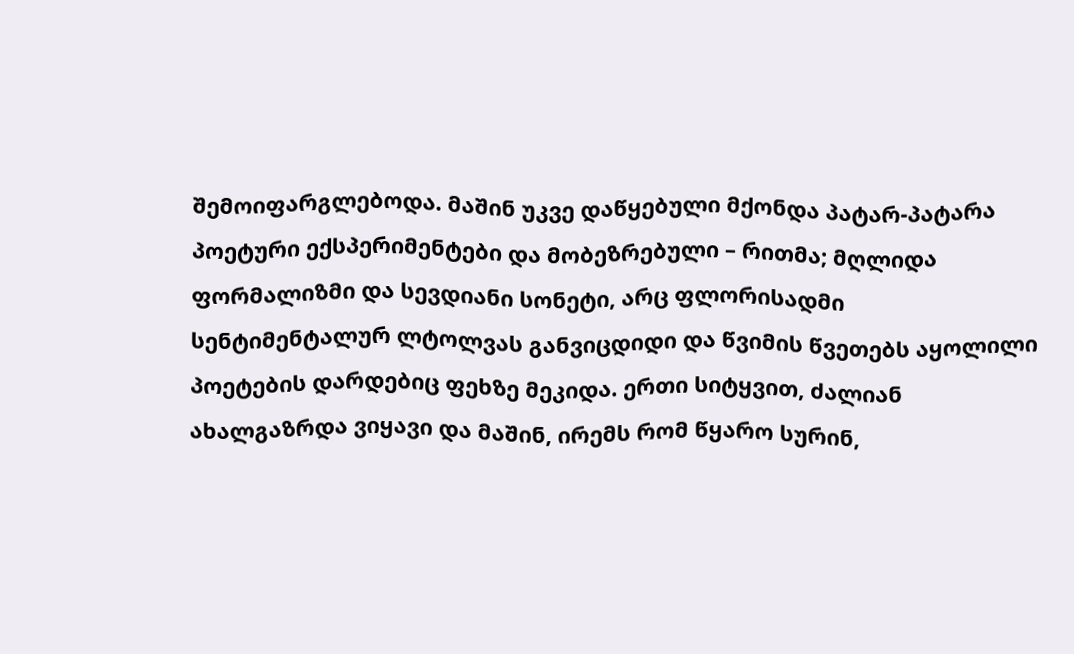შემოიფარგლებოდა. მაშინ უკვე დაწყებული მქონდა პატარ-პატარა პოეტური ექსპერიმენტები და მობეზრებული – რითმა; მღლიდა ფორმალიზმი და სევდიანი სონეტი, არც ფლორისადმი სენტიმენტალურ ლტოლვას განვიცდიდი და წვიმის წვეთებს აყოლილი პოეტების დარდებიც ფეხზე მეკიდა. ერთი სიტყვით, ძალიან ახალგაზრდა ვიყავი და მაშინ, ირემს რომ წყარო სურინ,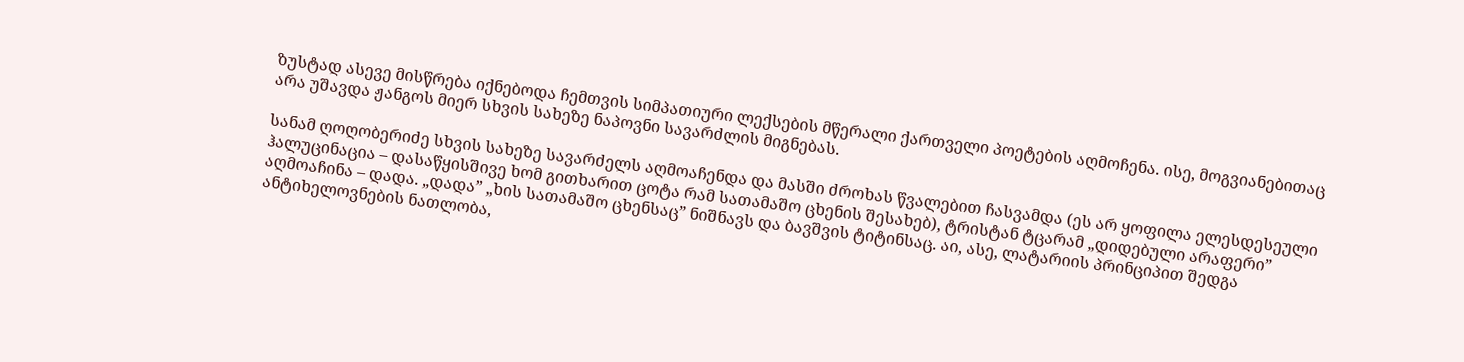ზუსტად ასევე მისწრება იქნებოდა ჩემთვის სიმპათიური ლექსების მწერალი ქართველი პოეტების აღმოჩენა. ისე, მოგვიანებითაც არა უშავდა ჟანგოს მიერ სხვის სახეზე ნაპოვნი სავარძლის მიგნებას.

სანამ ღოღობერიძე სხვის სახეზე სავარძელს აღმოაჩენდა და მასში ძროხას წვალებით ჩასვამდა (ეს არ ყოფილა ელესდესეული ჰალუცინაცია – დასაწყისშივე ხომ გითხარით ცოტა რამ სათამაშო ცხენის შესახებ), ტრისტან ტცარამ „დიდებული არაფერი” აღმოაჩინა – დადა. „დადა” „ხის სათამაშო ცხენსაც” ნიშნავს და ბავშვის ტიტინსაც. აი, ასე, ლატარიის პრინციპით შედგა ანტიხელოვნების ნათლობა,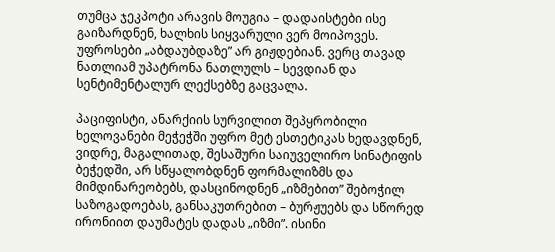თუმცა ჯეკპოტი არავის მოუგია – დადაისტები ისე გაიზარდნენ, ხალხის სიყვარული ვერ მოიპოვეს. უფროსები „აბდაუბდაზე” არ გიჟდებიან. ვერც თავად ნათლიამ უპატრონა ნათლულს – სევდიან და სენტიმენტალურ ლექსებზე გაცვალა.

პაციფისტი, ანარქიის სურვილით შეპყრობილი ხელოვანები მეჭეჭში უფრო მეტ ესთეტიკას ხედავდნენ, ვიდრე, მაგალითად, შესაშური საიუველირო სინატიფის ბეჭედში, არ სწყალობდნენ ფორმალიზმს და მიმდინარეობებს, დასცინოდნენ „იზმებით” შებოჭილ საზოგადოებას, განსაკუთრებით – ბურჟუებს და სწორედ ირონიით დაუმატეს დადას „იზმი”. ისინი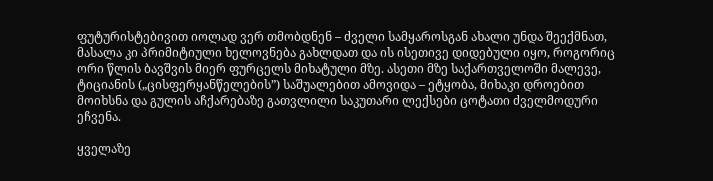ფუტურისტებივით იოლად ვერ თმობდნენ – ძველი სამყაროსგან ახალი უნდა შეექმნათ, მასალა კი პრიმიტიული ხელოვნება გახლდათ და ის ისეთივე დიდებული იყო, როგორიც ორი წლის ბავშვის მიერ ფურცელს მიხატული მზე. ასეთი მზე საქართველოში მალევე, ტიციანის („ცისფერყანწელების”) საშუალებით ამოვიდა – ეტყობა, მიხაკი დროებით მოიხსნა და გულის აჩქარებაზე გათვლილი საკუთარი ლექსები ცოტათი ძველმოდური ეჩვენა.

ყველაზე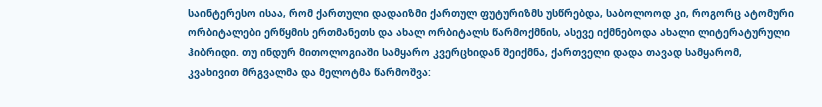საინტერესო ისაა, რომ ქართული დადაიზმი ქართულ ფუტურიზმს უსწრებდა, საბოლოოდ კი, როგორც ატომური ორბიტალები ერწყმის ერთმანეთს და ახალ ორბიტალს წარმოქმნის, ასევე იქმნებოდა ახალი ლიტერატურული ჰიბრიდი. თუ ინდურ მითოლოგიაში სამყარო კვერცხიდან შეიქმნა, ქართველი დადა თავად სამყარომ, კვახივით მრგვალმა და მელოტმა წარმოშვა: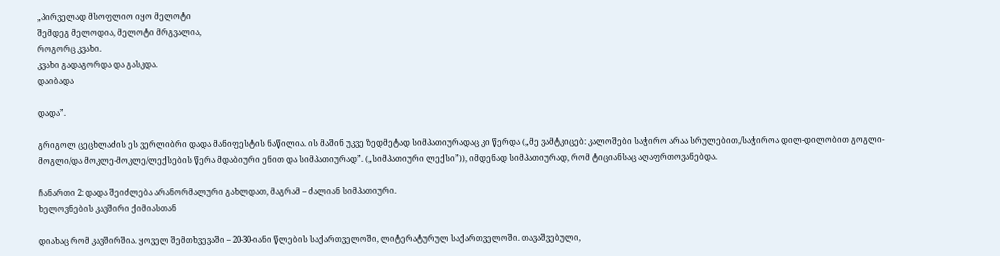„პირველად მსოფლიო იყო მელოტი
შემდეგ მელოდია, მელოტი მრგვალია,
როგორც კვახი.
კვახი გადაგორდა და გასკდა.
დაიბადა

დადა”.

გრიგოლ ცეცხლაძის ეს ვერლიბრი დადა მანიფესტის ნაწილია. ის მაშინ უკვე ზედმეტად სიმპათიურადაც კი წერდა („მე ვამტკიცებ: კალოშები საჭირო არაა სრულებით,/საჭიროა დილ-დილობით გოგლი-მოგლი/და მოკლე-მოკლე/ლექსების წერა მდაბიური ენით და სიმპათიურად”. („სიმპათიური ლექსი”)), იმდენად სიმპათიურად, რომ ტიციანსაც აღაფრთოვანებდა.

ჩანართი 2: დადა შეიძლება არანორმალური გახლდათ, მაგრამ – ძალიან სიმპათიური.
ხელოვნების კავშირი ქიმიასთან

დიახაც რომ კავშირშია. ყოველ შემთხვევაში – 20-30-იანი წლების საქართველოში, ლიტერატურულ საქართველოში. თავაშვებული,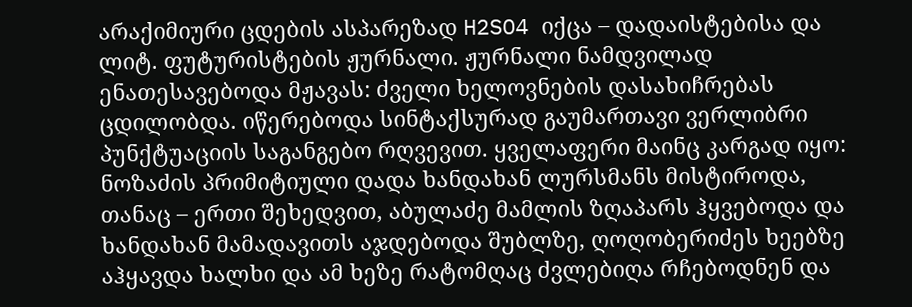არაქიმიური ცდების ასპარეზად H2SO4 იქცა – დადაისტებისა და ლიტ. ფუტურისტების ჟურნალი. ჟურნალი ნამდვილად ენათესავებოდა მჟავას: ძველი ხელოვნების დასახიჩრებას ცდილობდა. იწერებოდა სინტაქსურად გაუმართავი ვერლიბრი პუნქტუაციის საგანგებო რღვევით. ყველაფერი მაინც კარგად იყო: ნოზაძის პრიმიტიული დადა ხანდახან ლურსმანს მისტიროდა, თანაც – ერთი შეხედვით, აბულაძე მამლის ზღაპარს ჰყვებოდა და ხანდახან მამადავითს აჯდებოდა შუბლზე, ღოღობერიძეს ხეებზე აჰყავდა ხალხი და ამ ხეზე რატომღაც ძვლებიღა რჩებოდნენ და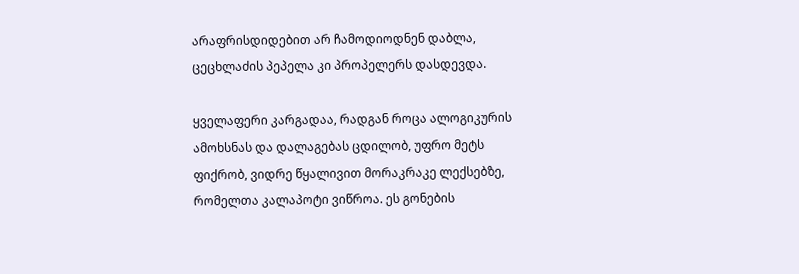არაფრისდიდებით არ ჩამოდიოდნენ დაბლა, ცეცხლაძის პეპელა კი პროპელერს დასდევდა.

ყველაფერი კარგადაა, რადგან როცა ალოგიკურის ამოხსნას და დალაგებას ცდილობ, უფრო მეტს ფიქრობ, ვიდრე წყალივით მორაკრაკე ლექსებზე, რომელთა კალაპოტი ვიწროა. ეს გონების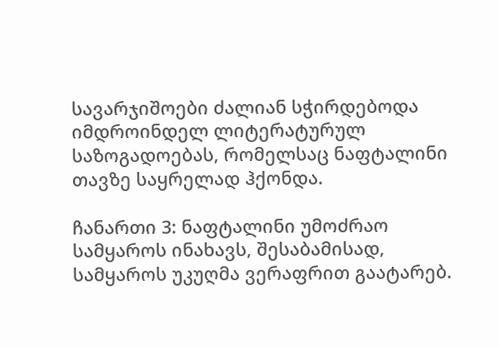სავარჯიშოები ძალიან სჭირდებოდა იმდროინდელ ლიტერატურულ საზოგადოებას, რომელსაც ნაფტალინი თავზე საყრელად ჰქონდა.

ჩანართი 3: ნაფტალინი უმოძრაო სამყაროს ინახავს, შესაბამისად, სამყაროს უკუღმა ვერაფრით გაატარებ.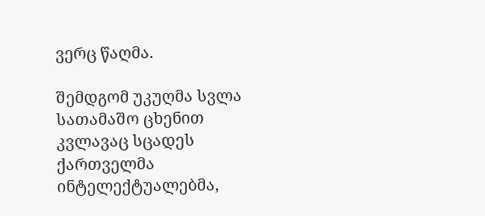ვერც წაღმა.

შემდგომ უკუღმა სვლა სათამაშო ცხენით კვლავაც სცადეს ქართველმა ინტელექტუალებმა,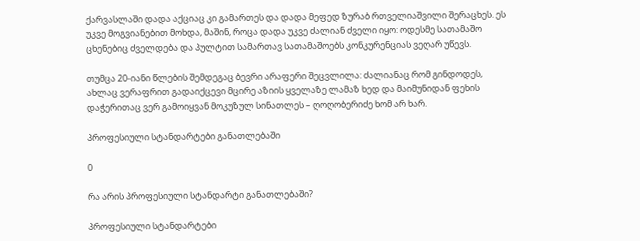ქარვასლაში დადა აქციაც კი გამართეს და დადა მეფედ ზურაბ რთველიაშვილი შერაცხეს. ეს უკვე მოგვიანებით მოხდა, მაშინ, როცა დადა უკვე ძალიან ძველი იყო: ოდესმე სათამაშო ცხენებიც ძველდება და პულტით სამართავ სათამაშოებს კონკურენციას ვეღარ უწევს.

თუმცა 20-იანი წლების შემდეგაც ბევრი არაფერი შეცვლილა: ძალიანაც რომ გინდოდეს, ახლაც ვერაფრით გადაიქცევი მცირე აზიის ყველაზე ლამაზ ხედ და მაიმუნიდან ფეხის დაჭერითაც ვერ გამოიყვან მოკუზულ სინათლეს – ღოღობერიძე ხომ არ ხარ.

პროფესიული სტანდარტები განათლებაში

0

რა არის პროფესიული სტანდარტი განათლებაში?

პროფესიული სტანდარტები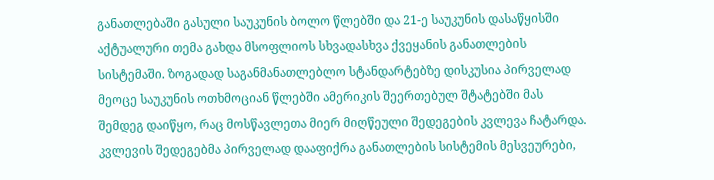განათლებაში გასული საუკუნის ბოლო წლებში და 21-ე საუკუნის დასაწყისში აქტუალური თემა გახდა მსოფლიოს სხვადასხვა ქვეყანის განათლების სისტემაში. ზოგადად საგანმანათლებლო სტანდარტებზე დისკუსია პირველად მეოცე საუკუნის ოთხმოციან წლებში ამერიკის შეერთებულ შტატებში მას შემდეგ დაიწყო, რაც მოსწავლეთა მიერ მიღწეული შედეგების კვლევა ჩატარდა. კვლევის შედეგებმა პირველად დააფიქრა განათლების სისტემის მესვეურები,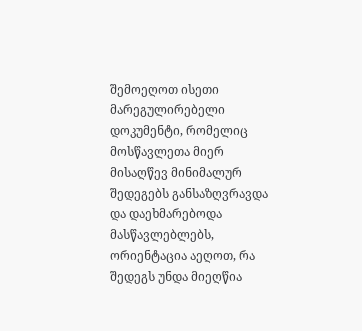შემოეღოთ ისეთი მარეგულირებელი დოკუმენტი, რომელიც მოსწავლეთა მიერ მისაღწევ მინიმალურ შედეგებს განსაზღვრავდა და დაეხმარებოდა მასწავლებლებს, ორიენტაცია აეღოთ, რა შედეგს უნდა მიეღწია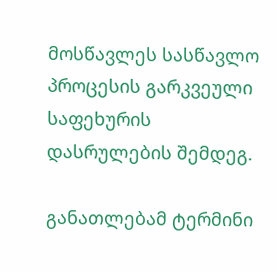მოსწავლეს სასწავლო პროცესის გარკვეული საფეხურის დასრულების შემდეგ.

განათლებამ ტერმინი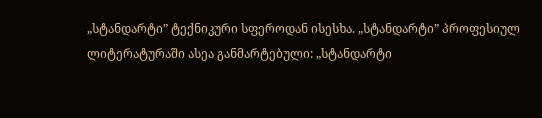„სტანდარტი” ტექნიკური სფეროდან ისესხა. „სტანდარტი” პროფესიულ ლიტერატურაში ასეა განმარტებული: „სტანდარტი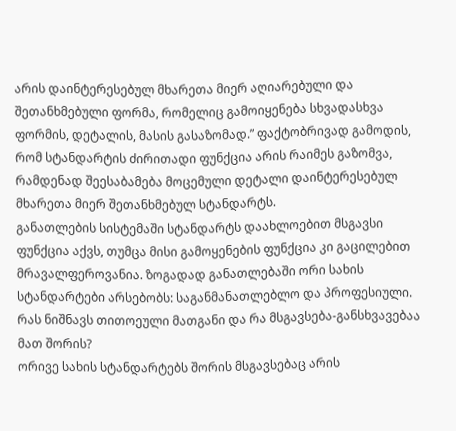არის დაინტერესებულ მხარეთა მიერ აღიარებული და შეთანხმებული ფორმა, რომელიც გამოიყენება სხვადასხვა ფორმის, დეტალის, მასის გასაზომად.” ფაქტობრივად გამოდის, რომ სტანდარტის ძირითადი ფუნქცია არის რაიმეს გაზომვა, რამდენად შეესაბამება მოცემული დეტალი დაინტერესებულ მხარეთა მიერ შეთანხმებულ სტანდარტს.
განათლების სისტემაში სტანდარტს დაახლოებით მსგავსი ფუნქცია აქვს, თუმცა მისი გამოყენების ფუნქცია კი გაცილებით მრავალფეროვანია. ზოგადად განათლებაში ორი სახის სტანდარტები არსებობს: საგანმანათლებლო და პროფესიული. რას ნიშნავს თითოეული მათგანი და რა მსგავსება-განსხვავებაა მათ შორის?
ორივე სახის სტანდარტებს შორის მსგავსებაც არის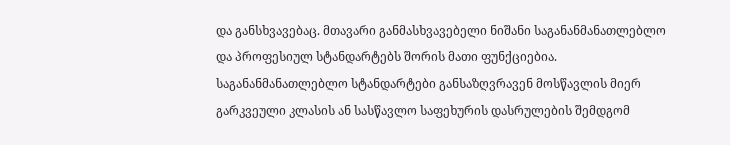და განსხვავებაც. მთავარი განმასხვავებელი ნიშანი საგანანმანათლებლო და პროფესიულ სტანდარტებს შორის მათი ფუნქციებია. საგანანმანათლებლო სტანდარტები განსაზღვრავენ მოსწავლის მიერ გარკვეული კლასის ან სასწავლო საფეხურის დასრულების შემდგომ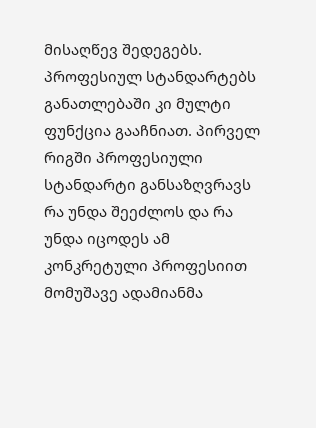მისაღწევ შედეგებს. პროფესიულ სტანდარტებს განათლებაში კი მულტი ფუნქცია გააჩნიათ. პირველ რიგში პროფესიული სტანდარტი განსაზღვრავს რა უნდა შეეძლოს და რა უნდა იცოდეს ამ კონკრეტული პროფესიით მომუშავე ადამიანმა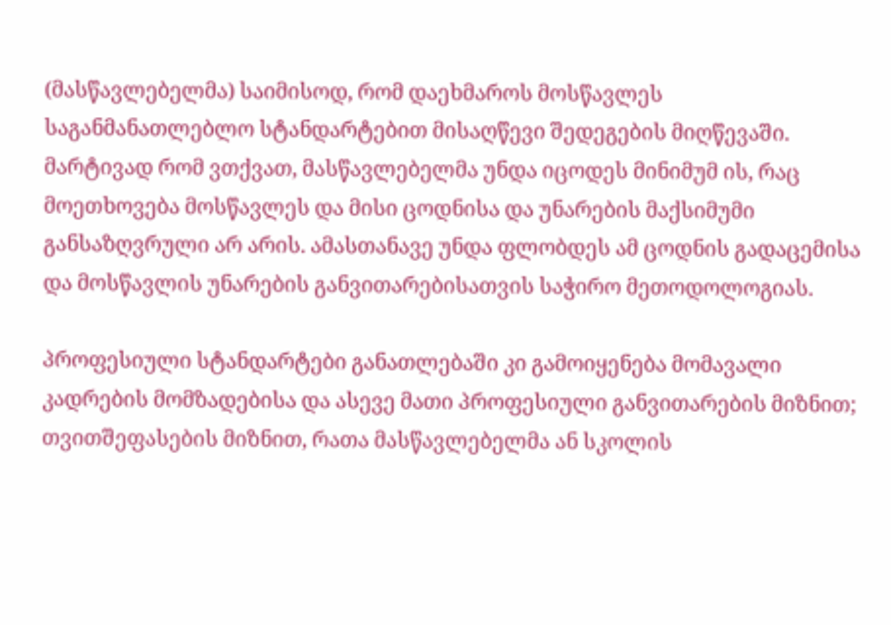(მასწავლებელმა) საიმისოდ, რომ დაეხმაროს მოსწავლეს საგანმანათლებლო სტანდარტებით მისაღწევი შედეგების მიღწევაში. მარტივად რომ ვთქვათ, მასწავლებელმა უნდა იცოდეს მინიმუმ ის, რაც მოეთხოვება მოსწავლეს და მისი ცოდნისა და უნარების მაქსიმუმი განსაზღვრული არ არის. ამასთანავე უნდა ფლობდეს ამ ცოდნის გადაცემისა და მოსწავლის უნარების განვითარებისათვის საჭირო მეთოდოლოგიას.

პროფესიული სტანდარტები განათლებაში კი გამოიყენება მომავალი კადრების მომზადებისა და ასევე მათი პროფესიული განვითარების მიზნით; თვითშეფასების მიზნით, რათა მასწავლებელმა ან სკოლის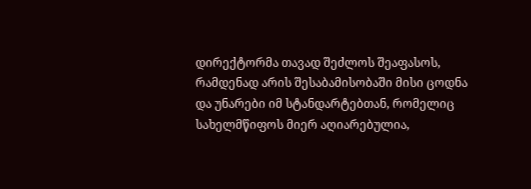დირექტორმა თავად შეძლოს შეაფასოს, რამდენად არის შესაბამისობაში მისი ცოდნა და უნარები იმ სტანდარტებთან, რომელიც სახელმწიფოს მიერ აღიარებულია,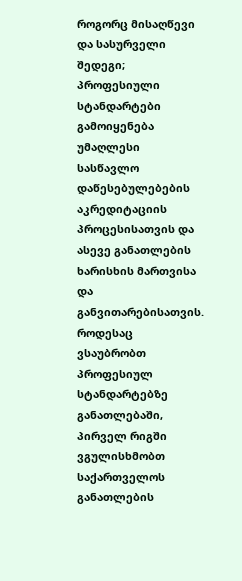როგორც მისაღწევი და სასურველი შედეგი; პროფესიული სტანდარტები გამოიყენება უმაღლესი სასწავლო დაწესებულებების აკრედიტაციის პროცესისათვის და ასევე განათლების ხარისხის მართვისა და განვითარებისათვის. როდესაც ვსაუბრობთ პროფესიულ სტანდარტებზე განათლებაში, პირველ რიგში ვგულისხმობთ საქართველოს განათლების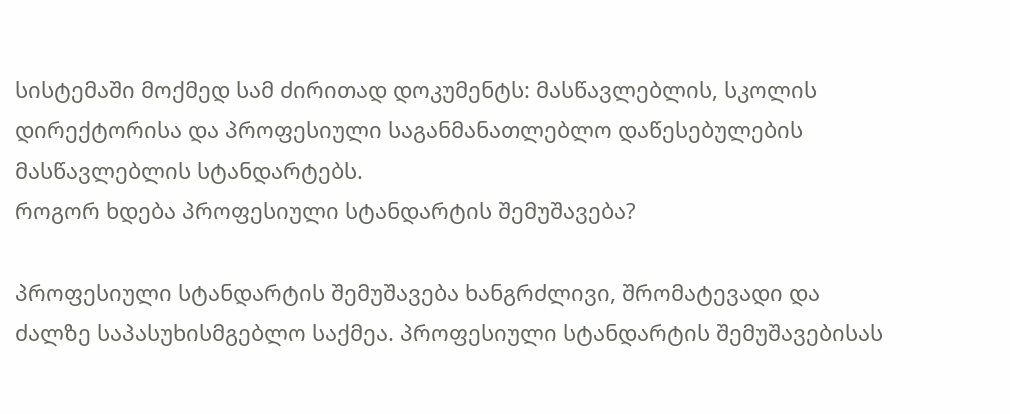სისტემაში მოქმედ სამ ძირითად დოკუმენტს: მასწავლებლის, სკოლის დირექტორისა და პროფესიული საგანმანათლებლო დაწესებულების მასწავლებლის სტანდარტებს.
როგორ ხდება პროფესიული სტანდარტის შემუშავება?

პროფესიული სტანდარტის შემუშავება ხანგრძლივი, შრომატევადი და ძალზე საპასუხისმგებლო საქმეა. პროფესიული სტანდარტის შემუშავებისას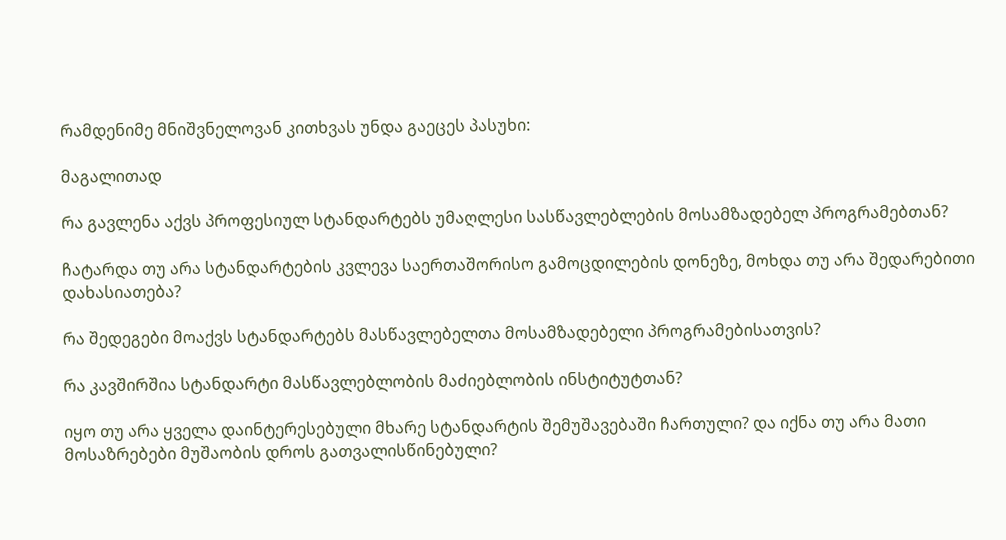რამდენიმე მნიშვნელოვან კითხვას უნდა გაეცეს პასუხი:

მაგალითად

რა გავლენა აქვს პროფესიულ სტანდარტებს უმაღლესი სასწავლებლების მოსამზადებელ პროგრამებთან?

ჩატარდა თუ არა სტანდარტების კვლევა საერთაშორისო გამოცდილების დონეზე, მოხდა თუ არა შედარებითი დახასიათება?

რა შედეგები მოაქვს სტანდარტებს მასწავლებელთა მოსამზადებელი პროგრამებისათვის?

რა კავშირშია სტანდარტი მასწავლებლობის მაძიებლობის ინსტიტუტთან?

იყო თუ არა ყველა დაინტერესებული მხარე სტანდარტის შემუშავებაში ჩართული? და იქნა თუ არა მათი მოსაზრებები მუშაობის დროს გათვალისწინებული?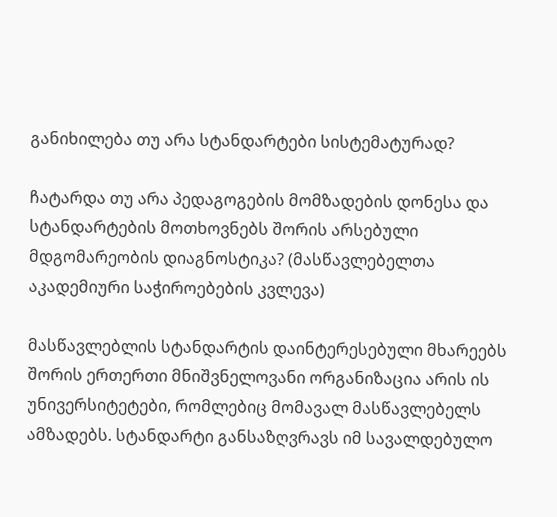განიხილება თუ არა სტანდარტები სისტემატურად?

ჩატარდა თუ არა პედაგოგების მომზადების დონესა და სტანდარტების მოთხოვნებს შორის არსებული მდგომარეობის დიაგნოსტიკა? (მასწავლებელთა აკადემიური საჭიროებების კვლევა)

მასწავლებლის სტანდარტის დაინტერესებული მხარეებს შორის ერთერთი მნიშვნელოვანი ორგანიზაცია არის ის უნივერსიტეტები, რომლებიც მომავალ მასწავლებელს ამზადებს. სტანდარტი განსაზღვრავს იმ სავალდებულო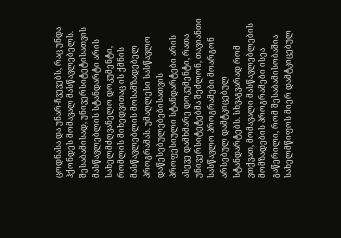ცოდნასა და უნარ-ჩვევებს, რაც უნდა ჰქონდეს მომავალ მასწავლებელს. შესაბამისად, უნივერსიტეტისათვის მასწავლებლის სტანდარტი არის სახელმძღვანელო დოკუმენტი, რომლის მიხედვითაც ის ქმნის მასწავლებლის მოსამზადებელ პროგრამას. უმაღლესი სასწავლო დაწესებულებებისათვის პროფესიული სტანდარტები არის ასევე დამხმარე დოკუმენტი, რათა უნივერსიტეტებმა შეძლონ, თავიანთი სასწავლო პროგრამები მოარგონ არსებულ დამტკიცებულ სტანდარტებს. სხვაგვარად რომ ვთქვათ, მომავალი მასწავლებლების მომზადების პროგრამები ისეა გაწერილი, რომ შესაბამისობაშია სახელმწიფოს მიერ დამტკიცებულ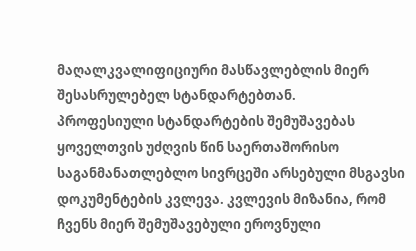მაღალკვალიფიციური მასწავლებლის მიერ შესასრულებელ სტანდარტებთან.
პროფესიული სტანდარტების შემუშავებას ყოველთვის უძღვის წინ საერთაშორისო საგანმანათლებლო სივრცეში არსებული მსგავსი დოკუმენტების კვლევა. კვლევის მიზანია, რომ ჩვენს მიერ შემუშავებული ეროვნული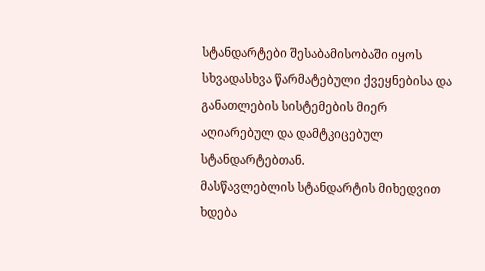სტანდარტები შესაბამისობაში იყოს სხვადასხვა წარმატებული ქვეყნებისა და განათლების სისტემების მიერ აღიარებულ და დამტკიცებულ სტანდარტებთან.
მასწავლებლის სტანდარტის მიხედვით ხდება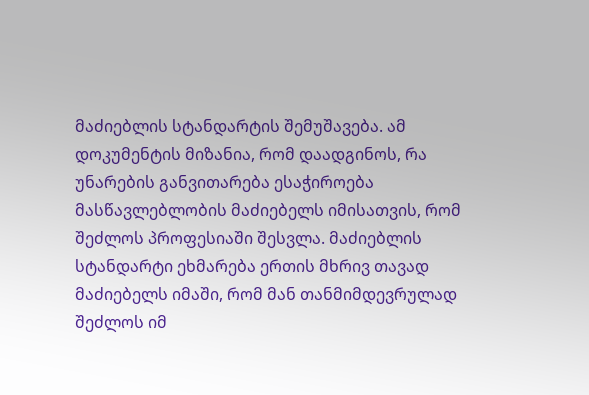მაძიებლის სტანდარტის შემუშავება. ამ დოკუმენტის მიზანია, რომ დაადგინოს, რა უნარების განვითარება ესაჭიროება მასწავლებლობის მაძიებელს იმისათვის, რომ შეძლოს პროფესიაში შესვლა. მაძიებლის სტანდარტი ეხმარება ერთის მხრივ თავად მაძიებელს იმაში, რომ მან თანმიმდევრულად შეძლოს იმ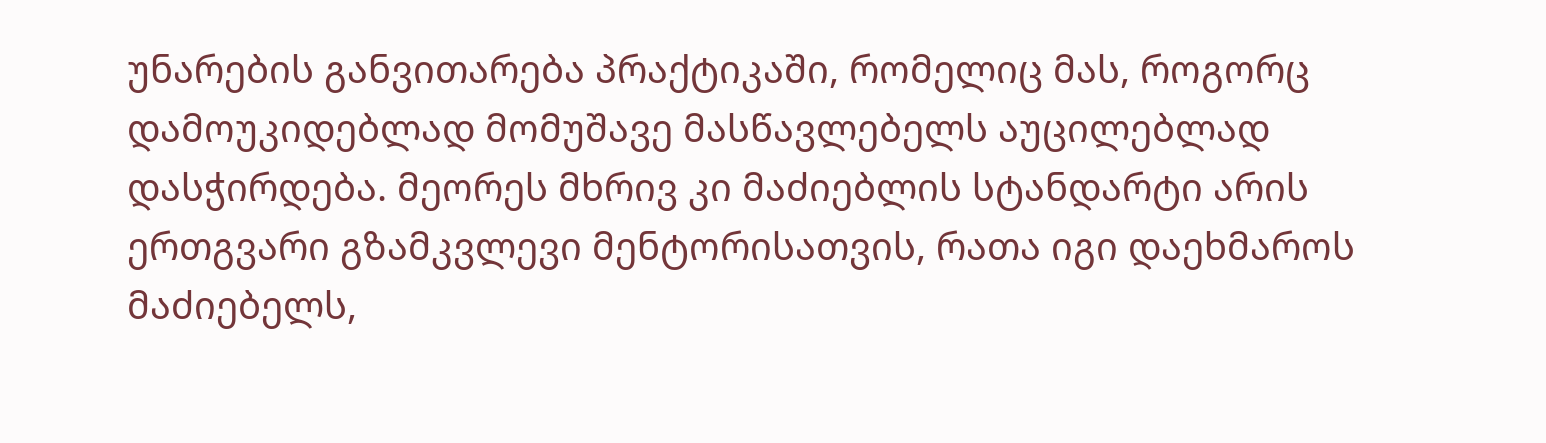უნარების განვითარება პრაქტიკაში, რომელიც მას, როგორც დამოუკიდებლად მომუშავე მასწავლებელს აუცილებლად დასჭირდება. მეორეს მხრივ კი მაძიებლის სტანდარტი არის ერთგვარი გზამკვლევი მენტორისათვის, რათა იგი დაეხმაროს მაძიებელს,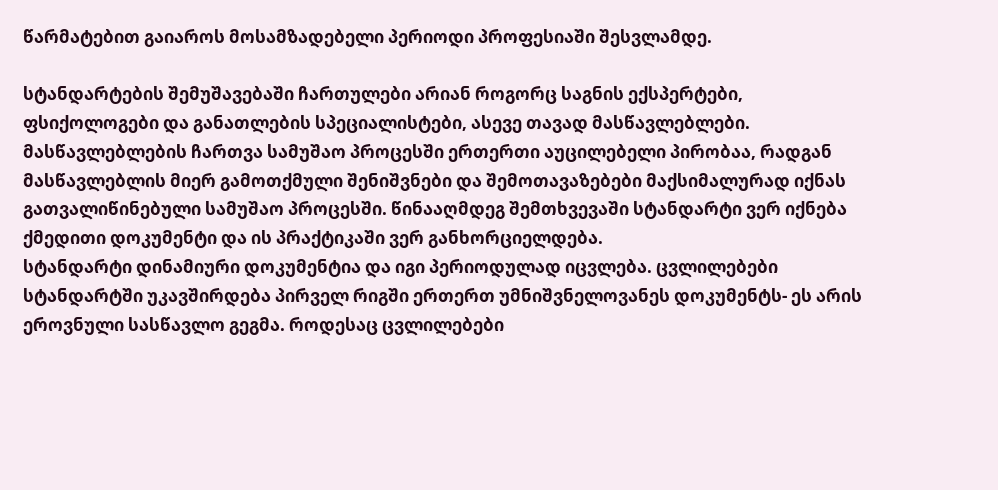წარმატებით გაიაროს მოსამზადებელი პერიოდი პროფესიაში შესვლამდე.

სტანდარტების შემუშავებაში ჩართულები არიან როგორც საგნის ექსპერტები, ფსიქოლოგები და განათლების სპეციალისტები, ასევე თავად მასწავლებლები. მასწავლებლების ჩართვა სამუშაო პროცესში ერთერთი აუცილებელი პირობაა, რადგან მასწავლებლის მიერ გამოთქმული შენიშვნები და შემოთავაზებები მაქსიმალურად იქნას გათვალიწინებული სამუშაო პროცესში. წინააღმდეგ შემთხვევაში სტანდარტი ვერ იქნება ქმედითი დოკუმენტი და ის პრაქტიკაში ვერ განხორციელდება.
სტანდარტი დინამიური დოკუმენტია და იგი პერიოდულად იცვლება. ცვლილებები სტანდარტში უკავშირდება პირველ რიგში ერთერთ უმნიშვნელოვანეს დოკუმენტს- ეს არის ეროვნული სასწავლო გეგმა. როდესაც ცვლილებები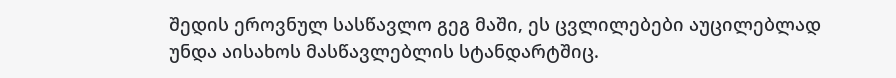შედის ეროვნულ სასწავლო გეგ მაში, ეს ცვლილებები აუცილებლად უნდა აისახოს მასწავლებლის სტანდარტშიც.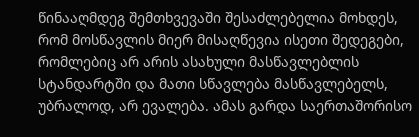წინააღმდეგ შემთხვევაში შესაძლებელია მოხდეს, რომ მოსწავლის მიერ მისაღწევია ისეთი შედეგები, რომლებიც არ არის ასახული მასწავლებლის სტანდარტში და მათი სწავლება მასწავლებელს, უბრალოდ, არ ევალება. ამას გარდა საერთაშორისო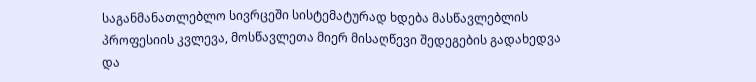საგანმანათლებლო სივრცეში სისტემატურად ხდება მასწავლებლის პროფესიის კვლევა, მოსწავლეთა მიერ მისაღწევი შედეგების გადახედვა და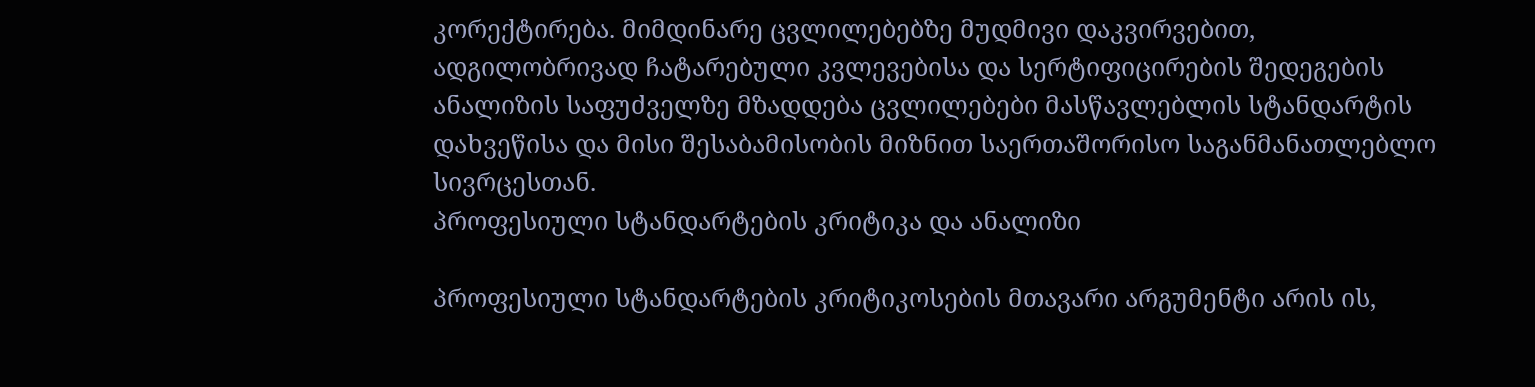კორექტირება. მიმდინარე ცვლილებებზე მუდმივი დაკვირვებით, ადგილობრივად ჩატარებული კვლევებისა და სერტიფიცირების შედეგების ანალიზის საფუძველზე მზადდება ცვლილებები მასწავლებლის სტანდარტის დახვეწისა და მისი შესაბამისობის მიზნით საერთაშორისო საგანმანათლებლო სივრცესთან.
პროფესიული სტანდარტების კრიტიკა და ანალიზი

პროფესიული სტანდარტების კრიტიკოსების მთავარი არგუმენტი არის ის,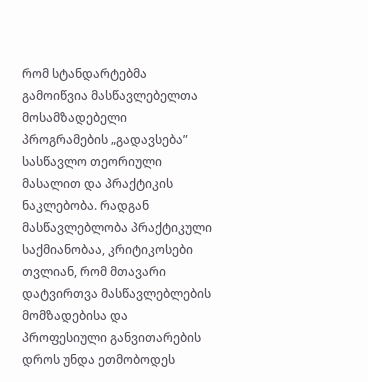რომ სტანდარტებმა გამოიწვია მასწავლებელთა მოსამზადებელი პროგრამების „გადავსება” სასწავლო თეორიული მასალით და პრაქტიკის ნაკლებობა. რადგან მასწავლებლობა პრაქტიკული საქმიანობაა, კრიტიკოსები თვლიან, რომ მთავარი დატვირთვა მასწავლებლების მომზადებისა და პროფესიული განვითარების დროს უნდა ეთმობოდეს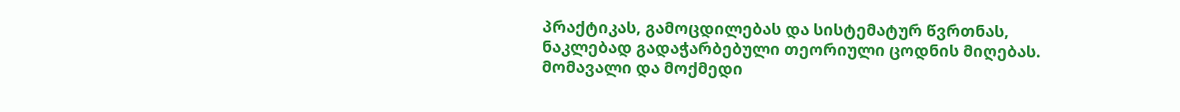პრაქტიკას, გამოცდილებას და სისტემატურ წვრთნას, ნაკლებად გადაჭარბებული თეორიული ცოდნის მიღებას. მომავალი და მოქმედი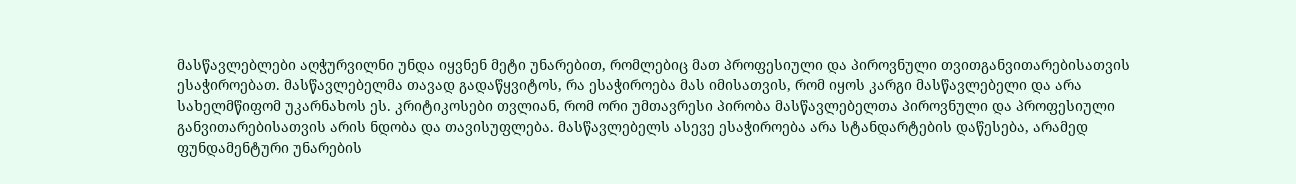მასწავლებლები აღჭურვილნი უნდა იყვნენ მეტი უნარებით, რომლებიც მათ პროფესიული და პიროვნული თვითგანვითარებისათვის ესაჭიროებათ. მასწავლებელმა თავად გადაწყვიტოს, რა ესაჭიროება მას იმისათვის, რომ იყოს კარგი მასწავლებელი და არა სახელმწიფომ უკარნახოს ეს. კრიტიკოსები თვლიან, რომ ორი უმთავრესი პირობა მასწავლებელთა პიროვნული და პროფესიული განვითარებისათვის არის ნდობა და თავისუფლება. მასწავლებელს ასევე ესაჭიროება არა სტანდარტების დაწესება, არამედ ფუნდამენტური უნარების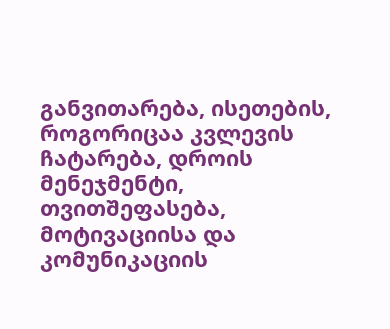განვითარება, ისეთების, როგორიცაა კვლევის ჩატარება, დროის მენეჯმენტი, თვითშეფასება, მოტივაციისა და კომუნიკაციის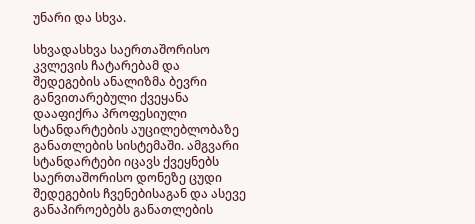უნარი და სხვა.

სხვადასხვა საერთაშორისო კვლევის ჩატარებამ და შედეგების ანალიზმა ბევრი განვითარებული ქვეყანა დააფიქრა პროფესიული სტანდარტების აუცილებლობაზე განათლების სისტემაში. ამგვარი სტანდარტები იცავს ქვეყნებს საერთაშორისო დონეზე ცუდი შედეგების ჩვენებისაგან და ასევე განაპიროებებს განათლების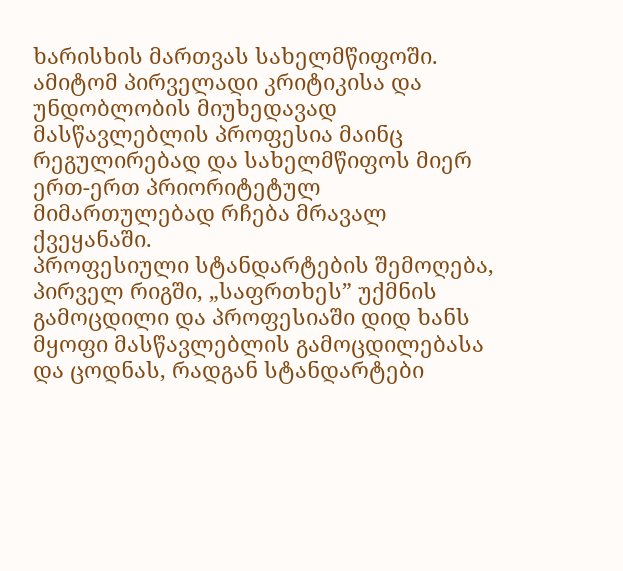ხარისხის მართვას სახელმწიფოში. ამიტომ პირველადი კრიტიკისა და უნდობლობის მიუხედავად მასწავლებლის პროფესია მაინც რეგულირებად და სახელმწიფოს მიერ ერთ-ერთ პრიორიტეტულ მიმართულებად რჩება მრავალ ქვეყანაში.
პროფესიული სტანდარტების შემოღება, პირველ რიგში, „საფრთხეს” უქმნის გამოცდილი და პროფესიაში დიდ ხანს მყოფი მასწავლებლის გამოცდილებასა და ცოდნას, რადგან სტანდარტები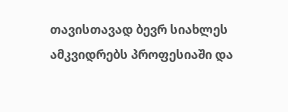თავისთავად ბევრ სიახლეს ამკვიდრებს პროფესიაში და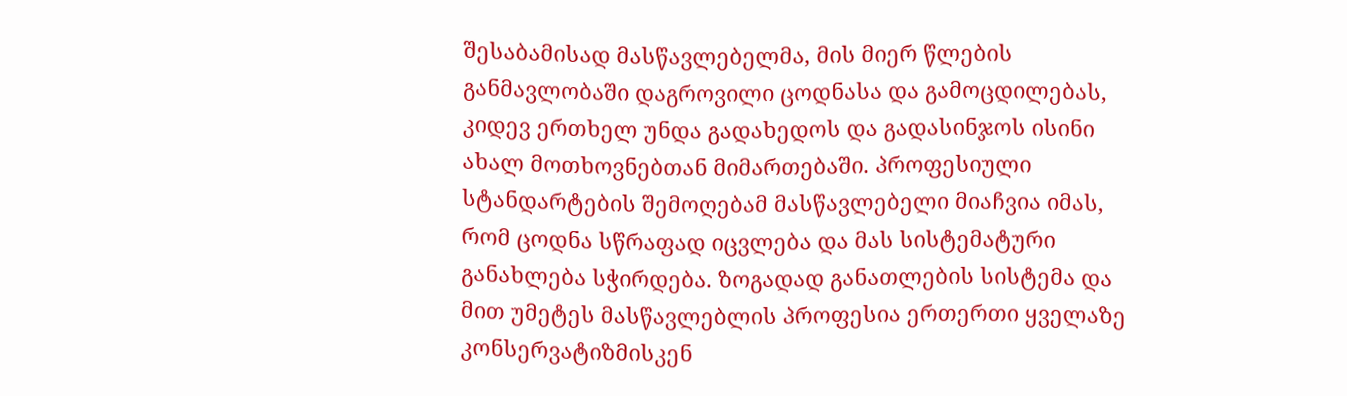შესაბამისად მასწავლებელმა, მის მიერ წლების განმავლობაში დაგროვილი ცოდნასა და გამოცდილებას, კიდევ ერთხელ უნდა გადახედოს და გადასინჯოს ისინი ახალ მოთხოვნებთან მიმართებაში. პროფესიული სტანდარტების შემოღებამ მასწავლებელი მიაჩვია იმას, რომ ცოდნა სწრაფად იცვლება და მას სისტემატური განახლება სჭირდება. ზოგადად განათლების სისტემა და მით უმეტეს მასწავლებლის პროფესია ერთერთი ყველაზე კონსერვატიზმისკენ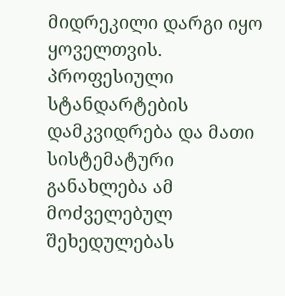მიდრეკილი დარგი იყო ყოველთვის. პროფესიული სტანდარტების დამკვიდრება და მათი სისტემატური განახლება ამ მოძველებულ შეხედულებას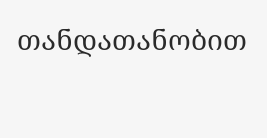თანდათანობით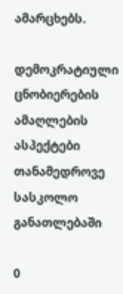ამარცხებს.

დემოკრატიული ცნობიერების ამაღლების ასპექტები თანამედროვე სასკოლო განათლებაში

0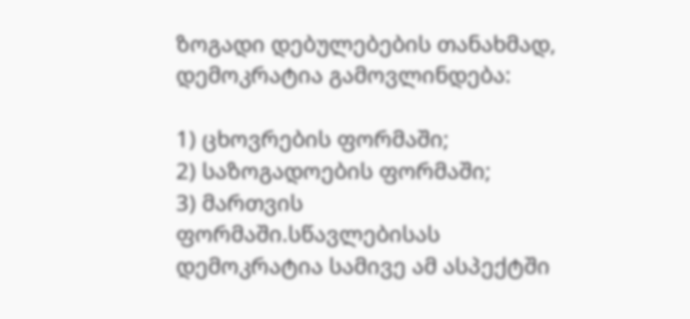ზოგადი დებულებების თანახმად, დემოკრატია გამოვლინდება:

1) ცხოვრების ფორმაში;
2) საზოგადოების ფორმაში;
3) მართვის ფორმაში.სწავლებისას დემოკრატია სამივე ამ ასპექტში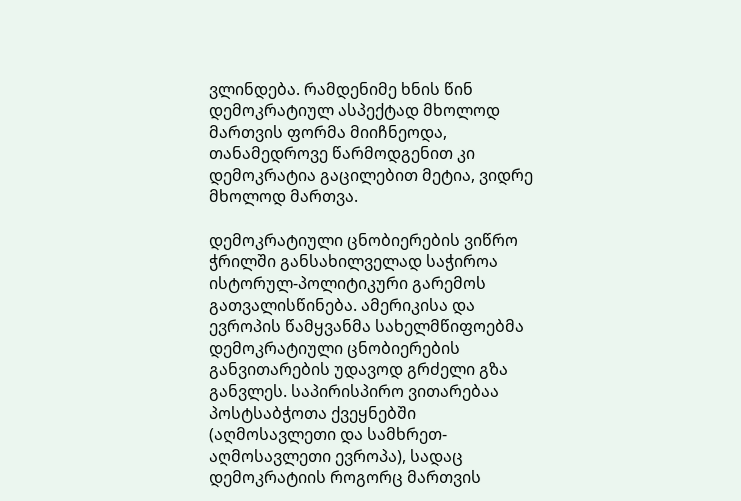ვლინდება. რამდენიმე ხნის წინ დემოკრატიულ ასპექტად მხოლოდ მართვის ფორმა მიიჩნეოდა, თანამედროვე წარმოდგენით კი დემოკრატია გაცილებით მეტია, ვიდრე მხოლოდ მართვა.

დემოკრატიული ცნობიერების ვიწრო ჭრილში განსახილველად საჭიროა ისტორულ-პოლიტიკური გარემოს გათვალისწინება. ამერიკისა და ევროპის წამყვანმა სახელმწიფოებმა დემოკრატიული ცნობიერების განვითარების უდავოდ გრძელი გზა განვლეს. საპირისპირო ვითარებაა პოსტსაბჭოთა ქვეყნებში (აღმოსავლეთი და სამხრეთ-აღმოსავლეთი ევროპა), სადაც დემოკრატიის როგორც მართვის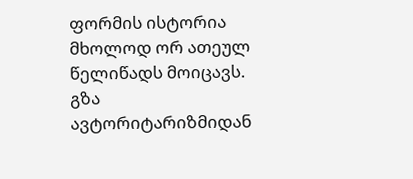ფორმის ისტორია მხოლოდ ორ ათეულ წელიწადს მოიცავს.
გზა ავტორიტარიზმიდან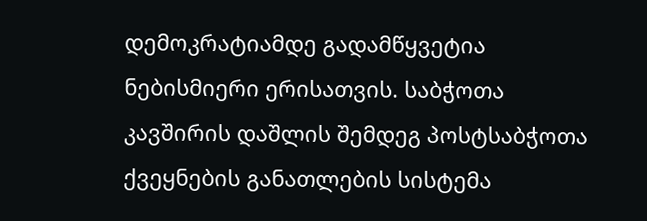დემოკრატიამდე გადამწყვეტია ნებისმიერი ერისათვის. საბჭოთა კავშირის დაშლის შემდეგ პოსტსაბჭოთა ქვეყნების განათლების სისტემა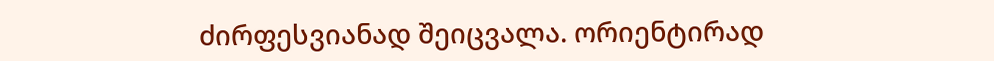ძირფესვიანად შეიცვალა. ორიენტირად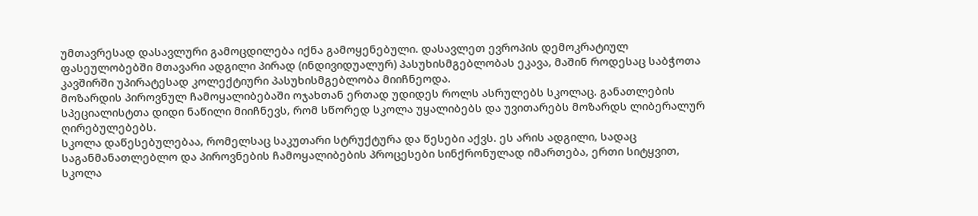უმთავრესად დასავლური გამოცდილება იქნა გამოყენებული. დასავლეთ ევროპის დემოკრატიულ ფასეულობებში მთავარი ადგილი პირად (ინდივიდუალურ) პასუხისმგებლობას ეკავა, მაშინ როდესაც საბჭოთა კავშირში უპირატესად კოლექტიური პასუხისმგებლობა მიიჩნეოდა.
მოზარდის პიროვნულ ჩამოყალიბებაში ოჯახთან ერთად უდიდეს როლს ასრულებს სკოლაც. განათლების სპეციალისტთა დიდი ნაწილი მიიჩნევს, რომ სწორედ სკოლა უყალიბებს და უვითარებს მოზარდს ლიბერალურ ღირებულებებს.
სკოლა დაწესებულებაა, რომელსაც საკუთარი სტრუქტურა და წესები აქვს. ეს არის ადგილი, სადაც საგანმანათლებლო და პიროვნების ჩამოყალიბების პროცესები სინქრონულად იმართება, ერთი სიტყვით, სკოლა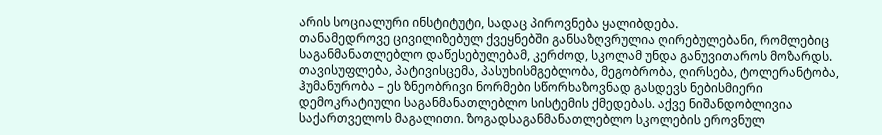არის სოციალური ინსტიტუტი, სადაც პიროვნება ყალიბდება.
თანამედროვე ცივილიზებულ ქვეყნებში განსაზღვრულია ღირებულებანი, რომლებიც საგანმანათლებლო დაწესებულებამ, კერძოდ, სკოლამ უნდა განუვითაროს მოზარდს. თავისუფლება, პატივისცემა, პასუხისმგებლობა, მეგობრობა, ღირსება, ტოლერანტობა, ჰუმანურობა – ეს ზნეობრივი ნორმები სწორხაზოვნად გასდევს ნებისმიერი დემოკრატიული საგანმანათლებლო სისტემის ქმედებას. აქვე ნიშანდობლივია საქართველოს მაგალითი. ზოგადსაგანმანათლებლო სკოლების ეროვნულ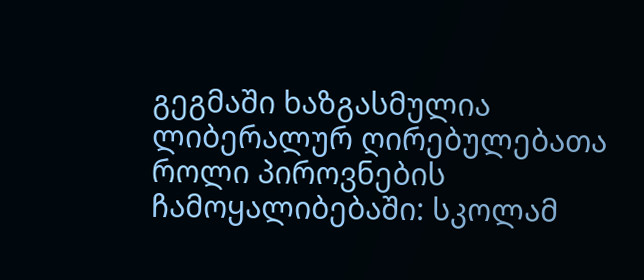გეგმაში ხაზგასმულია ლიბერალურ ღირებულებათა როლი პიროვნების ჩამოყალიბებაში: სკოლამ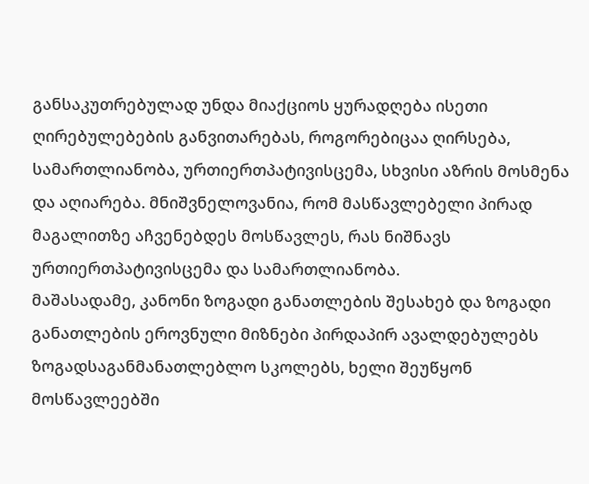განსაკუთრებულად უნდა მიაქციოს ყურადღება ისეთი ღირებულებების განვითარებას, როგორებიცაა ღირსება, სამართლიანობა, ურთიერთპატივისცემა, სხვისი აზრის მოსმენა და აღიარება. მნიშვნელოვანია, რომ მასწავლებელი პირად მაგალითზე აჩვენებდეს მოსწავლეს, რას ნიშნავს ურთიერთპატივისცემა და სამართლიანობა.
მაშასადამე, კანონი ზოგადი განათლების შესახებ და ზოგადი განათლების ეროვნული მიზნები პირდაპირ ავალდებულებს ზოგადსაგანმანათლებლო სკოლებს, ხელი შეუწყონ მოსწავლეებში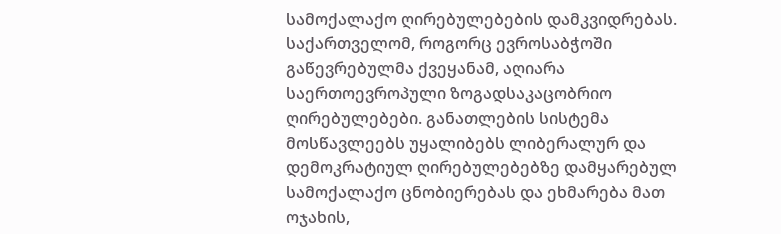სამოქალაქო ღირებულებების დამკვიდრებას.
საქართველომ, როგორც ევროსაბჭოში გაწევრებულმა ქვეყანამ, აღიარა საერთოევროპული ზოგადსაკაცობრიო ღირებულებები. განათლების სისტემა მოსწავლეებს უყალიბებს ლიბერალურ და დემოკრატიულ ღირებულებებზე დამყარებულ სამოქალაქო ცნობიერებას და ეხმარება მათ ოჯახის,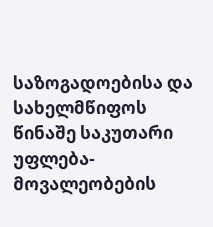საზოგადოებისა და სახელმწიფოს წინაშე საკუთარი უფლება-მოვალეობების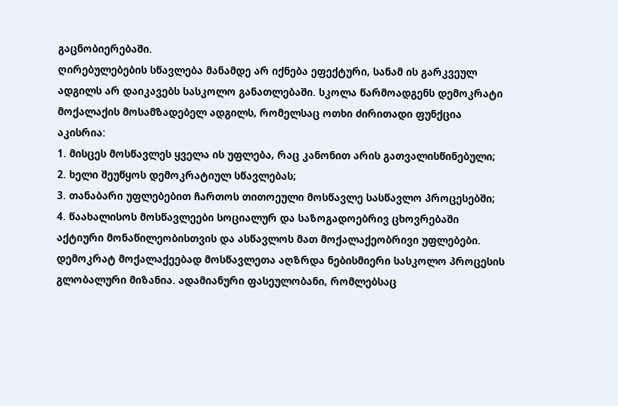გაცნობიერებაში.
ღირებულებების სწავლება მანამდე არ იქნება ეფექტური, სანამ ის გარკვეულ ადგილს არ დაიკავებს სასკოლო განათლებაში. სკოლა წარმოადგენს დემოკრატი მოქალაქის მოსამზადებელ ადგილს, რომელსაც ოთხი ძირითადი ფუნქცია აკისრია:
1. მისცეს მოსწავლეს ყველა ის უფლება, რაც კანონით არის გათვალისწინებული;
2. ხელი შეუწყოს დემოკრატიულ სწავლებას;
3. თანაბარი უფლებებით ჩართოს თითოეული მოსწავლე სასწავლო პროცესებში;
4. წაახალისოს მოსწავლეები სოციალურ და საზოგადოებრივ ცხოვრებაში აქტიური მონაწილეობისთვის და ასწავლოს მათ მოქალაქეობრივი უფლებები.
დემოკრატ მოქალაქეებად მოსწავლეთა აღზრდა ნებისმიერი სასკოლო პროცესის გლობალური მიზანია. ადამიანური ფასეულობანი, რომლებსაც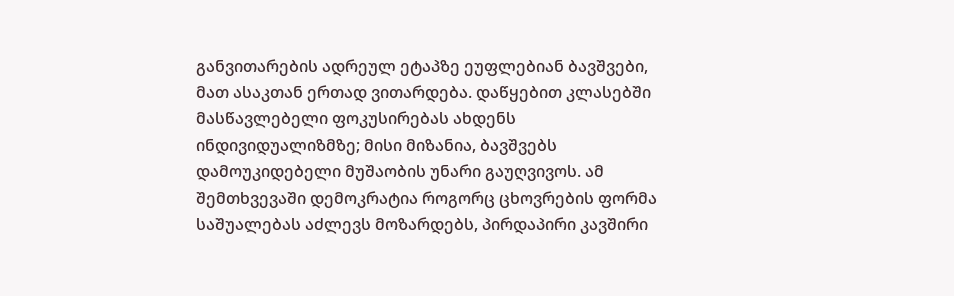განვითარების ადრეულ ეტაპზე ეუფლებიან ბავშვები, მათ ასაკთან ერთად ვითარდება. დაწყებით კლასებში მასწავლებელი ფოკუსირებას ახდენს ინდივიდუალიზმზე; მისი მიზანია, ბავშვებს დამოუკიდებელი მუშაობის უნარი გაუღვივოს. ამ შემთხვევაში დემოკრატია როგორც ცხოვრების ფორმა საშუალებას აძლევს მოზარდებს, პირდაპირი კავშირი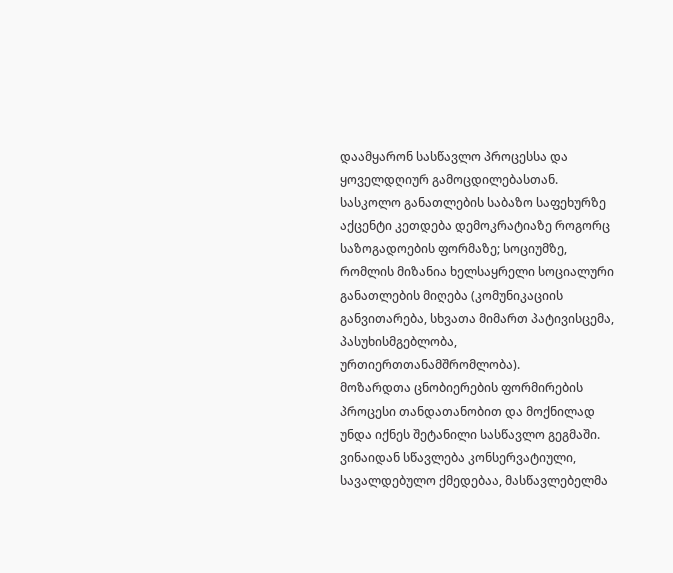დაამყარონ სასწავლო პროცესსა და ყოველდღიურ გამოცდილებასთან.
სასკოლო განათლების საბაზო საფეხურზე აქცენტი კეთდება დემოკრატიაზე როგორც საზოგადოების ფორმაზე; სოციუმზე, რომლის მიზანია ხელსაყრელი სოციალური განათლების მიღება (კომუნიკაციის განვითარება, სხვათა მიმართ პატივისცემა, პასუხისმგებლობა, ურთიერთთანამშრომლობა).
მოზარდთა ცნობიერების ფორმირების პროცესი თანდათანობით და მოქნილად უნდა იქნეს შეტანილი სასწავლო გეგმაში. ვინაიდან სწავლება კონსერვატიული, სავალდებულო ქმედებაა, მასწავლებელმა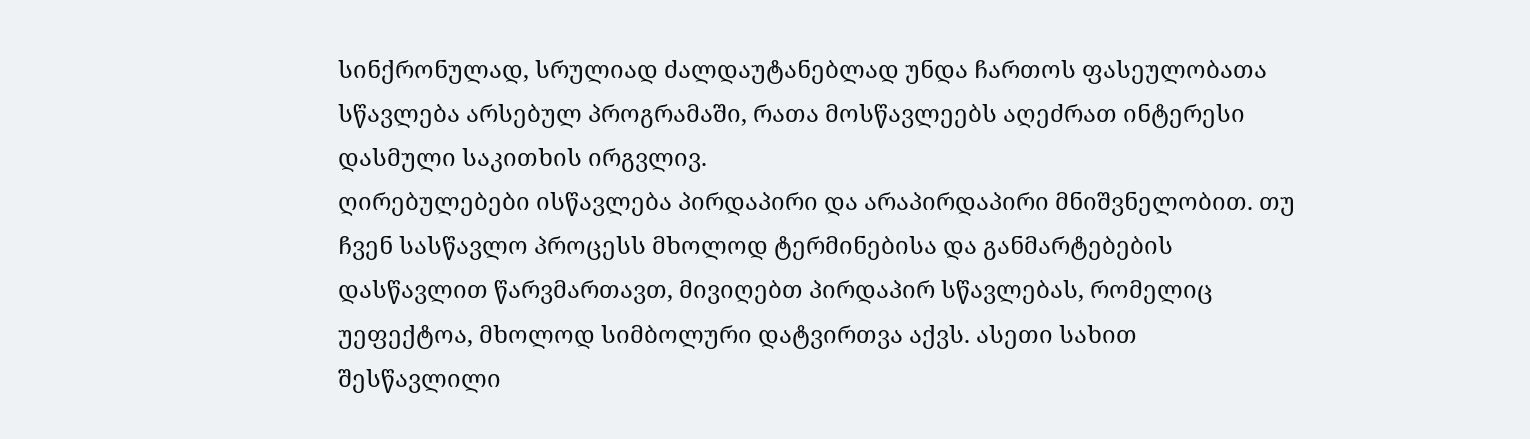სინქრონულად, სრულიად ძალდაუტანებლად უნდა ჩართოს ფასეულობათა სწავლება არსებულ პროგრამაში, რათა მოსწავლეებს აღეძრათ ინტერესი დასმული საკითხის ირგვლივ.
ღირებულებები ისწავლება პირდაპირი და არაპირდაპირი მნიშვნელობით. თუ ჩვენ სასწავლო პროცესს მხოლოდ ტერმინებისა და განმარტებების დასწავლით წარვმართავთ, მივიღებთ პირდაპირ სწავლებას, რომელიც უეფექტოა, მხოლოდ სიმბოლური დატვირთვა აქვს. ასეთი სახით შესწავლილი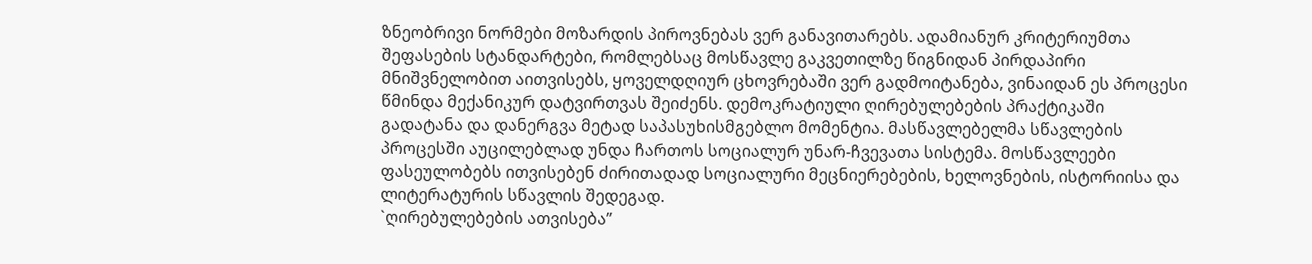ზნეობრივი ნორმები მოზარდის პიროვნებას ვერ განავითარებს. ადამიანურ კრიტერიუმთა შეფასების სტანდარტები, რომლებსაც მოსწავლე გაკვეთილზე წიგნიდან პირდაპირი მნიშვნელობით აითვისებს, ყოველდღიურ ცხოვრებაში ვერ გადმოიტანება, ვინაიდან ეს პროცესი წმინდა მექანიკურ დატვირთვას შეიძენს. დემოკრატიული ღირებულებების პრაქტიკაში გადატანა და დანერგვა მეტად საპასუხისმგებლო მომენტია. მასწავლებელმა სწავლების პროცესში აუცილებლად უნდა ჩართოს სოციალურ უნარ-ჩვევათა სისტემა. მოსწავლეები ფასეულობებს ითვისებენ ძირითადად სოციალური მეცნიერებების, ხელოვნების, ისტორიისა და ლიტერატურის სწავლის შედეგად.
`ღირებულებების ათვისება”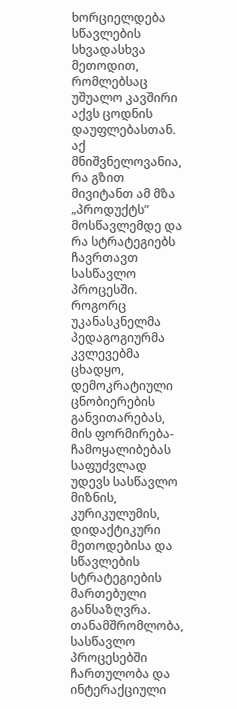ხორციელდება სწავლების სხვადასხვა მეთოდით, რომლებსაც უშუალო კავშირი აქვს ცოდნის დაუფლებასთან. აქ მნიშვნელოვანია, რა გზით მივიტანთ ამ მზა „პროდუქტს” მოსწავლემდე და რა სტრატეგიებს ჩავრთავთ სასწავლო პროცესში. როგორც უკანასკნელმა პედაგოგიურმა კვლევებმა ცხადყო, დემოკრატიული ცნობიერების განვითარებას, მის ფორმირება-ჩამოყალიბებას საფუძვლად უდევს სასწავლო მიზნის, კურიკულუმის, დიდაქტიკური მეთოდებისა და სწავლების სტრატეგიების მართებული განსაზღვრა. თანამშრომლობა, სასწავლო პროცესებში ჩართულობა და ინტერაქციული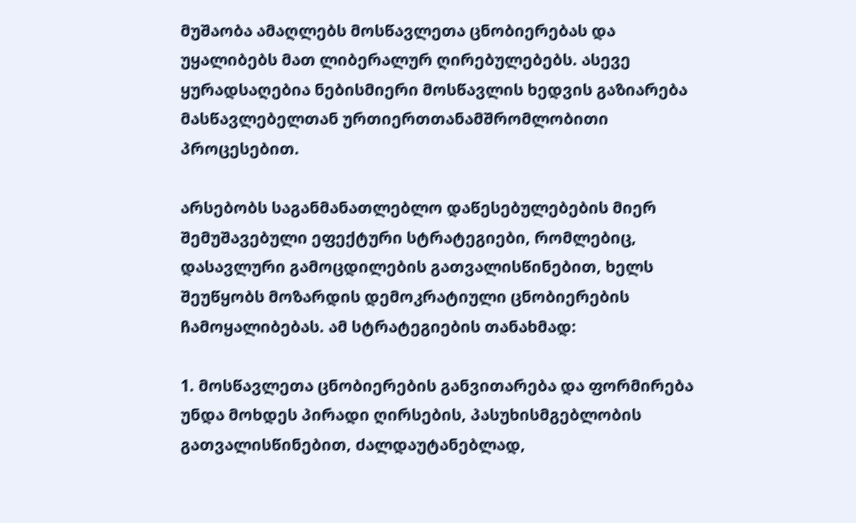მუშაობა ამაღლებს მოსწავლეთა ცნობიერებას და უყალიბებს მათ ლიბერალურ ღირებულებებს. ასევე ყურადსაღებია ნებისმიერი მოსწავლის ხედვის გაზიარება მასწავლებელთან ურთიერთთანამშრომლობითი პროცესებით.

არსებობს საგანმანათლებლო დაწესებულებების მიერ შემუშავებული ეფექტური სტრატეგიები, რომლებიც, დასავლური გამოცდილების გათვალისწინებით, ხელს შეუწყობს მოზარდის დემოკრატიული ცნობიერების ჩამოყალიბებას. ამ სტრატეგიების თანახმად:

1. მოსწავლეთა ცნობიერების განვითარება და ფორმირება უნდა მოხდეს პირადი ღირსების, პასუხისმგებლობის გათვალისწინებით, ძალდაუტანებლად,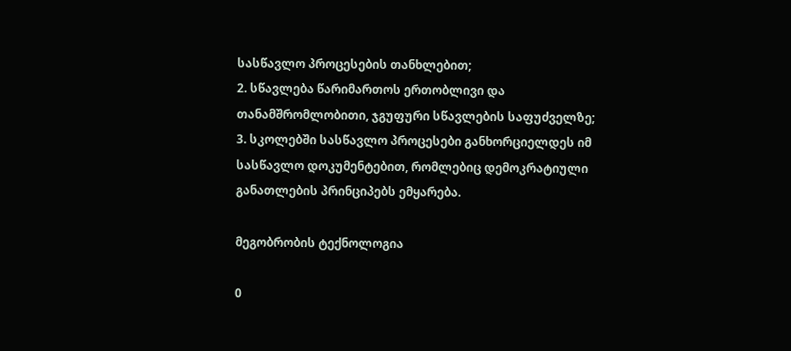სასწავლო პროცესების თანხლებით;
2. სწავლება წარიმართოს ერთობლივი და თანამშრომლობითი, ჯგუფური სწავლების საფუძველზე;
3. სკოლებში სასწავლო პროცესები განხორციელდეს იმ სასწავლო დოკუმენტებით, რომლებიც დემოკრატიული განათლების პრინციპებს ემყარება.

მეგობრობის ტექნოლოგია

0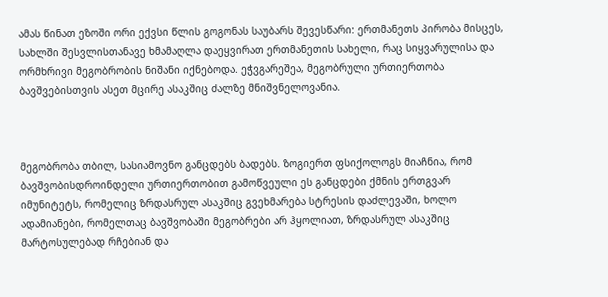ამას წინათ ეზოში ორი ექვსი წლის გოგონას საუბარს შევესწარი: ერთმანეთს პირობა მისცეს, სახლში შესვლისთანავე ხმამაღლა დაეყვირათ ერთმანეთის სახელი, რაც სიყვარულისა და ორმხრივი მეგობრობის ნიშანი იქნებოდა. ეჭვგარეშეა, მეგობრული ურთიერთობა ბავშვებისთვის ასეთ მცირე ასაკშიც ძალზე მნიშვნელოვანია.



მეგობრობა თბილ, სასიამოვნო განცდებს ბადებს. ზოგიერთ ფსიქოლოგს მიაჩნია, რომ ბავშვობისდროინდელი ურთიერთობით გამოწვეული ეს განცდები ქმნის ერთგვარ იმუნიტეტს, რომელიც ზრდასრულ ასაკშიც გვეხმარება სტრესის დაძლევაში, ხოლო ადამიანები, რომელთაც ბავშვობაში მეგობრები არ ჰყოლიათ, ზრდასრულ ასაკშიც მარტოსულებად რჩებიან და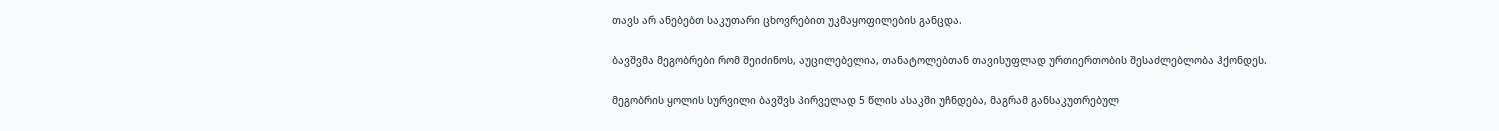თავს არ ანებებთ საკუთარი ცხოვრებით უკმაყოფილების განცდა.

ბავშვმა მეგობრები რომ შეიძინოს, აუცილებელია, თანატოლებთან თავისუფლად ურთიერთობის შესაძლებლობა ჰქონდეს.

მეგობრის ყოლის სურვილი ბავშვს პირველად 5 წლის ასაკში უჩნდება, მაგრამ განსაკუთრებულ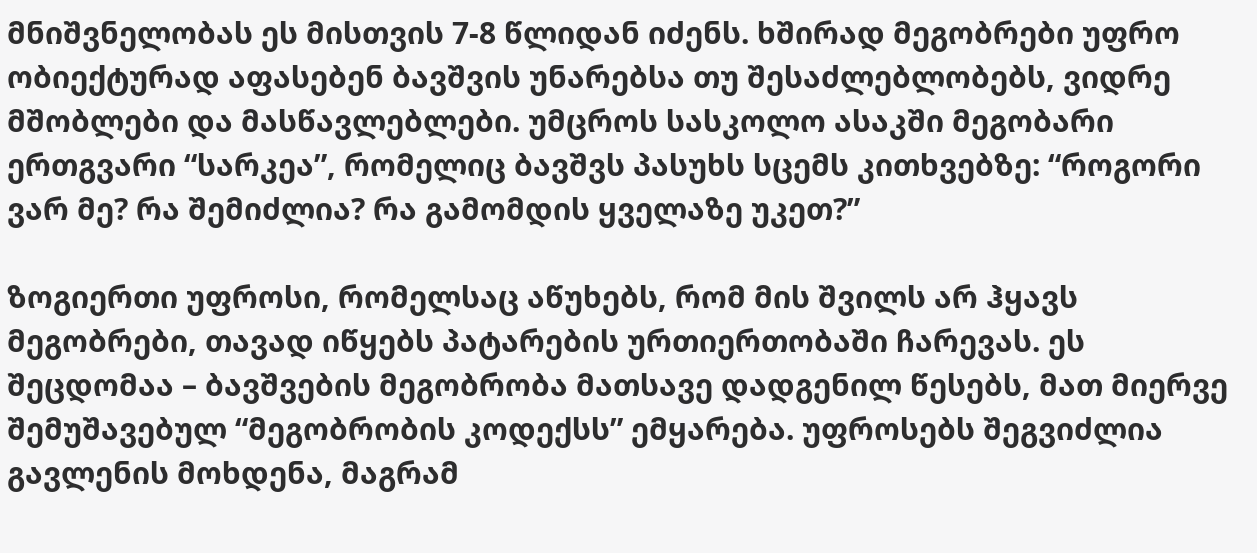მნიშვნელობას ეს მისთვის 7-8 წლიდან იძენს. ხშირად მეგობრები უფრო ობიექტურად აფასებენ ბავშვის უნარებსა თუ შესაძლებლობებს, ვიდრე მშობლები და მასწავლებლები. უმცროს სასკოლო ასაკში მეგობარი ერთგვარი “სარკეა”, რომელიც ბავშვს პასუხს სცემს კითხვებზე: “როგორი ვარ მე? რა შემიძლია? რა გამომდის ყველაზე უკეთ?”

ზოგიერთი უფროსი, რომელსაც აწუხებს, რომ მის შვილს არ ჰყავს მეგობრები, თავად იწყებს პატარების ურთიერთობაში ჩარევას. ეს შეცდომაა – ბავშვების მეგობრობა მათსავე დადგენილ წესებს, მათ მიერვე შემუშავებულ “მეგობრობის კოდექსს” ემყარება. უფროსებს შეგვიძლია გავლენის მოხდენა, მაგრამ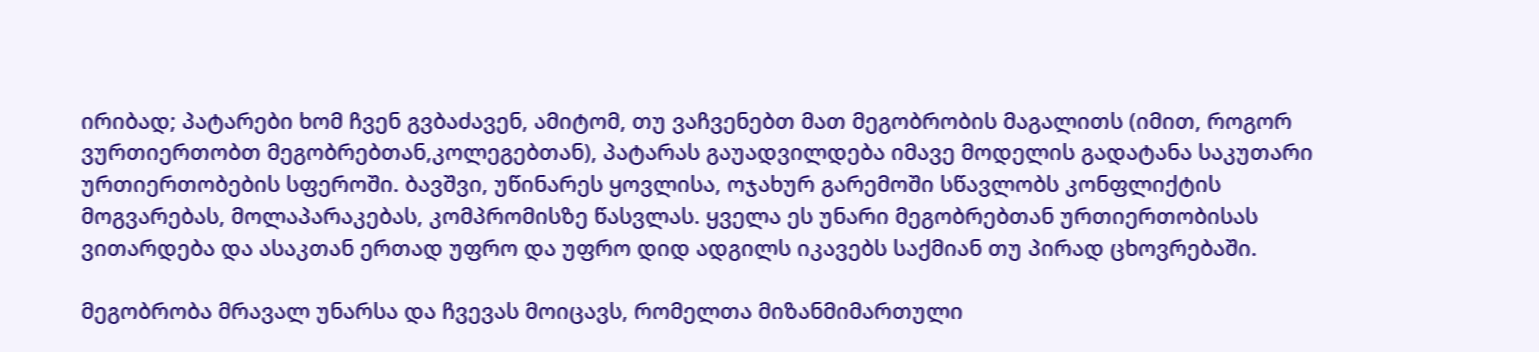ირიბად; პატარები ხომ ჩვენ გვბაძავენ, ამიტომ, თუ ვაჩვენებთ მათ მეგობრობის მაგალითს (იმით, როგორ ვურთიერთობთ მეგობრებთან,კოლეგებთან), პატარას გაუადვილდება იმავე მოდელის გადატანა საკუთარი ურთიერთობების სფეროში. ბავშვი, უწინარეს ყოვლისა, ოჯახურ გარემოში სწავლობს კონფლიქტის მოგვარებას, მოლაპარაკებას, კომპრომისზე წასვლას. ყველა ეს უნარი მეგობრებთან ურთიერთობისას ვითარდება და ასაკთან ერთად უფრო და უფრო დიდ ადგილს იკავებს საქმიან თუ პირად ცხოვრებაში.

მეგობრობა მრავალ უნარსა და ჩვევას მოიცავს, რომელთა მიზანმიმართული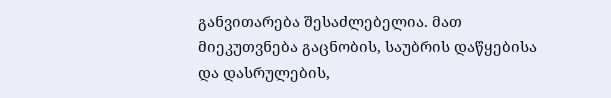განვითარება შესაძლებელია. მათ მიეკუთვნება გაცნობის, საუბრის დაწყებისა და დასრულების,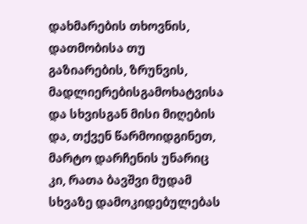დახმარების თხოვნის, დათმობისა თუ გაზიარების, ზრუნვის, მადლიერებისგამოხატვისა და სხვისგან მისი მიღების და, თქვენ წარმოიდგინეთ, მარტო დარჩენის უნარიც კი, რათა ბავშვი მუდამ სხვაზე დამოკიდებულებას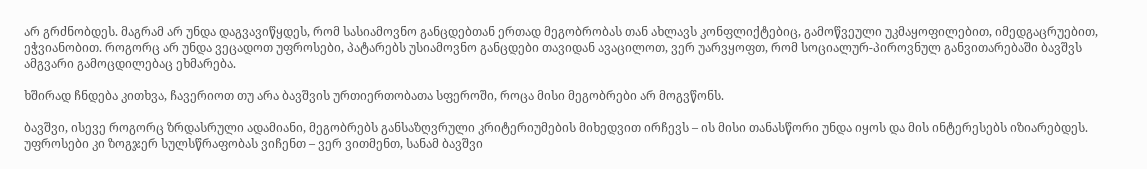არ გრძნობდეს. მაგრამ არ უნდა დაგვავიწყდეს, რომ სასიამოვნო განცდებთან ერთად მეგობრობას თან ახლავს კონფლიქტებიც, გამოწვეული უკმაყოფილებით, იმედგაცრუებით, ეჭვიანობით. როგორც არ უნდა ვეცადოთ უფროსები, პატარებს უსიამოვნო განცდები თავიდან ავაცილოთ, ვერ უარვყოფთ, რომ სოციალურ-პიროვნულ განვითარებაში ბავშვს ამგვარი გამოცდილებაც ეხმარება.

ხშირად ჩნდება კითხვა, ჩავერიოთ თუ არა ბავშვის ურთიერთობათა სფეროში, როცა მისი მეგობრები არ მოგვწონს.

ბავშვი, ისევე როგორც ზრდასრული ადამიანი, მეგობრებს განსაზღვრული კრიტერიუმების მიხედვით ირჩევს – ის მისი თანასწორი უნდა იყოს და მის ინტერესებს იზიარებდეს. უფროსები კი ზოგჯერ სულსწრაფობას ვიჩენთ – ვერ ვითმენთ, სანამ ბავშვი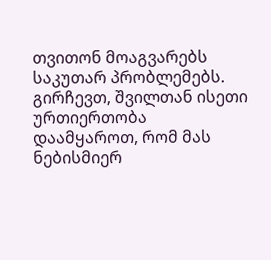თვითონ მოაგვარებს საკუთარ პრობლემებს. გირჩევთ, შვილთან ისეთი ურთიერთობა დაამყაროთ, რომ მას ნებისმიერ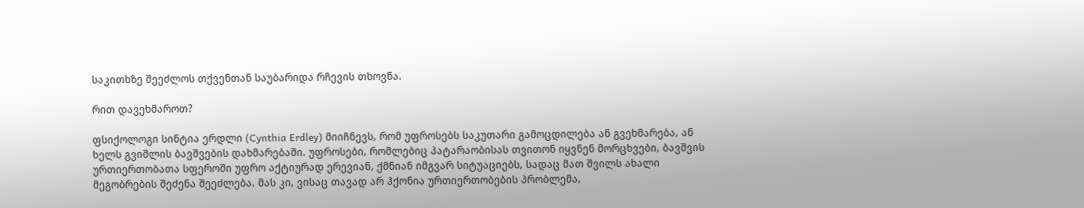საკითხზე შეეძლოს თქვენთან საუბარიდა რჩევის თხოვნა.

რით დავეხმაროთ?

ფსიქოლოგი სინტია ერდლი (Cynthia Erdley) მიიჩნევს, რომ უფროსებს საკუთარი გამოცდილება ან გვეხმარება, ან ხელს გვიშლის ბავშვების დახმარებაში. უფროსები, რომლებიც პატარაობისას თვითონ იყვნენ მორცხვები, ბავშვის ურთიერთობათა სფეროში უფრო აქტიურად ერევიან, ქმნიან იმგვარ სიტუაციებს, სადაც მათ შვილს ახალი მეგობრების შეძენა შეეძლება. მას კი, ვისაც თავად არ ჰქონია ურთიერთობების პრობლემა,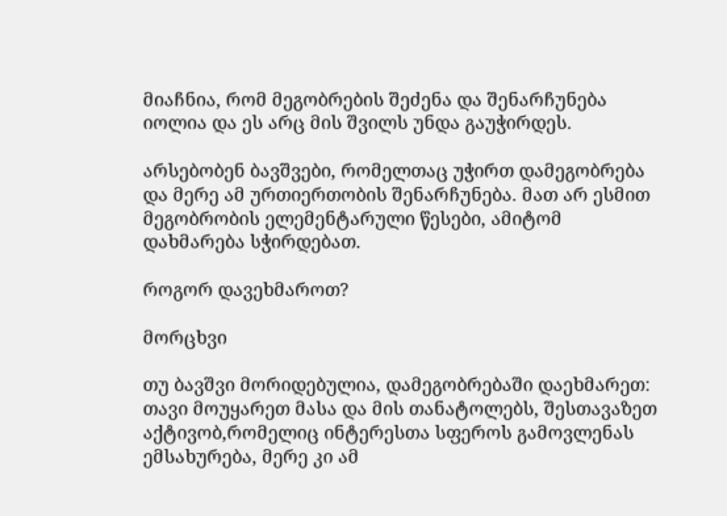მიაჩნია, რომ მეგობრების შეძენა და შენარჩუნება იოლია და ეს არც მის შვილს უნდა გაუჭირდეს.

არსებობენ ბავშვები, რომელთაც უჭირთ დამეგობრება და მერე ამ ურთიერთობის შენარჩუნება. მათ არ ესმით მეგობრობის ელემენტარული წესები, ამიტომ დახმარება სჭირდებათ.

როგორ დავეხმაროთ?

მორცხვი

თუ ბავშვი მორიდებულია, დამეგობრებაში დაეხმარეთ: თავი მოუყარეთ მასა და მის თანატოლებს, შესთავაზეთ აქტივობ,რომელიც ინტერესთა სფეროს გამოვლენას ემსახურება, მერე კი ამ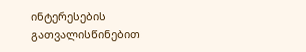ინტერესების გათვალისწინებით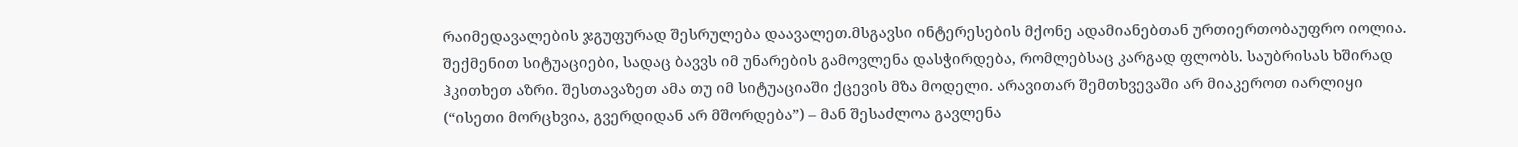რაიმედავალების ჯგუფურად შესრულება დაავალეთ.მსგავსი ინტერესების მქონე ადამიანებთან ურთიერთობაუფრო იოლია. შექმენით სიტუაციები, სადაც ბავვს იმ უნარების გამოვლენა დასჭირდება, რომლებსაც კარგად ფლობს. საუბრისას ხშირად ჰკითხეთ აზრი. შესთავაზეთ ამა თუ იმ სიტუაციაში ქცევის მზა მოდელი. არავითარ შემთხვევაში არ მიაკეროთ იარლიყი (“ისეთი მორცხვია, გვერდიდან არ მშორდება”) – მან შესაძლოა გავლენა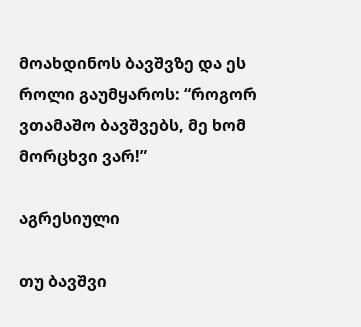მოახდინოს ბავშვზე და ეს როლი გაუმყაროს: “როგორ ვთამაშო ბავშვებს, მე ხომ მორცხვი ვარ!”

აგრესიული

თუ ბავშვი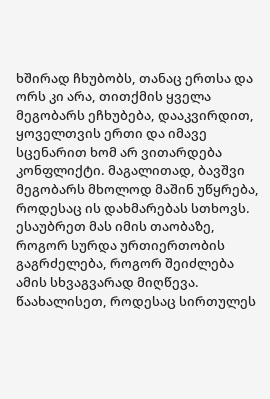ხშირად ჩხუბობს, თანაც ერთსა და ორს კი არა, თითქმის ყველა მეგობარს ეჩხუბება, დააკვირდით, ყოველთვის ერთი და იმავე სცენარით ხომ არ ვითარდება კონფლიქტი. მაგალითად, ბავშვი მეგობარს მხოლოდ მაშინ უწყრება, როდესაც ის დახმარებას სთხოვს. ესაუბრეთ მას იმის თაობაზე, როგორ სურდა ურთიერთობის გაგრძელება, როგორ შეიძლება ამის სხვაგვარად მიღწევა. წაახალისეთ, როდესაც სირთულეს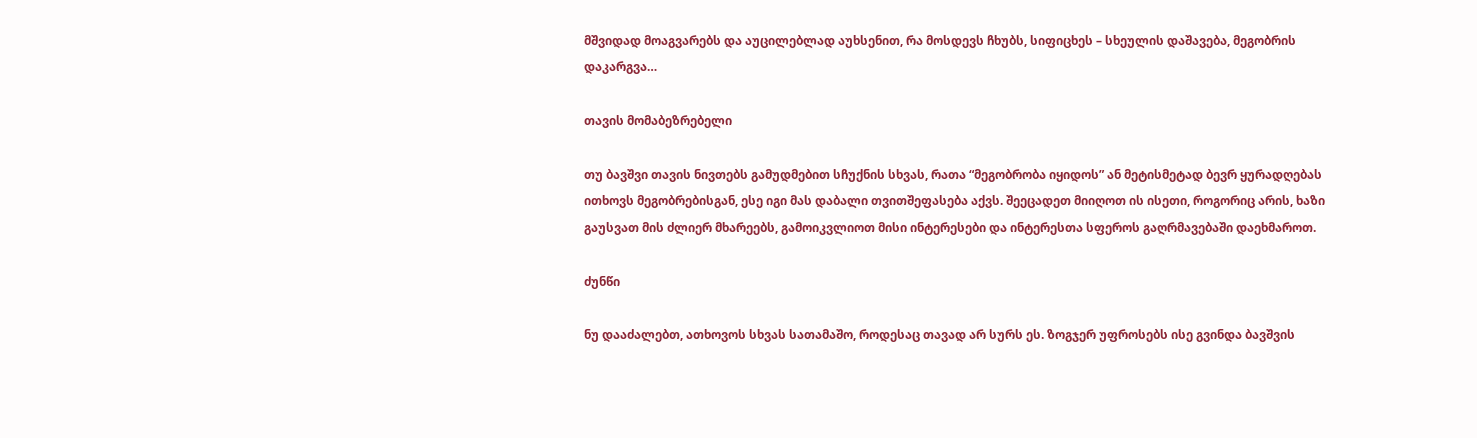მშვიდად მოაგვარებს და აუცილებლად აუხსენით, რა მოსდევს ჩხუბს, სიფიცხეს – სხეულის დაშავება, მეგობრის დაკარგვა…

თავის მომაბეზრებელი

თუ ბავშვი თავის ნივთებს გამუდმებით სჩუქნის სხვას, რათა “მეგობრობა იყიდოს” ან მეტისმეტად ბევრ ყურადღებას ითხოვს მეგობრებისგან, ესე იგი მას დაბალი თვითშეფასება აქვს. შეეცადეთ მიიღოთ ის ისეთი, როგორიც არის, ხაზი გაუსვათ მის ძლიერ მხარეებს, გამოიკვლიოთ მისი ინტერესები და ინტერესთა სფეროს გაღრმავებაში დაეხმაროთ.

ძუნწი

ნუ დააძალებთ, ათხოვოს სხვას სათამაშო, როდესაც თავად არ სურს ეს. ზოგჯერ უფროსებს ისე გვინდა ბავშვის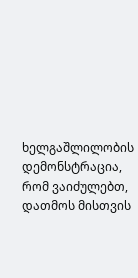ხელგაშლილობის დემონსტრაცია, რომ ვაიძულებთ, დათმოს მისთვის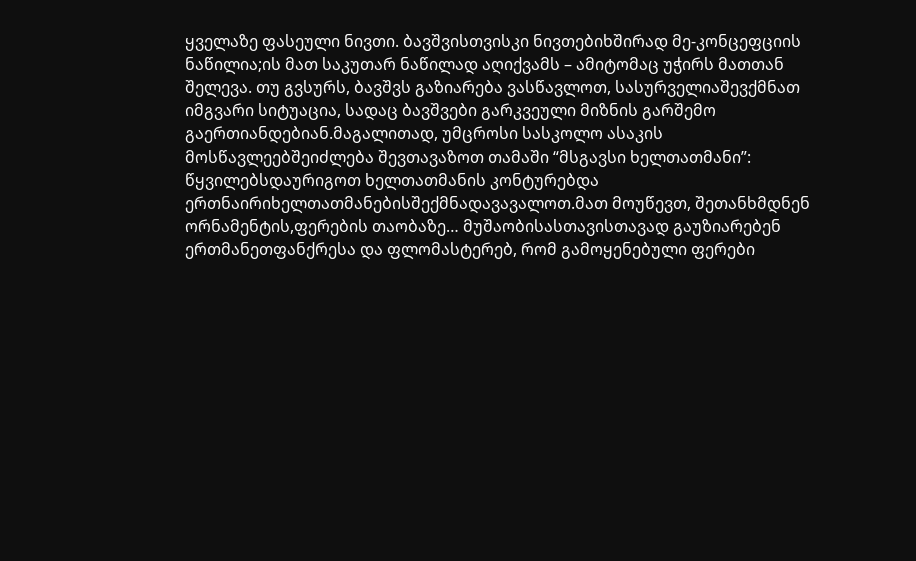ყველაზე ფასეული ნივთი. ბავშვისთვისკი ნივთებიხშირად მე-კონცეფციის ნაწილია;ის მათ საკუთარ ნაწილად აღიქვამს – ამიტომაც უჭირს მათთან შელევა. თუ გვსურს, ბავშვს გაზიარება ვასწავლოთ, სასურველიაშევქმნათ იმგვარი სიტუაცია, სადაც ბავშვები გარკვეული მიზნის გარშემო გაერთიანდებიან.მაგალითად, უმცროსი სასკოლო ასაკის მოსწავლეებშეიძლება შევთავაზოთ თამაში “მსგავსი ხელთათმანი”: წყვილებსდაურიგოთ ხელთათმანის კონტურებდა ერთნაირიხელთათმანებისშექმნადავავალოთ.მათ მოუწევთ, შეთანხმდნენ ორნამენტის,ფერების თაობაზე… მუშაობისასთავისთავად გაუზიარებენ ერთმანეთფანქრესა და ფლომასტერებ, რომ გამოყენებული ფერები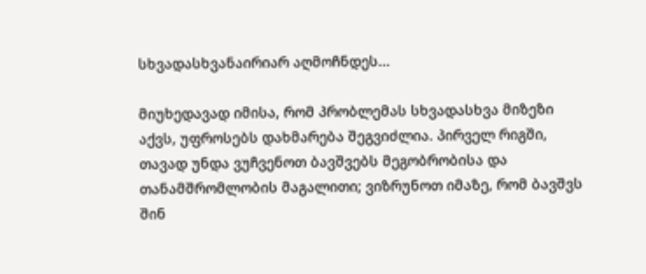სხვადასხვანაირიარ აღმოჩნდეს...

მიუხედავად იმისა, რომ პრობლემას სხვადასხვა მიზეზი აქვს, უფროსებს დახმარება შეგვიძლია. პირველ რიგში, თავად უნდა ვუჩვენოთ ბავშვებს მეგობრობისა და თანამშრომლობის მაგალითი; ვიზრუნოთ იმაზე, რომ ბავშვს შინ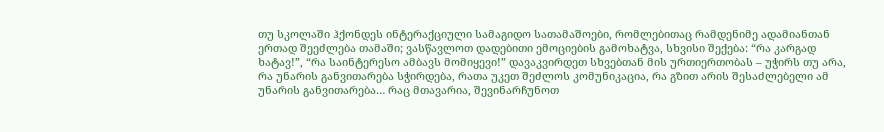თუ სკოლაში ჰქონდეს ინტერაქციული სამაგიდო სათამაშოები, რომლებითაც რამდენიმე ადამიანთან ერთად შეეძლება თამაში; ვასწავლოთ დადებითი ემოციების გამოხატვა, სხვისი შექება: “რა კარგად ხატავ!”, “რა საინტერესო ამბავს მომიყევი!” დავაკვირდეთ სხვებთან მის ურთიერთობას – უჭირს თუ არა, რა უნარის განვითარება სჭირდება, რათა უკეთ შეძლოს კომუნიკაცია, რა გზით არის შესაძლებელი ამ უნარის განვითარება… რაც მთავარია, შევინარჩუნოთ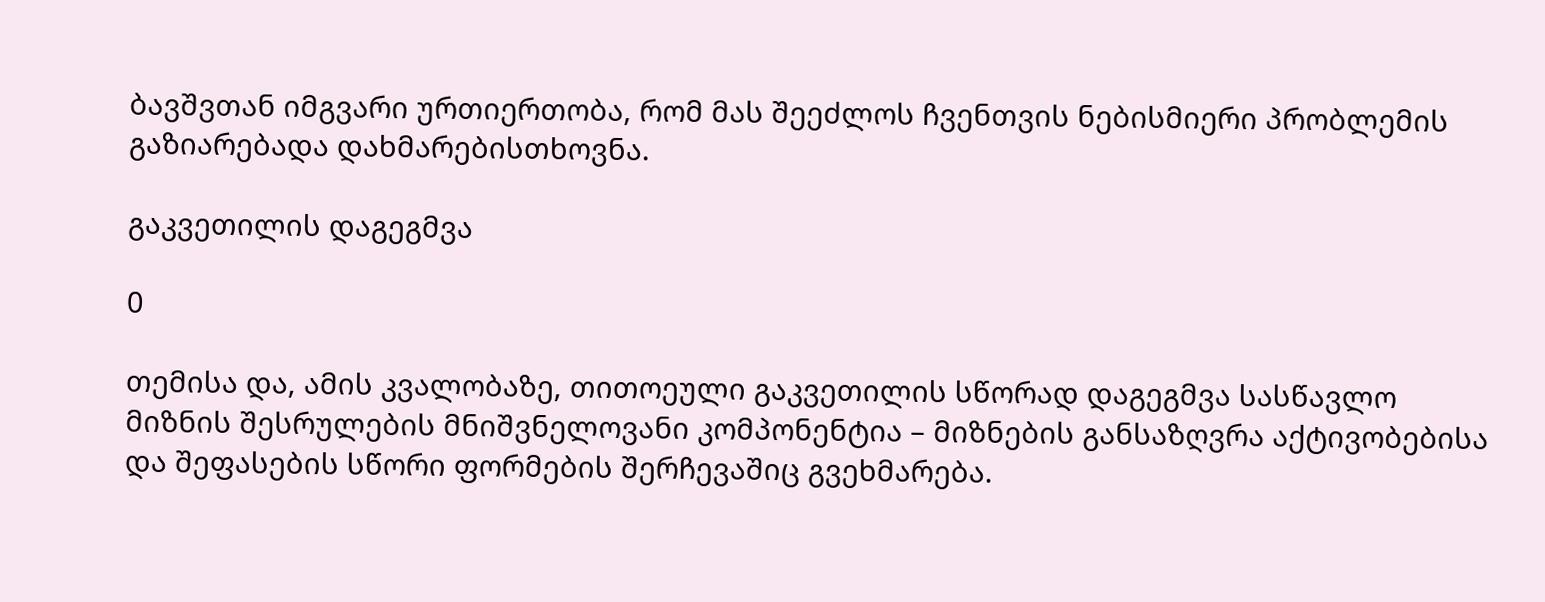ბავშვთან იმგვარი ურთიერთობა, რომ მას შეეძლოს ჩვენთვის ნებისმიერი პრობლემის გაზიარებადა დახმარებისთხოვნა.

გაკვეთილის დაგეგმვა

0

თემისა და, ამის კვალობაზე, თითოეული გაკვეთილის სწორად დაგეგმვა სასწავლო მიზნის შესრულების მნიშვნელოვანი კომპონენტია – მიზნების განსაზღვრა აქტივობებისა და შეფასების სწორი ფორმების შერჩევაშიც გვეხმარება.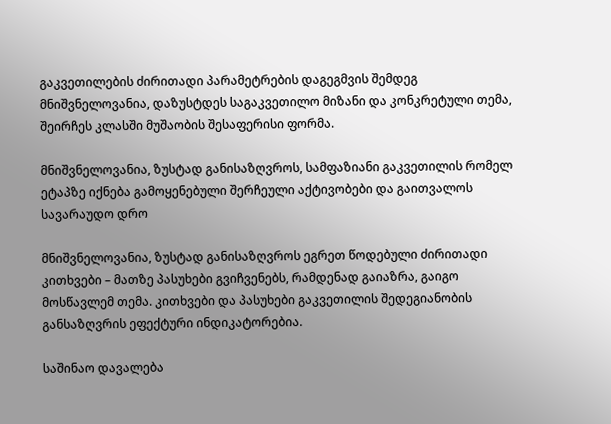გაკვეთილების ძირითადი პარამეტრების დაგეგმვის შემდეგ მნიშვნელოვანია, დაზუსტდეს საგაკვეთილო მიზანი და კონკრეტული თემა, შეირჩეს კლასში მუშაობის შესაფერისი ფორმა.

მნიშვნელოვანია, ზუსტად განისაზღვროს, სამფაზიანი გაკვეთილის რომელ ეტაპზე იქნება გამოყენებული შერჩეული აქტივობები და გაითვალოს სავარაუდო დრო

მნიშვნელოვანია, ზუსტად განისაზღვროს ეგრეთ წოდებული ძირითადი კითხვები – მათზე პასუხები გვიჩვენებს, რამდენად გაიაზრა, გაიგო მოსწავლემ თემა. კითხვები და პასუხები გაკვეთილის შედეგიანობის განსაზღვრის ეფექტური ინდიკატორებია.

საშინაო დავალება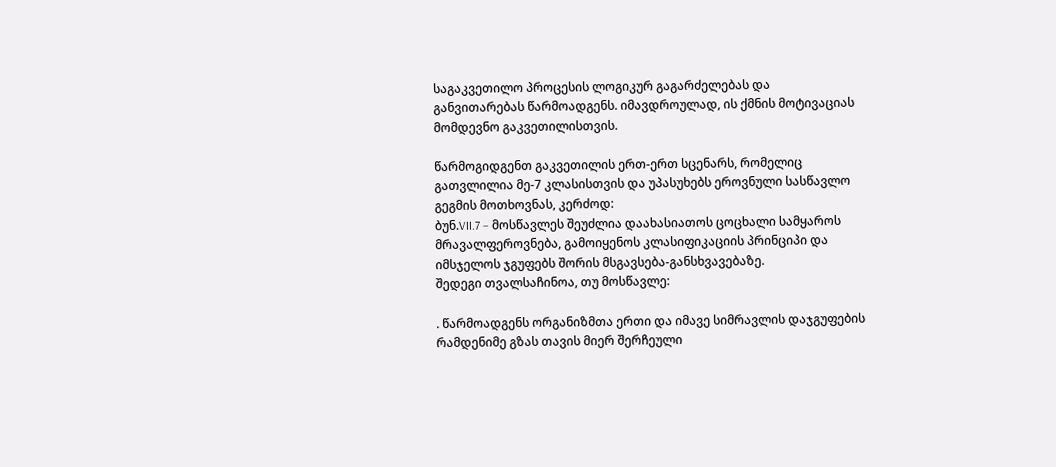საგაკვეთილო პროცესის ლოგიკურ გაგარძელებას და განვითარებას წარმოადგენს. იმავდროულად, ის ქმნის მოტივაციას მომდევნო გაკვეთილისთვის.

წარმოგიდგენთ გაკვეთილის ერთ-ერთ სცენარს, რომელიც გათვლილია მე-7 კლასისთვის და უპასუხებს ეროვნული სასწავლო გეგმის მოთხოვნას, კერძოდ:
ბუნ.VII.7 – მოსწავლეს შეუძლია დაახასიათოს ცოცხალი სამყაროს მრავალფეროვნება, გამოიყენოს კლასიფიკაციის პრინციპი და იმსჯელოს ჯგუფებს შორის მსგავსება-განსხვავებაზე.
შედეგი თვალსაჩინოა, თუ მოსწავლე:

. წარმოადგენს ორგანიზმთა ერთი და იმავე სიმრავლის დაჯგუფების რამდენიმე გზას თავის მიერ შერჩეული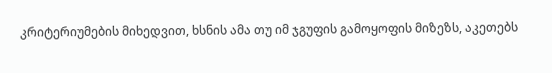კრიტერიუმების მიხედვით, ხსნის ამა თუ იმ ჯგუფის გამოყოფის მიზეზს, აკეთებს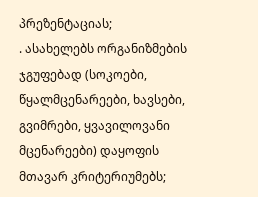პრეზენტაციას;
. ასახელებს ორგანიზმების ჯგუფებად (სოკოები, წყალმცენარეები, ხავსები, გვიმრები, ყვავილოვანი მცენარეები) დაყოფის მთავარ კრიტერიუმებს;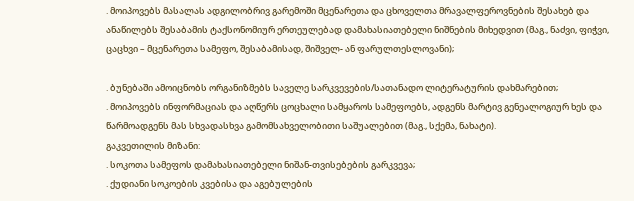. მოიპოვებს მასალას ადგილობრივ გარემოში მცენარეთა და ცხოველთა მრავალფეროვნების შესახებ და ანაწილებს შესაბამის ტაქსონომიურ ერთეულებად დამახასიათებელი ნიშნების მიხედვით (მაგ., ნაძვი, ფიჭვი, ცაცხვი – მცენარეთა სამეფო, შესაბამისად, შიშველ- ან ფარულთესლოვანი);

. ბუნებაში ამოიცნობს ორგანიზმებს საველე სარკვევების/სათანადო ლიტერატურის დახმარებით;
. მოიპოვებს ინფორმაციას და აღწერს ცოცხალი სამყაროს სამეფოებს, ადგენს მარტივ გენეალოგიურ ხეს და წარმოადგენს მას სხვადასხვა გამომსახველობითი საშუალებით (მაგ., სქემა, ნახატი).
გაკვეთილის მიზანი:
. სოკოთა სამეფოს დამახასიათებელი ნიშან-თვისებების გარკვევა;
. ქუდიანი სოკოების კვებისა და აგებულების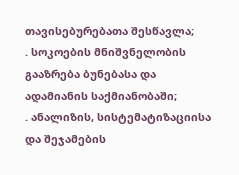თავისებურებათა შესწავლა;
. სოკოების მნიშვნელობის გააზრება ბუნებასა და ადამიანის საქმიანობაში;
. ანალიზის, სისტემატიზაციისა და შეჯამების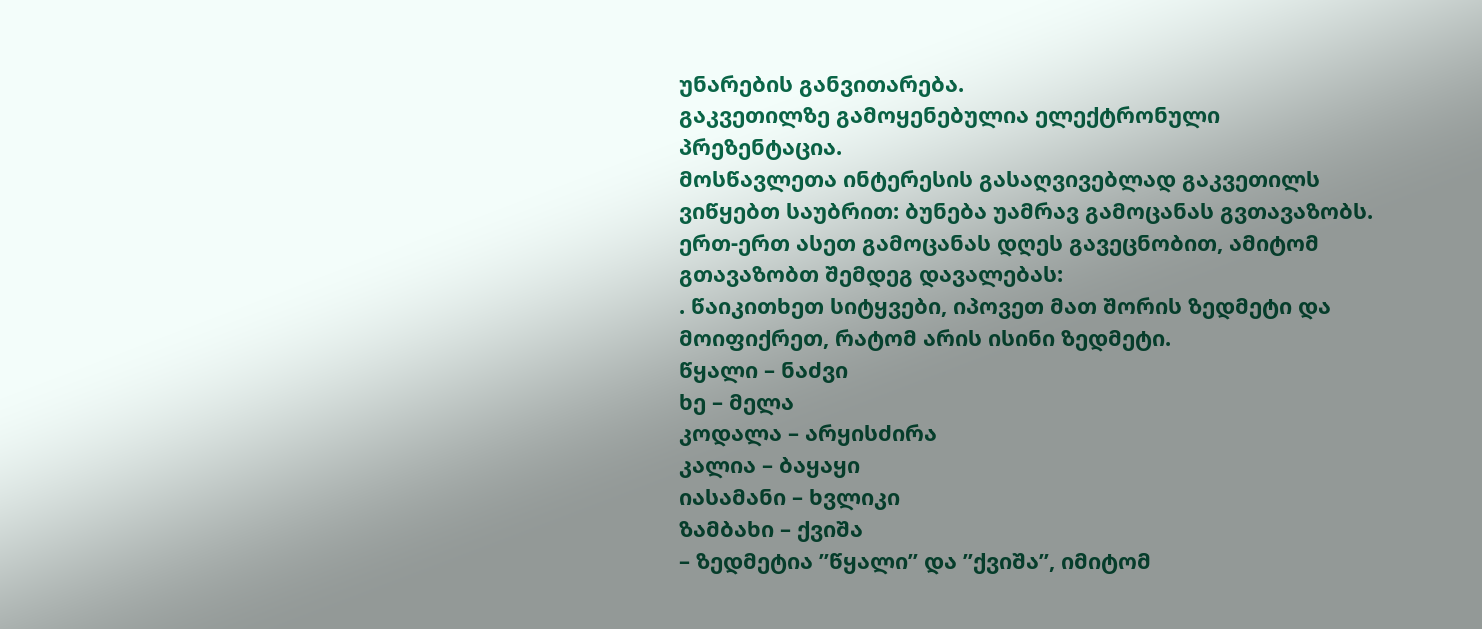უნარების განვითარება.
გაკვეთილზე გამოყენებულია ელექტრონული პრეზენტაცია.
მოსწავლეთა ინტერესის გასაღვივებლად გაკვეთილს ვიწყებთ საუბრით: ბუნება უამრავ გამოცანას გვთავაზობს. ერთ-ერთ ასეთ გამოცანას დღეს გავეცნობით, ამიტომ გთავაზობთ შემდეგ დავალებას:
. წაიკითხეთ სიტყვები, იპოვეთ მათ შორის ზედმეტი და მოიფიქრეთ, რატომ არის ისინი ზედმეტი.
წყალი – ნაძვი
ხე – მელა
კოდალა – არყისძირა
კალია – ბაყაყი
იასამანი – ხვლიკი
ზამბახი – ქვიშა
– ზედმეტია ”წყალი” და ”ქვიშა”, იმიტომ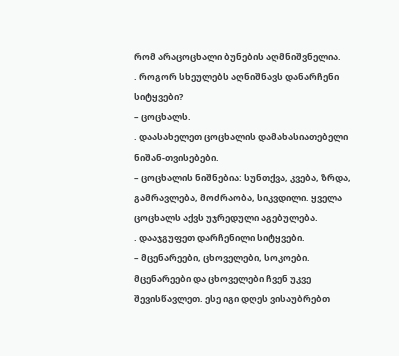რომ არაცოცხალი ბუნების აღმნიშვნელია.
. როგორ სხეულებს აღნიშნავს დანარჩენი სიტყვები?
– ცოცხალს.
. დაასახელეთ ცოცხალის დამახასიათებელი ნიშან-თვისებები.
– ცოცხალის ნიშნებია: სუნთქვა, კვება, ზრდა, გამრავლება, მოძრაობა, სიკვდილი. ყველა ცოცხალს აქვს უჯრედული აგებულება.
. დააჯგუფეთ დარჩენილი სიტყვები.
– მცენარეები, ცხოველები, სოკოები.
მცენარეები და ცხოველები ჩვენ უკვე შევისწავლეთ. ესე იგი დღეს ვისაუბრებთ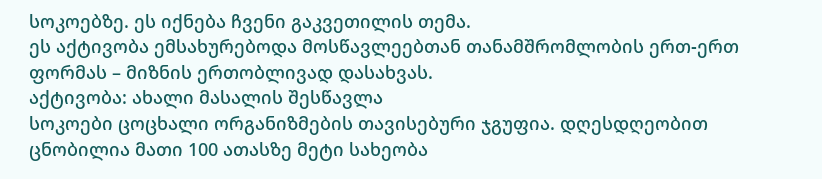სოკოებზე. ეს იქნება ჩვენი გაკვეთილის თემა.
ეს აქტივობა ემსახურებოდა მოსწავლეებთან თანამშრომლობის ერთ-ერთ ფორმას – მიზნის ერთობლივად დასახვას.
აქტივობა: ახალი მასალის შესწავლა
სოკოები ცოცხალი ორგანიზმების თავისებური ჯგუფია. დღესდღეობით ცნობილია მათი 100 ათასზე მეტი სახეობა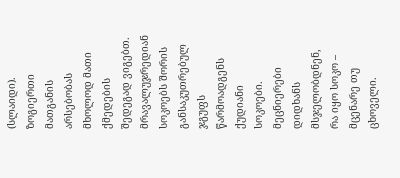(სლაიდი). ზოგიერთი მათგანის არსებობას მხოლოდ მათი ქმედების შედეგად ვიგებთ.
მრავალუჯრედიან სოკოებს შორის განსაკუთრებულ ჯგუფს წარმოადგენს ქუდიანი სოკოები.
მეცნიერები დიდხანს მსჯელობდნენ, რა იყო სოკო – მცენარე თუ ცხოველი.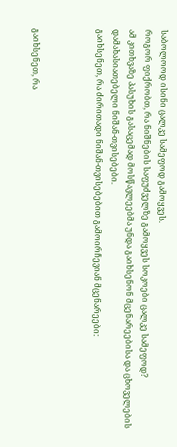საბოლოოდ ისინი ცალკე სამეფოდ გამოყვეს.
როგორ ფიქრობთ, რა ნიშნების საფუძველზე გამოყვეს სოკოები ცალკე სამეფოდ?
ამ კითხვაზე პასუხის გასაცემად მოსწავლეებმა უნდა გაიხსენონ მცენარეებისა და ცხოველების დამახასიათებელი ნიშან-თვისებები.
გაიხსენეთ, რა ძირითადი ნიშან-თვისებებით გამოირჩევიან მცენარეები:



გაიხსენეთ, რა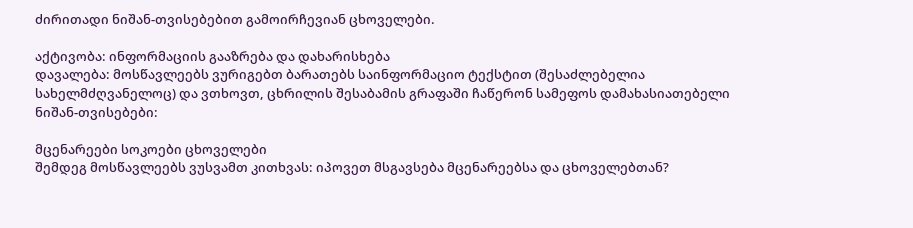ძირითადი ნიშან-თვისებებით გამოირჩევიან ცხოველები.

აქტივობა: ინფორმაციის გააზრება და დახარისხება
დავალება: მოსწავლეებს ვურიგებთ ბარათებს საინფორმაციო ტექსტით (შესაძლებელია სახელმძღვანელოც) და ვთხოვთ, ცხრილის შესაბამის გრაფაში ჩაწერონ სამეფოს დამახასიათებელი ნიშან-თვისებები:

მცენარეები სოკოები ცხოველები
შემდეგ მოსწავლეებს ვუსვამთ კითხვას: იპოვეთ მსგავსება მცენარეებსა და ცხოველებთან?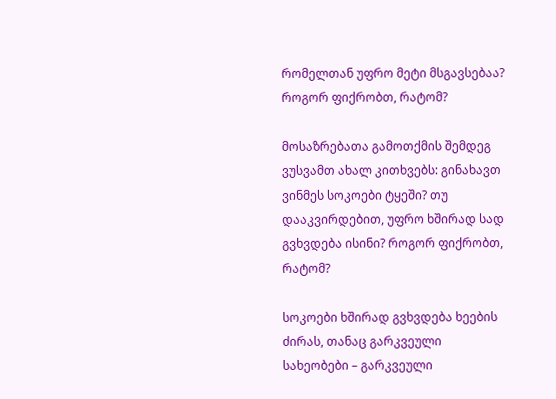რომელთან უფრო მეტი მსგავსებაა? როგორ ფიქრობთ, რატომ?

მოსაზრებათა გამოთქმის შემდეგ ვუსვამთ ახალ კითხვებს: გინახავთ ვინმეს სოკოები ტყეში? თუ დააკვირდებით, უფრო ხშირად სად გვხვდება ისინი? როგორ ფიქრობთ, რატომ?

სოკოები ხშირად გვხვდება ხეების ძირას, თანაც გარკვეული სახეობები – გარკვეული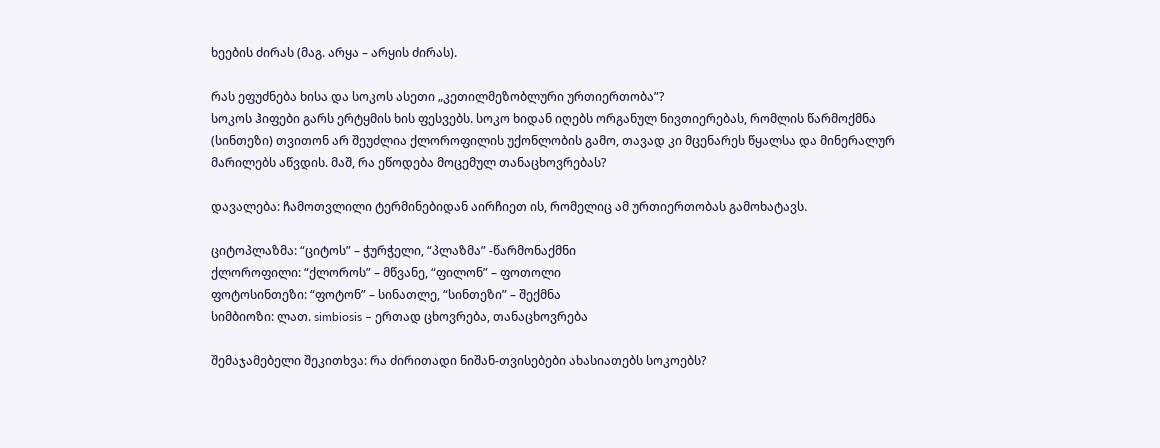ხეების ძირას (მაგ. არყა – არყის ძირას).

რას ეფუძნება ხისა და სოკოს ასეთი „კეთილმეზობლური ურთიერთობა”?
სოკოს ჰიფები გარს ერტყმის ხის ფესვებს. სოკო ხიდან იღებს ორგანულ ნივთიერებას, რომლის წარმოქმნა (სინთეზი) თვითონ არ შეუძლია ქლოროფილის უქონლობის გამო, თავად კი მცენარეს წყალსა და მინერალურ მარილებს აწვდის. მაშ, რა ეწოდება მოცემულ თანაცხოვრებას?

დავალება: ჩამოთვლილი ტერმინებიდან აირჩიეთ ის, რომელიც ამ ურთიერთობას გამოხატავს.

ციტოპლაზმა: “ციტოს” – ჭურჭელი, “პლაზმა” -წარმონაქმნი
ქლოროფილი: “ქლოროს” – მწვანე, “ფილონ” – ფოთოლი
ფოტოსინთეზი: “ფოტონ” – სინათლე, “სინთეზი” – შექმნა
სიმბიოზი: ლათ. simbiosis – ერთად ცხოვრება, თანაცხოვრება

შემაჯამებელი შეკითხვა: რა ძირითადი ნიშან-თვისებები ახასიათებს სოკოებს?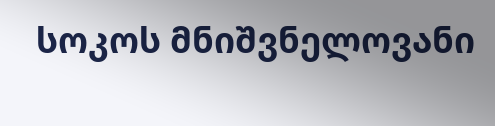სოკოს მნიშვნელოვანი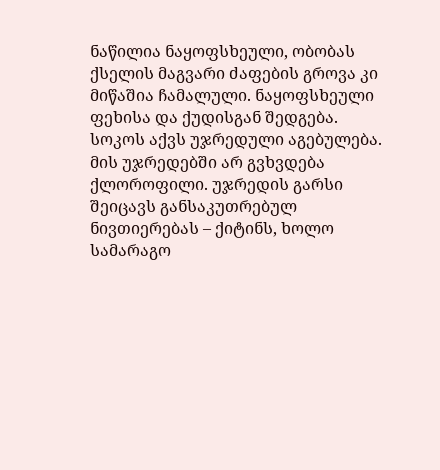ნაწილია ნაყოფსხეული, ობობას ქსელის მაგვარი ძაფების გროვა კი მიწაშია ჩამალული. ნაყოფსხეული ფეხისა და ქუდისგან შედგება. სოკოს აქვს უჯრედული აგებულება. მის უჯრედებში არ გვხვდება ქლოროფილი. უჯრედის გარსი შეიცავს განსაკუთრებულ ნივთიერებას – ქიტინს, ხოლო სამარაგო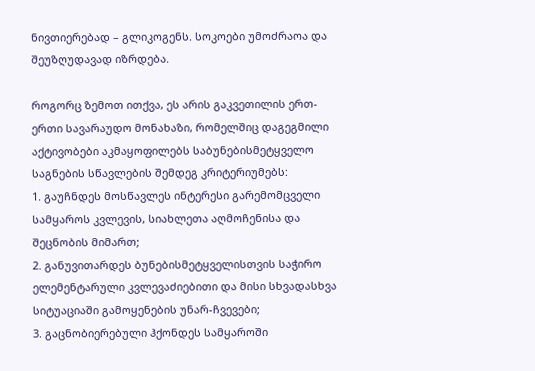ნივთიერებად – გლიკოგენს. სოკოები უმოძრაოა და შეუზღუდავად იზრდება.

როგორც ზემოთ ითქვა, ეს არის გაკვეთილის ერთ-ერთი სავარაუდო მონახაზი, რომელშიც დაგეგმილი აქტივობები აკმაყოფილებს საბუნებისმეტყველო საგნების სწავლების შემდეგ კრიტერიუმებს:
1. გაუჩნდეს მოსწავლეს ინტერესი გარემომცველი სამყაროს კვლევის, სიახლეთა აღმოჩენისა და შეცნობის მიმართ;
2. განუვითარდეს ბუნებისმეტყველისთვის საჭირო ელემენტარული კვლევაძიებითი და მისი სხვადასხვა სიტუაციაში გამოყენების უნარ-ჩვევები;
3. გაცნობიერებული ჰქონდეს სამყაროში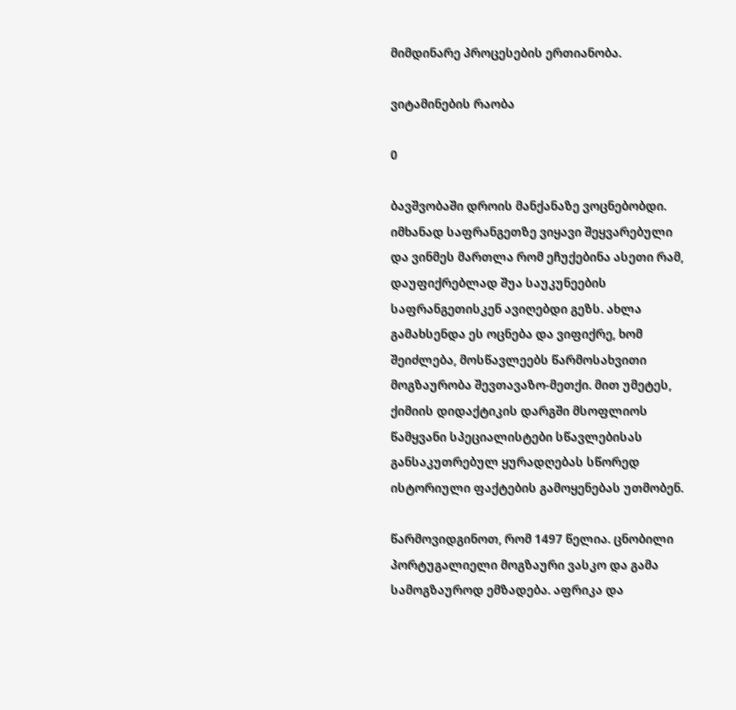მიმდინარე პროცესების ერთიანობა.

ვიტამინების რაობა

0

ბავშვობაში დროის მანქანაზე ვოცნებობდი. იმხანად საფრანგეთზე ვიყავი შეყვარებული და ვინმეს მართლა რომ ეჩუქებინა ასეთი რამ, დაუფიქრებლად შუა საუკუნეების საფრანგეთისკენ ავიღებდი გეზს. ახლა გამახსენდა ეს ოცნება და ვიფიქრე, ხომ შეიძლება, მოსწავლეებს წარმოსახვითი მოგზაურობა შევთავაზო-მეთქი. მით უმეტეს, ქიმიის დიდაქტიკის დარგში მსოფლიოს წამყვანი სპეციალისტები სწავლებისას განსაკუთრებულ ყურადღებას სწორედ ისტორიული ფაქტების გამოყენებას უთმობენ.

წარმოვიდგინოთ, რომ 1497 წელია. ცნობილი პორტუგალიელი მოგზაური ვასკო და გამა სამოგზაუროდ ემზადება. აფრიკა და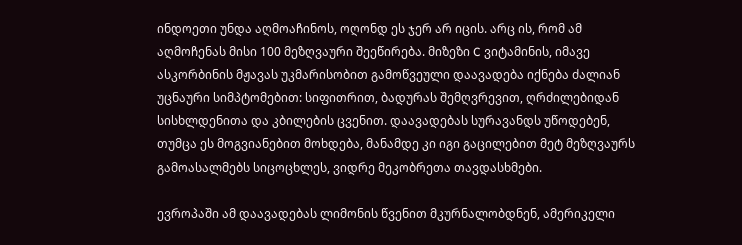ინდოეთი უნდა აღმოაჩინოს, ოღონდ ეს ჯერ არ იცის. არც ის, რომ ამ აღმოჩენას მისი 100 მეზღვაური შეეწირება. მიზეზი C ვიტამინის, იმავე ასკორბინის მჟავას უკმარისობით გამოწვეული დაავადება იქნება ძალიან უცნაური სიმპტომებით: სიფითრით, ბადურას შემღვრევით, ღრძილებიდან სისხლდენითა და კბილების ცვენით. დაავადებას სურავანდს უწოდებენ, თუმცა ეს მოგვიანებით მოხდება, მანამდე კი იგი გაცილებით მეტ მეზღვაურს გამოასალმებს სიცოცხლეს, ვიდრე მეკობრეთა თავდასხმები.

ევროპაში ამ დაავადებას ლიმონის წვენით მკურნალობდნენ, ამერიკელი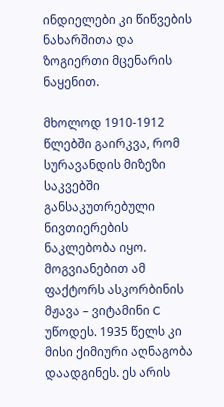ინდიელები კი წიწვების ნახარშითა და ზოგიერთი მცენარის ნაყენით.

მხოლოდ 1910-1912 წლებში გაირკვა, რომ სურავანდის მიზეზი საკვებში განსაკუთრებული ნივთიერების ნაკლებობა იყო. მოგვიანებით ამ ფაქტორს ასკორბინის მჟავა – ვიტამინი C უწოდეს. 1935 წელს კი მისი ქიმიური აღნაგობა დაადგინეს. ეს არის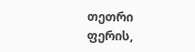თეთრი ფერის,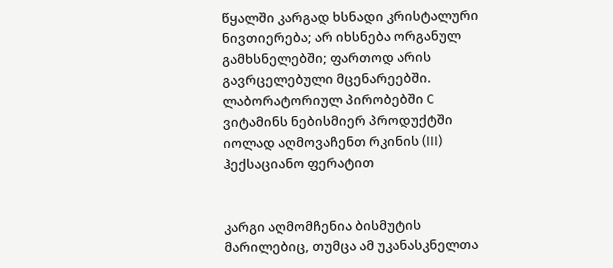წყალში კარგად ხსნადი კრისტალური ნივთიერება; არ იხსნება ორგანულ გამხსნელებში; ფართოდ არის გავრცელებული მცენარეებში.
ლაბორატორიულ პირობებში C ვიტამინს ნებისმიერ პროდუქტში იოლად აღმოვაჩენთ რკინის (III) ჰექსაციანო ფერატით


კარგი აღმომჩენია ბისმუტის მარილებიც, თუმცა ამ უკანასკნელთა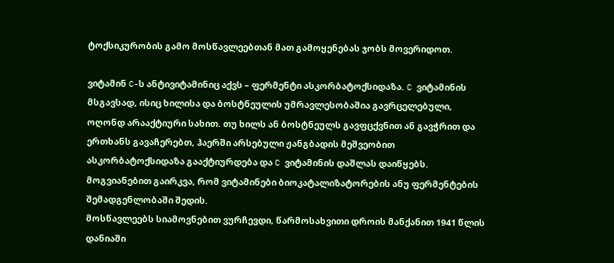ტოქსიკურობის გამო მოსწავლეებთან მათ გამოყენებას ჯობს მოვერიდოთ.

ვიტამინ C-ს ანტივიტამინიც აქვს – ფერმენტი ასკორბატოქსიდაზა. C ვიტამინის მსგავსად, ისიც ხილისა და ბოსტნეულის უმრავლესობაშია გავრცელებული, ოღონდ არააქტიური სახით. თუ ხილს ან ბოსტნეულს გავფცქვნით ან გავჭრით და ერთხანს გავაჩერებთ, ჰაერში არსებული ჟანგბადის მეშვეობით ასკორბატოქსიდაზა გააქტიურდება და C ვიტამინის დაშლას დაიწყებს.
მოგვიანებით გაირკვა, რომ ვიტამინები ბიოკატალიზატორების ანუ ფერმენტების შემადგენლობაში შედის.
მოსწავლეებს სიამოვნებით ვურჩევდი, წარმოსახვითი დროის მანქანით 1941 წლის დანიაში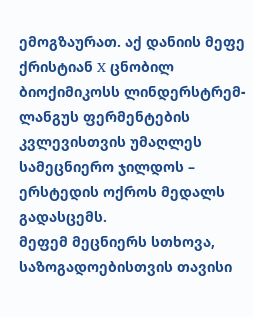ემოგზაურათ. აქ დანიის მეფე ქრისტიან X ცნობილ ბიოქიმიკოსს ლინდერსტრემ-ლანგუს ფერმენტების კვლევისთვის უმაღლეს სამეცნიერო ჯილდოს – ერსტედის ოქროს მედალს გადასცემს.
მეფემ მეცნიერს სთხოვა, საზოგადოებისთვის თავისი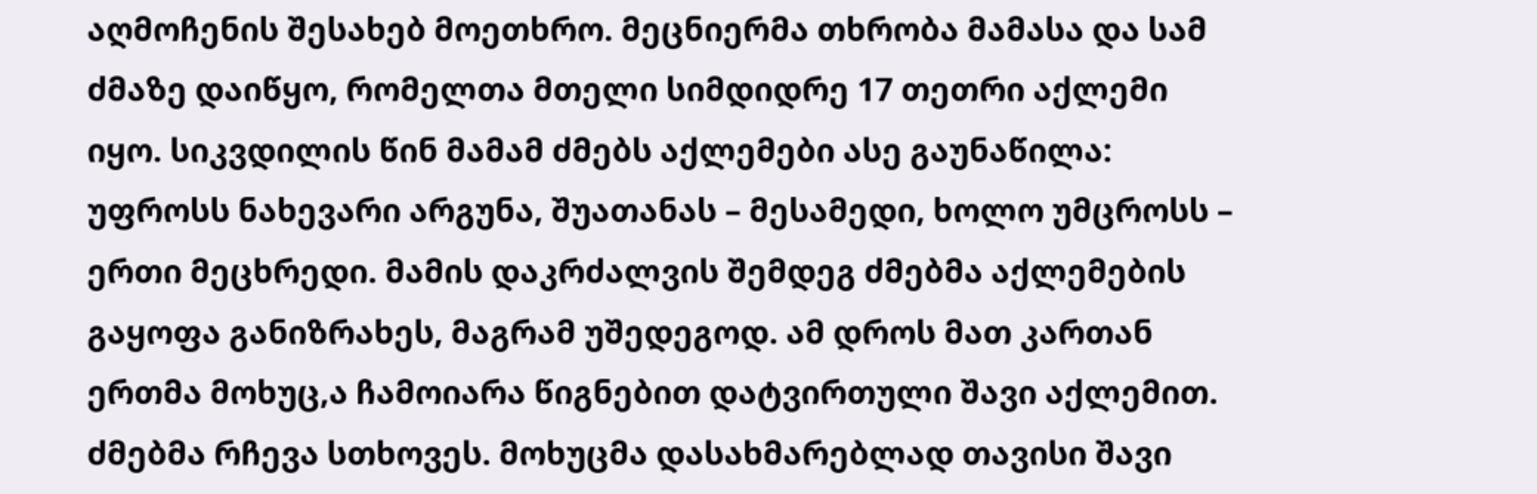აღმოჩენის შესახებ მოეთხრო. მეცნიერმა თხრობა მამასა და სამ ძმაზე დაიწყო, რომელთა მთელი სიმდიდრე 17 თეთრი აქლემი იყო. სიკვდილის წინ მამამ ძმებს აქლემები ასე გაუნაწილა: უფროსს ნახევარი არგუნა, შუათანას – მესამედი, ხოლო უმცროსს – ერთი მეცხრედი. მამის დაკრძალვის შემდეგ ძმებმა აქლემების გაყოფა განიზრახეს, მაგრამ უშედეგოდ. ამ დროს მათ კართან ერთმა მოხუც,ა ჩამოიარა წიგნებით დატვირთული შავი აქლემით. ძმებმა რჩევა სთხოვეს. მოხუცმა დასახმარებლად თავისი შავი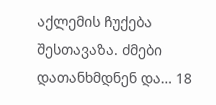აქლემის ჩუქება შესთავაზა. ძმები დათანხმდნენ და… 18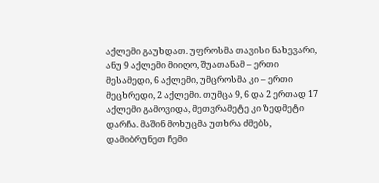აქლემი გაუხდათ. უფროსმა თავისი ნახევარი, ანუ 9 აქლემი მიიღო, შუათანამ – ერთი მესამედი, 6 აქლემი, უმცროსმა კი – ერთი მეცხრედი, 2 აქლემი. თუმცა 9, 6 და 2 ერთად 17 აქლემი გამოვიდა, მეთვრამეტე კი ზედმეტი დარჩა. მაშინ მოხუცმა უთხრა ძმებს, დამიბრუნეთ ჩემი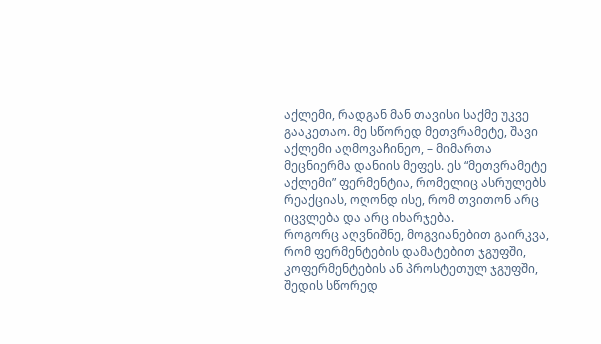აქლემი, რადგან მან თავისი საქმე უკვე გააკეთაო. მე სწორედ მეთვრამეტე, შავი აქლემი აღმოვაჩინეო, – მიმართა მეცნიერმა დანიის მეფეს. ეს “მეთვრამეტე აქლემი” ფერმენტია, რომელიც ასრულებს რეაქციას, ოღონდ ისე, რომ თვითონ არც იცვლება და არც იხარჯება.
როგორც აღვნიშნე, მოგვიანებით გაირკვა, რომ ფერმენტების დამატებით ჯგუფში, კოფერმენტების ან პროსტეთულ ჯგუფში, შედის სწორედ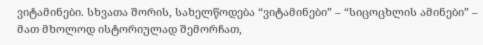ვიტამინები. სხვათა შორის, სახელწოდება “ვიტამინები” – “სიცოცხლის ამინები” – მათ მხოლოდ ისტორიულად შემორჩათ,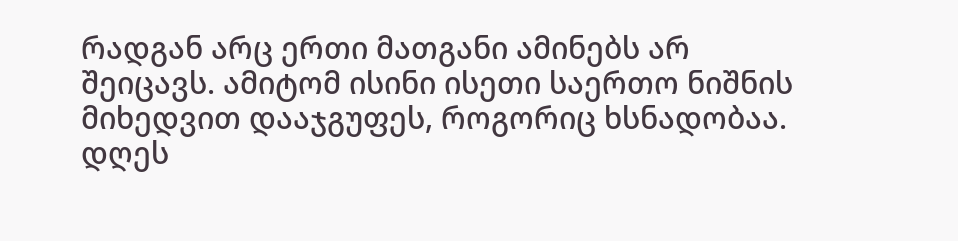რადგან არც ერთი მათგანი ამინებს არ შეიცავს. ამიტომ ისინი ისეთი საერთო ნიშნის მიხედვით დააჯგუფეს, როგორიც ხსნადობაა. დღეს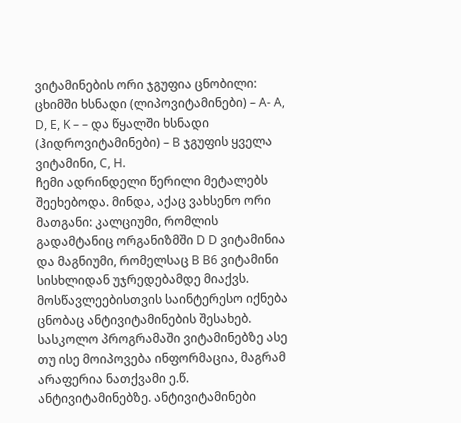ვიტამინების ორი ჯგუფია ცნობილი: ცხიმში ხსნადი (ლიპოვიტამინები) – A- A, D, E, K – – და წყალში ხსნადი (ჰიდროვიტამინები) – B ჯგუფის ყველა ვიტამინი, C, H.
ჩემი ადრინდელი წერილი მეტალებს შეეხებოდა. მინდა, აქაც ვახსენო ორი მათგანი: კალციუმი, რომლის გადამტანიც ორგანიზმში D D ვიტამინია და მაგნიუმი, რომელსაც B B6 ვიტამინი სისხლიდან უჯრედებამდე მიაქვს.
მოსწავლეებისთვის საინტერესო იქნება ცნობაც ანტივიტამინების შესახებ.
სასკოლო პროგრამაში ვიტამინებზე ასე თუ ისე მოიპოვება ინფორმაცია, მაგრამ არაფერია ნათქვამი ე.წ. ანტივიტამინებზე. ანტივიტამინები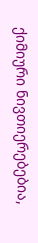ქიმიური ნივთიერებებია,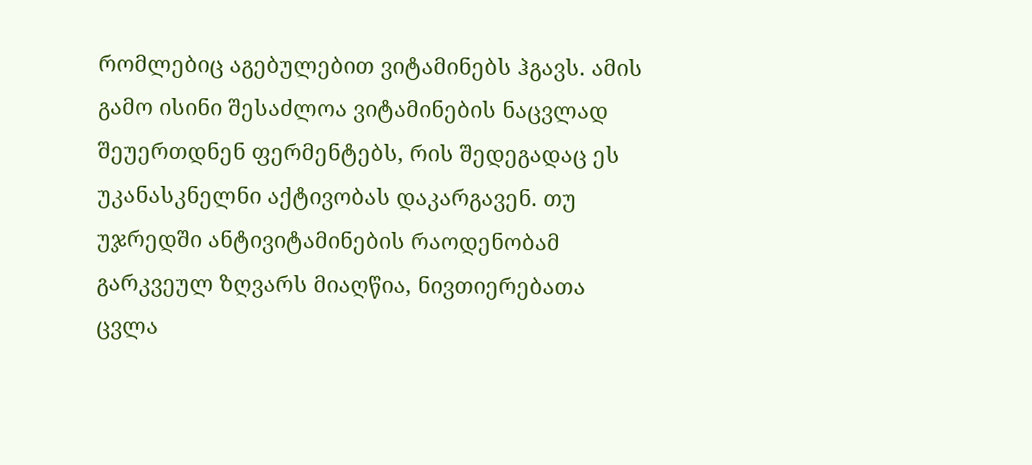რომლებიც აგებულებით ვიტამინებს ჰგავს. ამის გამო ისინი შესაძლოა ვიტამინების ნაცვლად შეუერთდნენ ფერმენტებს, რის შედეგადაც ეს უკანასკნელნი აქტივობას დაკარგავენ. თუ უჯრედში ანტივიტამინების რაოდენობამ გარკვეულ ზღვარს მიაღწია, ნივთიერებათა ცვლა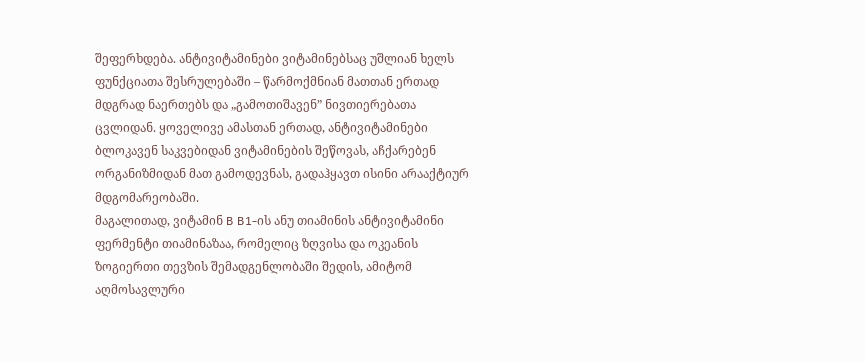შეფერხდება. ანტივიტამინები ვიტამინებსაც უშლიან ხელს ფუნქციათა შესრულებაში – წარმოქმნიან მათთან ერთად მდგრად ნაერთებს და „გამოთიშავენ” ნივთიერებათა ცვლიდან. ყოველივე ამასთან ერთად, ანტივიტამინები ბლოკავენ საკვებიდან ვიტამინების შეწოვას, აჩქარებენ ორგანიზმიდან მათ გამოდევნას, გადაჰყავთ ისინი არააქტიურ მდგომარეობაში.
მაგალითად, ვიტამინ B B1-ის ანუ თიამინის ანტივიტამინი ფერმენტი თიამინაზაა, რომელიც ზღვისა და ოკეანის ზოგიერთი თევზის შემადგენლობაში შედის, ამიტომ აღმოსავლური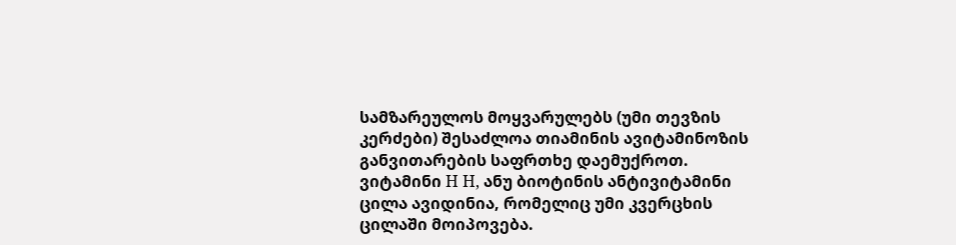სამზარეულოს მოყვარულებს (უმი თევზის კერძები) შესაძლოა თიამინის ავიტამინოზის განვითარების საფრთხე დაემუქროთ.
ვიტამინი H H, ანუ ბიოტინის ანტივიტამინი ცილა ავიდინია, რომელიც უმი კვერცხის ცილაში მოიპოვება.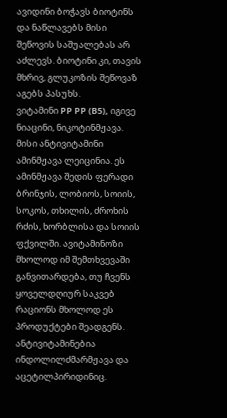ავიდინი ბოჭავს ბიოტინს და ნაწლავებს მისი შეწოვის საშუალებას არ აძლევს. ბიოტინი კი, თავის მხრივ, გლუკოზის შეწოვაზ აგებს პასუხს.
ვიტამინი PP PP (B5), იგივე ნიაცინი, ნიკოტინმჟავა. მისი ანტივიტამინი ამინმჟავა ლეიცინია. ეს ამინმჟავა შედის ფერადი ბრინჯის, ლობიოს, სოიის, სოკოს, თხილის, ძროხის რძის, ხორბლისა და სოიის ფქვილში. ავიტამინოზი მხოლოდ იმ შემთხვევაში განვითარდება, თუ ჩვენს ყოველდღიურ საკვებ რაციონს მხოლოდ ეს პროდუქტები შეადგენს. ანტივიტამინებია ინდოლილძმარმჟავა და აცეტილპირიდინიც.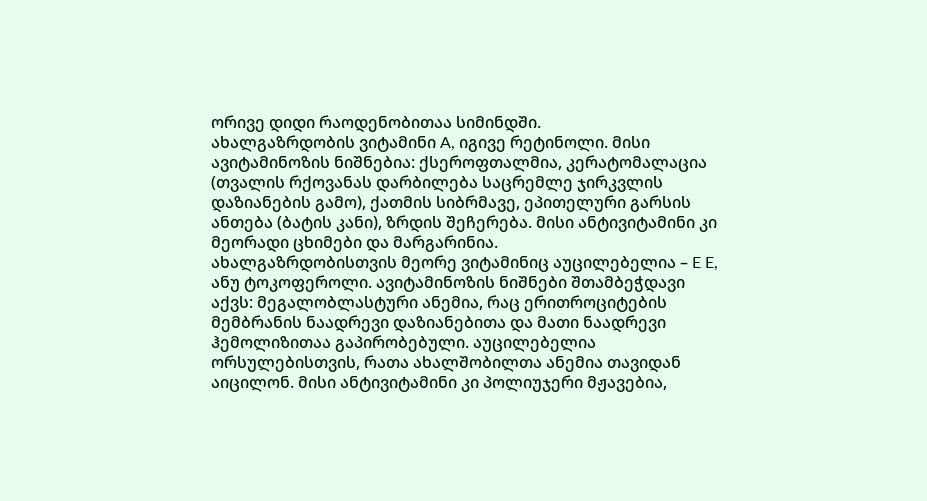ორივე დიდი რაოდენობითაა სიმინდში.
ახალგაზრდობის ვიტამინი A, იგივე რეტინოლი. მისი ავიტამინოზის ნიშნებია: ქსეროფთალმია, კერატომალაცია (თვალის რქოვანას დარბილება საცრემლე ჯირკვლის დაზიანების გამო), ქათმის სიბრმავე, ეპითელური გარსის ანთება (ბატის კანი), ზრდის შეჩერება. მისი ანტივიტამინი კი მეორადი ცხიმები და მარგარინია.
ახალგაზრდობისთვის მეორე ვიტამინიც აუცილებელია – E E, ანუ ტოკოფეროლი. ავიტამინოზის ნიშნები შთამბეჭდავი აქვს: მეგალობლასტური ანემია, რაც ერითროციტების მემბრანის ნაადრევი დაზიანებითა და მათი ნაადრევი ჰემოლიზითაა გაპირობებული. აუცილებელია ორსულებისთვის, რათა ახალშობილთა ანემია თავიდან აიცილონ. მისი ანტივიტამინი კი პოლიუჯერი მჟავებია,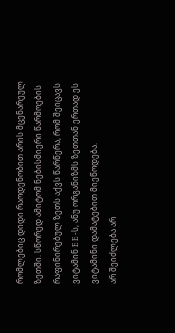რომლებიც დიდი რაოდენობით არის მცენარეულ ზეთში. სწორედ ამიტომ ნებისმიერი წარმოების რაფინირებულ ზეთს აქვს წარწერა, რომ შეიცავს ვიტამინ E E -ს, ანუ ორგანიზმს ზეთთან ერთად ეს ვიტამინი დამატებით მიეწოდება.
არ შეიძლება არ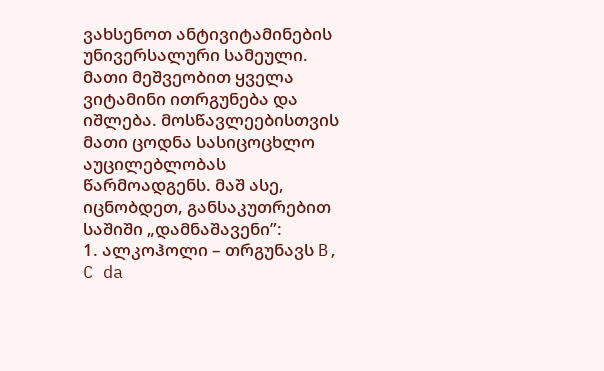ვახსენოთ ანტივიტამინების უნივერსალური სამეული. მათი მეშვეობით ყველა ვიტამინი ითრგუნება და იშლება. მოსწავლეებისთვის მათი ცოდნა სასიცოცხლო აუცილებლობას წარმოადგენს. მაშ ასე, იცნობდეთ, განსაკუთრებით საშიში „დამნაშავენი”:
1. ალკოჰოლი – თრგუნავს B, C da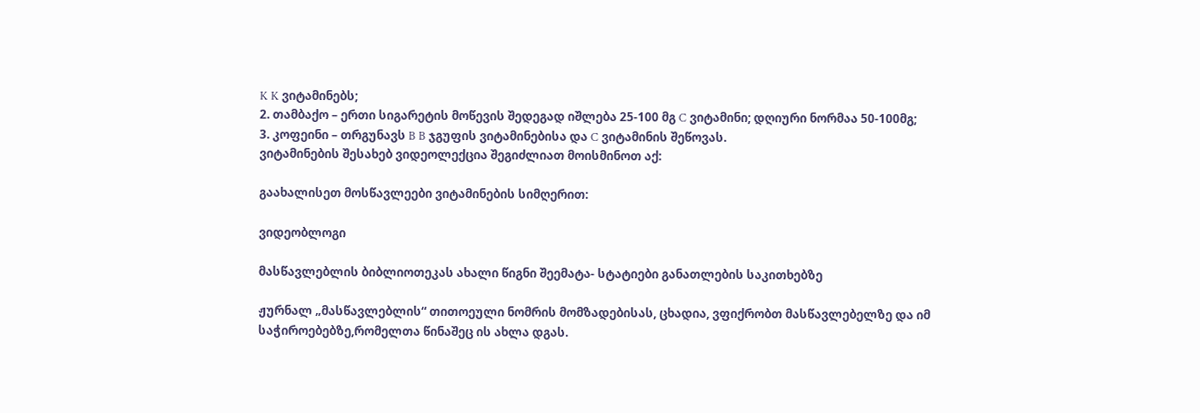K K ვიტამინებს;
2. თამბაქო – ერთი სიგარეტის მოწევის შედეგად იშლება 25-100 მგ C ვიტამინი; დღიური ნორმაა 50-100მგ;
3. კოფეინი – თრგუნავს B B ჯგუფის ვიტამინებისა და C ვიტამინის შეწოვას.
ვიტამინების შესახებ ვიდეოლექცია შეგიძლიათ მოისმინოთ აქ:

გაახალისეთ მოსწავლეები ვიტამინების სიმღერით:

ვიდეობლოგი

მასწავლებლის ბიბლიოთეკას ახალი წიგნი შეემატა- სტატიები განათლების საკითხებზე

ჟურნალ „მასწავლებლის“ თითოეული ნომრის მომზადებისას, ცხადია, ვფიქრობთ მასწავლებელზე და იმ საჭიროებებზე,რომელთა წინაშეც ის ახლა დგას.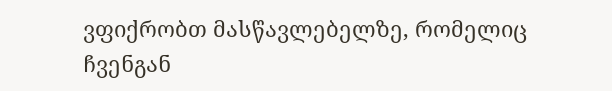ვფიქრობთ მასწავლებელზე, რომელიც ჩვენგან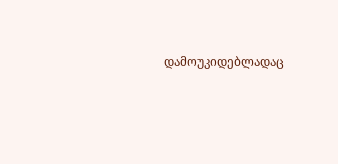დამოუკიდებლადაც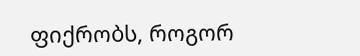ფიქრობს, როგორ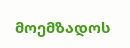მოემზადოს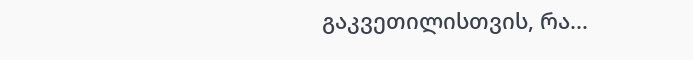გაკვეთილისთვის, რა...